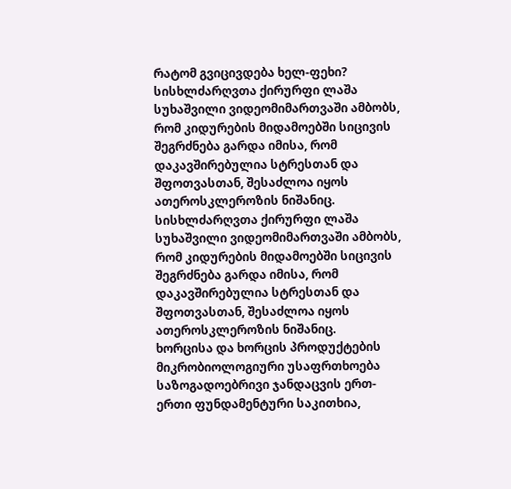რატომ გვიცივდება ხელ-ფეხი?
სისხლძარღვთა ქირურფი ლაშა სუხაშვილი ვიდეომიმართვაში ამბობს, რომ კიდურების მიდამოებში სიცივის შეგრძნება გარდა იმისა, რომ დაკავშირებულია სტრესთან და შფოთვასთან, შესაძლოა იყოს ათეროსკლეროზის ნიშანიც.
სისხლძარღვთა ქირურფი ლაშა სუხაშვილი ვიდეომიმართვაში ამბობს, რომ კიდურების მიდამოებში სიცივის შეგრძნება გარდა იმისა, რომ დაკავშირებულია სტრესთან და შფოთვასთან, შესაძლოა იყოს ათეროსკლეროზის ნიშანიც.
ხორცისა და ხორცის პროდუქტების მიკრობიოლოგიური უსაფრთხოება საზოგადოებრივი ჯანდაცვის ერთ-ერთი ფუნდამენტური საკითხია,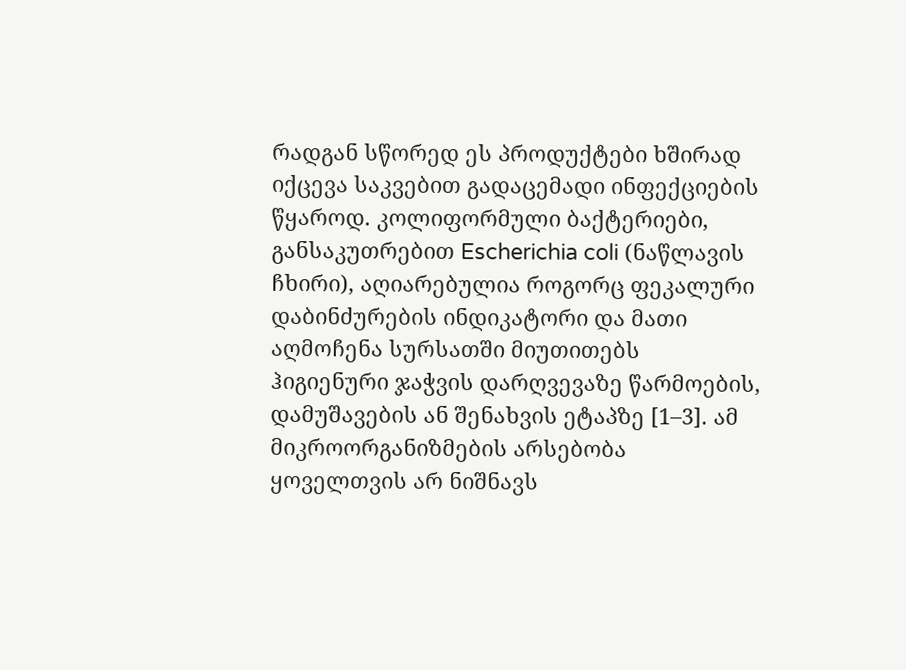რადგან სწორედ ეს პროდუქტები ხშირად იქცევა საკვებით გადაცემადი ინფექციების წყაროდ. კოლიფორმული ბაქტერიები, განსაკუთრებით Escherichia coli (ნაწლავის ჩხირი), აღიარებულია როგორც ფეკალური დაბინძურების ინდიკატორი და მათი აღმოჩენა სურსათში მიუთითებს ჰიგიენური ჯაჭვის დარღვევაზე წარმოების, დამუშავების ან შენახვის ეტაპზე [1–3]. ამ მიკროორგანიზმების არსებობა ყოველთვის არ ნიშნავს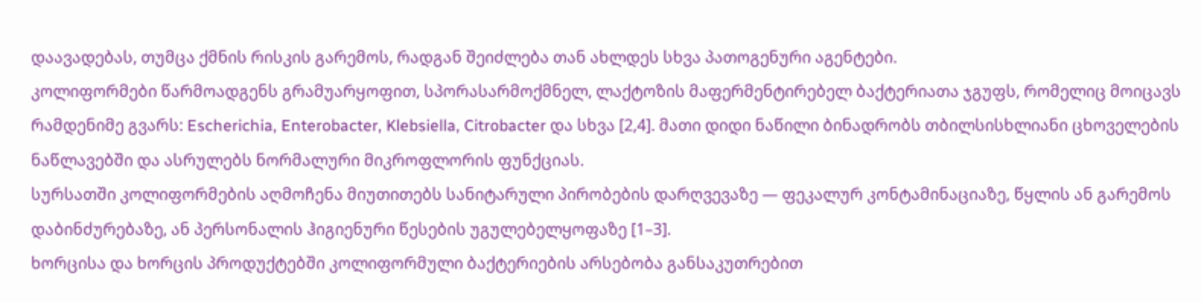დაავადებას, თუმცა ქმნის რისკის გარემოს, რადგან შეიძლება თან ახლდეს სხვა პათოგენური აგენტები.
კოლიფორმები წარმოადგენს გრამუარყოფით, სპორასარმოქმნელ, ლაქტოზის მაფერმენტირებელ ბაქტერიათა ჯგუფს, რომელიც მოიცავს რამდენიმე გვარს: Escherichia, Enterobacter, Klebsiella, Citrobacter და სხვა [2,4]. მათი დიდი ნაწილი ბინადრობს თბილსისხლიანი ცხოველების ნაწლავებში და ასრულებს ნორმალური მიკროფლორის ფუნქციას.
სურსათში კოლიფორმების აღმოჩენა მიუთითებს სანიტარული პირობების დარღვევაზე — ფეკალურ კონტამინაციაზე, წყლის ან გარემოს დაბინძურებაზე, ან პერსონალის ჰიგიენური წესების უგულებელყოფაზე [1–3].
ხორცისა და ხორცის პროდუქტებში კოლიფორმული ბაქტერიების არსებობა განსაკუთრებით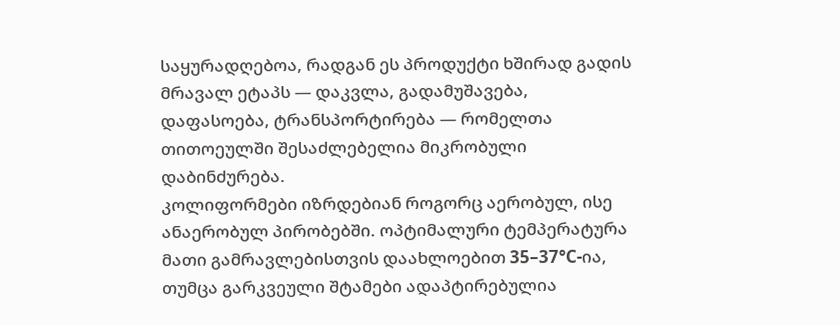საყურადღებოა, რადგან ეს პროდუქტი ხშირად გადის მრავალ ეტაპს — დაკვლა, გადამუშავება, დაფასოება, ტრანსპორტირება — რომელთა თითოეულში შესაძლებელია მიკრობული დაბინძურება.
კოლიფორმები იზრდებიან როგორც აერობულ, ისე ანაერობულ პირობებში. ოპტიმალური ტემპერატურა მათი გამრავლებისთვის დაახლოებით 35–37°C-ია, თუმცა გარკვეული შტამები ადაპტირებულია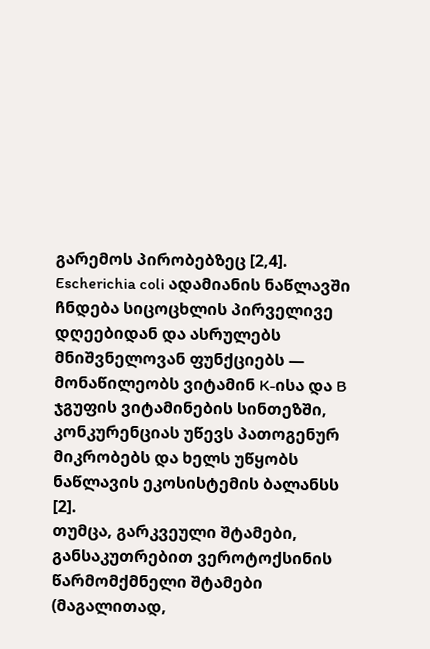გარემოს პირობებზეც [2,4].
Escherichia coli ადამიანის ნაწლავში ჩნდება სიცოცხლის პირველივე დღეებიდან და ასრულებს მნიშვნელოვან ფუნქციებს — მონაწილეობს ვიტამინ K-ისა და B ჯგუფის ვიტამინების სინთეზში, კონკურენციას უწევს პათოგენურ მიკრობებს და ხელს უწყობს ნაწლავის ეკოსისტემის ბალანსს [2].
თუმცა, გარკვეული შტამები, განსაკუთრებით ვეროტოქსინის წარმომქმნელი შტამები (მაგალითად,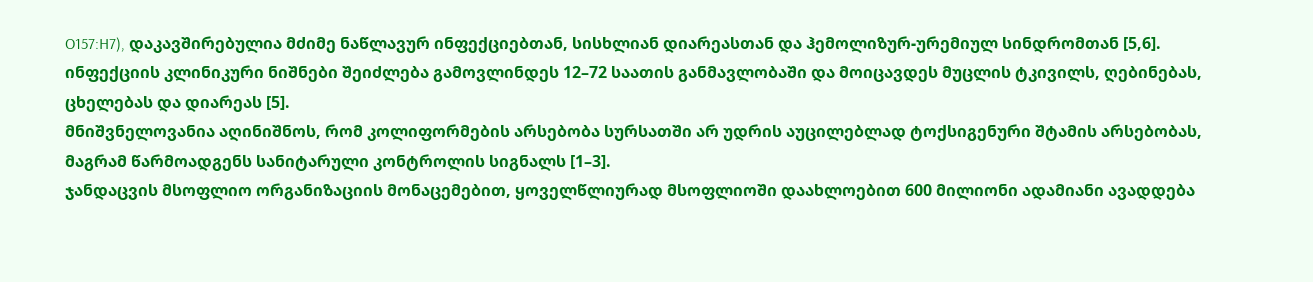O157:H7), დაკავშირებულია მძიმე ნაწლავურ ინფექციებთან, სისხლიან დიარეასთან და ჰემოლიზურ-ურემიულ სინდრომთან [5,6]. ინფექციის კლინიკური ნიშნები შეიძლება გამოვლინდეს 12–72 საათის განმავლობაში და მოიცავდეს მუცლის ტკივილს, ღებინებას, ცხელებას და დიარეას [5].
მნიშვნელოვანია აღინიშნოს, რომ კოლიფორმების არსებობა სურსათში არ უდრის აუცილებლად ტოქსიგენური შტამის არსებობას, მაგრამ წარმოადგენს სანიტარული კონტროლის სიგნალს [1–3].
ჯანდაცვის მსოფლიო ორგანიზაციის მონაცემებით, ყოველწლიურად მსოფლიოში დაახლოებით 600 მილიონი ადამიანი ავადდება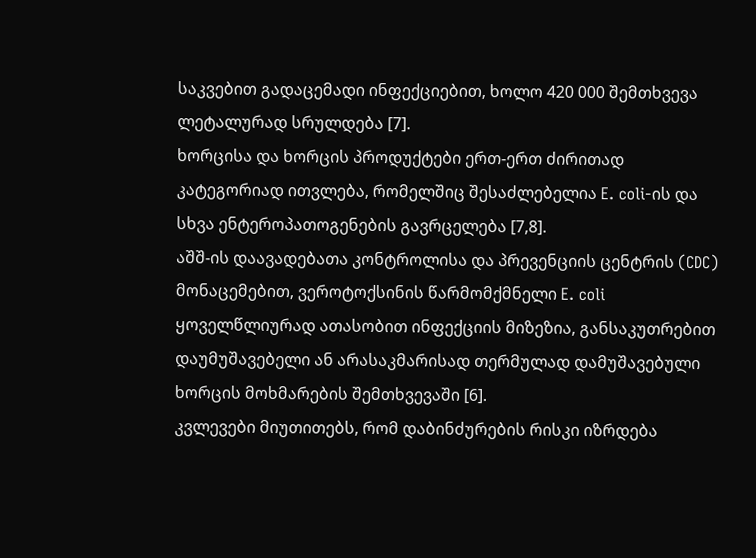საკვებით გადაცემადი ინფექციებით, ხოლო 420 000 შემთხვევა ლეტალურად სრულდება [7].
ხორცისა და ხორცის პროდუქტები ერთ-ერთ ძირითად კატეგორიად ითვლება, რომელშიც შესაძლებელია E. coli-ის და სხვა ენტეროპათოგენების გავრცელება [7,8].
აშშ-ის დაავადებათა კონტროლისა და პრევენციის ცენტრის (CDC) მონაცემებით, ვეროტოქსინის წარმომქმნელი E. coli ყოველწლიურად ათასობით ინფექციის მიზეზია, განსაკუთრებით დაუმუშავებელი ან არასაკმარისად თერმულად დამუშავებული ხორცის მოხმარების შემთხვევაში [6].
კვლევები მიუთითებს, რომ დაბინძურების რისკი იზრდება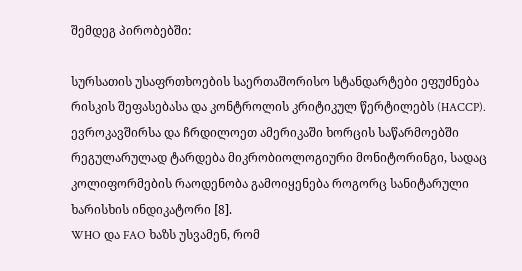შემდეგ პირობებში:

სურსათის უსაფრთხოების საერთაშორისო სტანდარტები ეფუძნება რისკის შეფასებასა და კონტროლის კრიტიკულ წერტილებს (HACCP). ევროკავშირსა და ჩრდილოეთ ამერიკაში ხორცის საწარმოებში რეგულარულად ტარდება მიკრობიოლოგიური მონიტორინგი, სადაც კოლიფორმების რაოდენობა გამოიყენება როგორც სანიტარული ხარისხის ინდიკატორი [8].
WHO და FAO ხაზს უსვამენ, რომ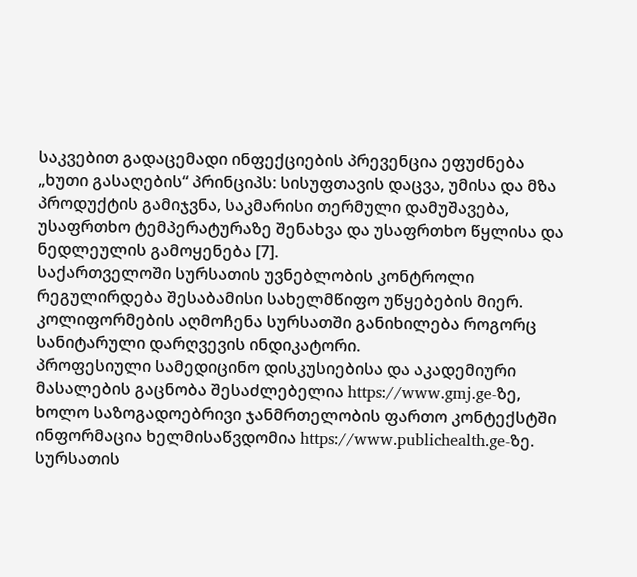საკვებით გადაცემადი ინფექციების პრევენცია ეფუძნება „ხუთი გასაღების“ პრინციპს: სისუფთავის დაცვა, უმისა და მზა პროდუქტის გამიჯვნა, საკმარისი თერმული დამუშავება, უსაფრთხო ტემპერატურაზე შენახვა და უსაფრთხო წყლისა და ნედლეულის გამოყენება [7].
საქართველოში სურსათის უვნებლობის კონტროლი რეგულირდება შესაბამისი სახელმწიფო უწყებების მიერ. კოლიფორმების აღმოჩენა სურსათში განიხილება როგორც სანიტარული დარღვევის ინდიკატორი.
პროფესიული სამედიცინო დისკუსიებისა და აკადემიური მასალების გაცნობა შესაძლებელია https://www.gmj.ge-ზე, ხოლო საზოგადოებრივი ჯანმრთელობის ფართო კონტექსტში ინფორმაცია ხელმისაწვდომია https://www.publichealth.ge-ზე.
სურსათის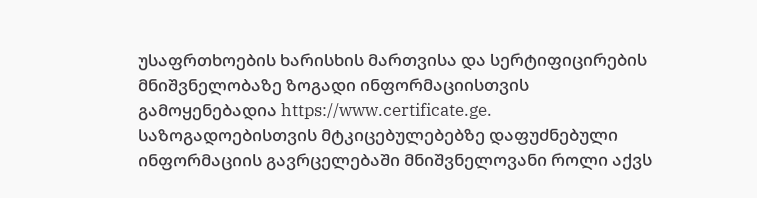უსაფრთხოების ხარისხის მართვისა და სერტიფიცირების მნიშვნელობაზე ზოგადი ინფორმაციისთვის გამოყენებადია https://www.certificate.ge.
საზოგადოებისთვის მტკიცებულებებზე დაფუძნებული ინფორმაციის გავრცელებაში მნიშვნელოვანი როლი აქვს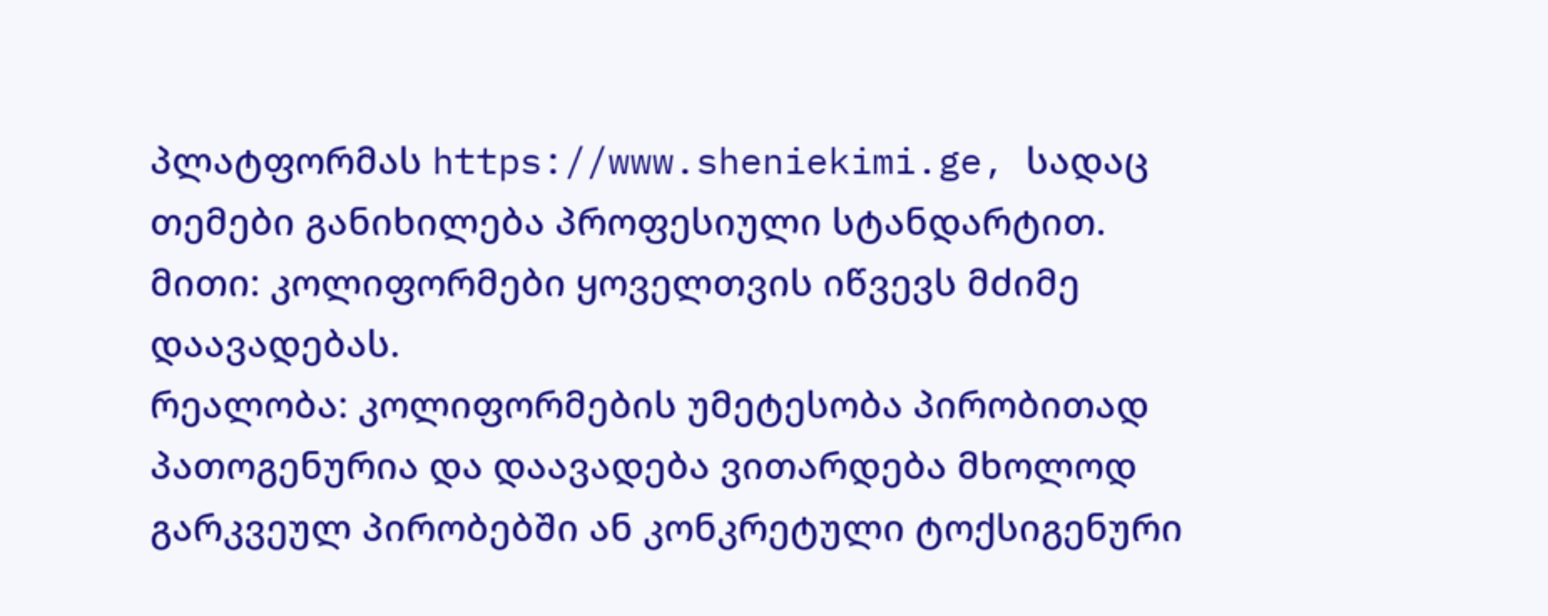პლატფორმას https://www.sheniekimi.ge, სადაც თემები განიხილება პროფესიული სტანდარტით.
მითი: კოლიფორმები ყოველთვის იწვევს მძიმე დაავადებას.
რეალობა: კოლიფორმების უმეტესობა პირობითად პათოგენურია და დაავადება ვითარდება მხოლოდ გარკვეულ პირობებში ან კონკრეტული ტოქსიგენური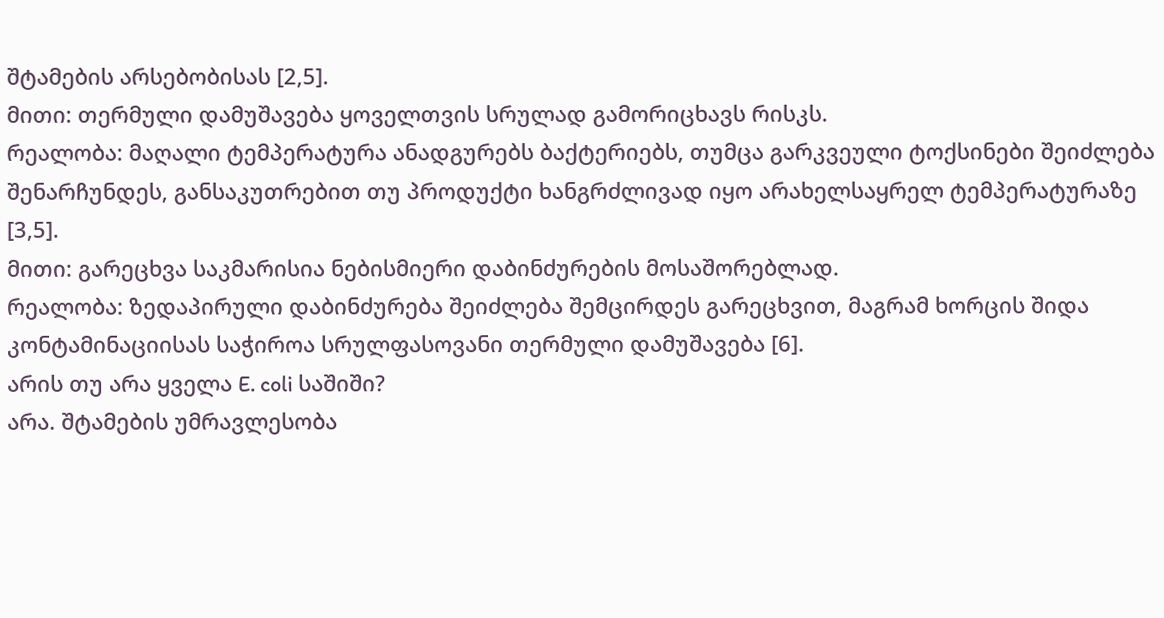შტამების არსებობისას [2,5].
მითი: თერმული დამუშავება ყოველთვის სრულად გამორიცხავს რისკს.
რეალობა: მაღალი ტემპერატურა ანადგურებს ბაქტერიებს, თუმცა გარკვეული ტოქსინები შეიძლება შენარჩუნდეს, განსაკუთრებით თუ პროდუქტი ხანგრძლივად იყო არახელსაყრელ ტემპერატურაზე [3,5].
მითი: გარეცხვა საკმარისია ნებისმიერი დაბინძურების მოსაშორებლად.
რეალობა: ზედაპირული დაბინძურება შეიძლება შემცირდეს გარეცხვით, მაგრამ ხორცის შიდა კონტამინაციისას საჭიროა სრულფასოვანი თერმული დამუშავება [6].
არის თუ არა ყველა E. coli საშიში?
არა. შტამების უმრავლესობა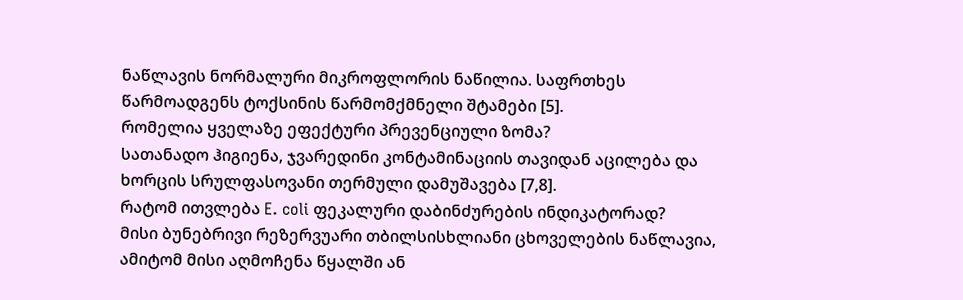ნაწლავის ნორმალური მიკროფლორის ნაწილია. საფრთხეს წარმოადგენს ტოქსინის წარმომქმნელი შტამები [5].
რომელია ყველაზე ეფექტური პრევენციული ზომა?
სათანადო ჰიგიენა, ჯვარედინი კონტამინაციის თავიდან აცილება და ხორცის სრულფასოვანი თერმული დამუშავება [7,8].
რატომ ითვლება E. coli ფეკალური დაბინძურების ინდიკატორად?
მისი ბუნებრივი რეზერვუარი თბილსისხლიანი ცხოველების ნაწლავია, ამიტომ მისი აღმოჩენა წყალში ან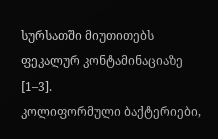სურსათში მიუთითებს ფეკალურ კონტამინაციაზე [1–3].
კოლიფორმული ბაქტერიები,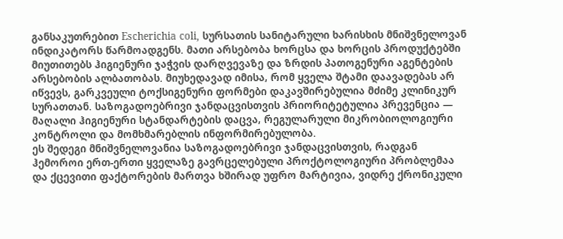განსაკუთრებით Escherichia coli, სურსათის სანიტარული ხარისხის მნიშვნელოვან ინდიკატორს წარმოადგენს. მათი არსებობა ხორცსა და ხორცის პროდუქტებში მიუთითებს ჰიგიენური ჯაჭვის დარღვევაზე და ზრდის პათოგენური აგენტების არსებობის ალბათობას. მიუხედავად იმისა, რომ ყველა შტამი დაავადებას არ იწვევს, გარკვეული ტოქსიგენური ფორმები დაკავშირებულია მძიმე კლინიკურ სურათთან. საზოგადოებრივი ჯანდაცვისთვის პრიორიტეტულია პრევენცია — მაღალი ჰიგიენური სტანდარტების დაცვა, რეგულარული მიკრობიოლოგიური კონტროლი და მომხმარებლის ინფორმირებულობა.
ეს შედეგი მნიშვნელოვანია საზოგადოებრივი ჯანდაცვისთვის, რადგან ჰემოროი ერთ-ერთი ყველაზე გავრცელებული პროქტოლოგიური პრობლემაა და ქცევითი ფაქტორების მართვა ხშირად უფრო მარტივია, ვიდრე ქრონიკული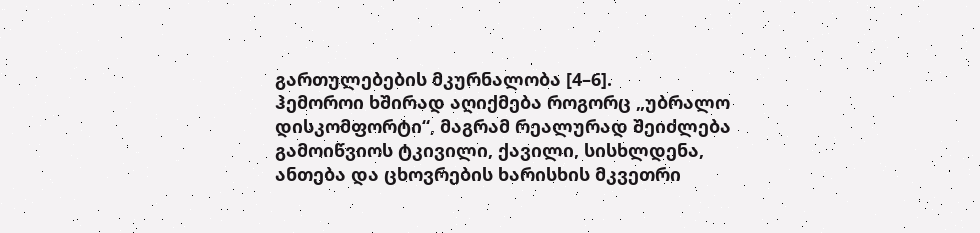გართულებების მკურნალობა [4–6].
ჰემოროი ხშირად აღიქმება როგორც „უბრალო დისკომფორტი“, მაგრამ რეალურად შეიძლება გამოიწვიოს ტკივილი, ქავილი, სისხლდენა, ანთება და ცხოვრების ხარისხის მკვეთრი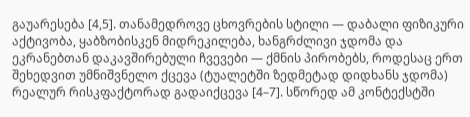გაუარესება [4,5]. თანამედროვე ცხოვრების სტილი — დაბალი ფიზიკური აქტივობა, ყაბზობისკენ მიდრეკილება, ხანგრძლივი ჯდომა და ეკრანებთან დაკავშირებული ჩვევები — ქმნის პირობებს, როდესაც ერთ შეხედვით უმნიშვნელო ქცევა (ტუალეტში ზედმეტად დიდხანს ჯდომა) რეალურ რისკფაქტორად გადაიქცევა [4–7]. სწორედ ამ კონტექსტში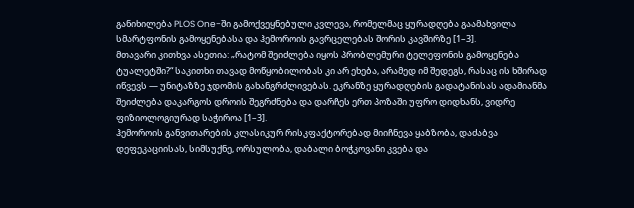განიხილება PLOS One-ში გამოქვეყნებული კვლევა, რომელმაც ყურადღება გაამახვილა სმარტფონის გამოყენებასა და ჰემოროის გავრცელებას შორის კავშირზე [1–3].
მთავარი კითხვა ასეთია: „რატომ შეიძლება იყოს პრობლემური ტელეფონის გამოყენება ტუალეტში?“ საკითხი თავად მოწყობილობას კი არ ეხება, არამედ იმ შედეგს, რასაც ის ხშირად იწვევს — უნიტაზზე ჯდომის გახანგრძლივებას. ეკრანზე ყურადღების გადატანისას ადამიანმა შეიძლება დაკარგოს დროის შეგრძნება და დარჩეს ერთ პოზაში უფრო დიდხანს, ვიდრე ფიზიოლოგიურად საჭიროა [1–3].
ჰემოროის განვითარების კლასიკურ რისკფაქტორებად მიიჩნევა ყაბზობა, დაძაბვა დეფეკაციისას, სიმსუქნე, ორსულობა, დაბალი ბოჭკოვანი კვება და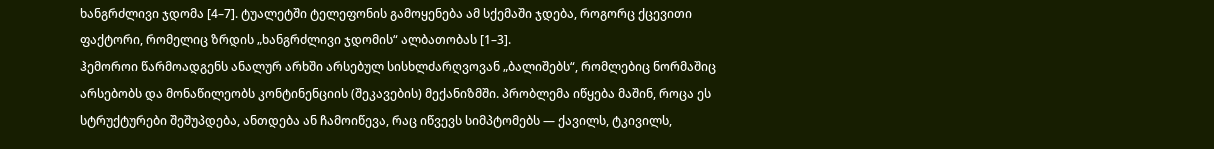ხანგრძლივი ჯდომა [4–7]. ტუალეტში ტელეფონის გამოყენება ამ სქემაში ჯდება, როგორც ქცევითი ფაქტორი, რომელიც ზრდის „ხანგრძლივი ჯდომის“ ალბათობას [1–3].
ჰემოროი წარმოადგენს ანალურ არხში არსებულ სისხლძარღვოვან „ბალიშებს“, რომლებიც ნორმაშიც არსებობს და მონაწილეობს კონტინენციის (შეკავების) მექანიზმში. პრობლემა იწყება მაშინ, როცა ეს სტრუქტურები შეშუპდება, ანთდება ან ჩამოიწევა, რაც იწვევს სიმპტომებს — ქავილს, ტკივილს,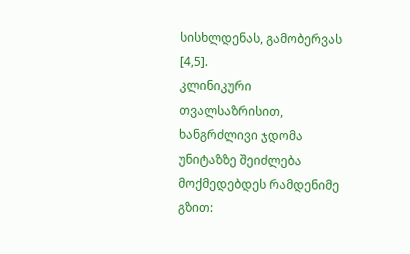სისხლდენას, გამობერვას [4,5].
კლინიკური თვალსაზრისით, ხანგრძლივი ჯდომა უნიტაზზე შეიძლება მოქმედებდეს რამდენიმე გზით: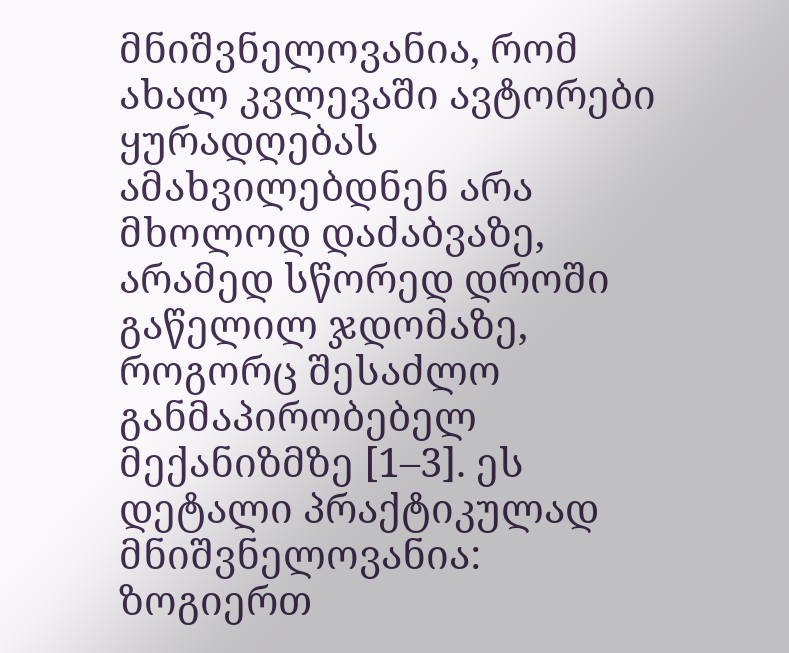მნიშვნელოვანია, რომ ახალ კვლევაში ავტორები ყურადღებას ამახვილებდნენ არა მხოლოდ დაძაბვაზე, არამედ სწორედ დროში გაწელილ ჯდომაზე, როგორც შესაძლო განმაპირობებელ მექანიზმზე [1–3]. ეს დეტალი პრაქტიკულად მნიშვნელოვანია: ზოგიერთ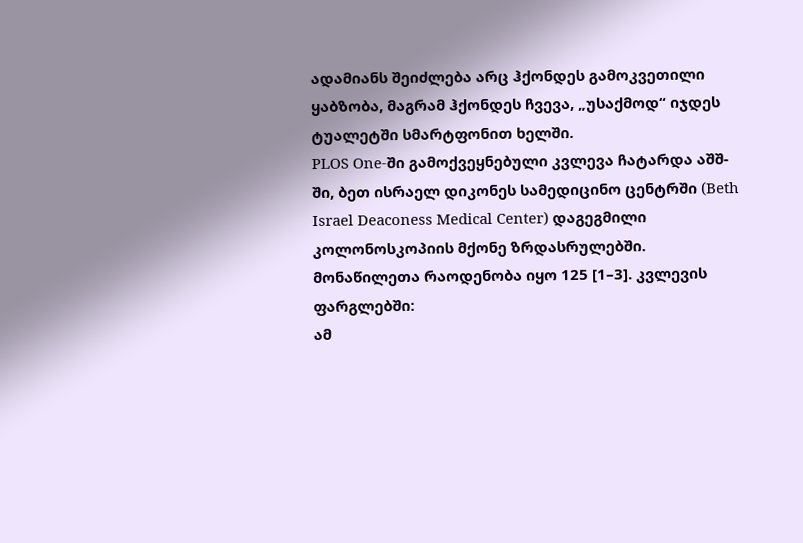ადამიანს შეიძლება არც ჰქონდეს გამოკვეთილი ყაბზობა, მაგრამ ჰქონდეს ჩვევა, „უსაქმოდ“ იჯდეს ტუალეტში სმარტფონით ხელში.
PLOS One-ში გამოქვეყნებული კვლევა ჩატარდა აშშ-ში, ბეთ ისრაელ დიკონეს სამედიცინო ცენტრში (Beth Israel Deaconess Medical Center) დაგეგმილი კოლონოსკოპიის მქონე ზრდასრულებში. მონაწილეთა რაოდენობა იყო 125 [1–3]. კვლევის ფარგლებში:
ამ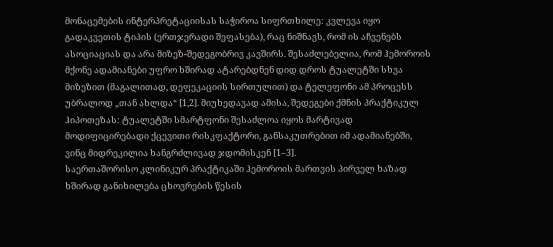მონაცემების ინტერპრეტაციისას საჭიროა სიფრთხილე: კვლევა იყო გადაკვეთის ტიპის (ერთჯერადი შეფასება), რაც ნიშნავს, რომ ის აჩვენებს ასოციაციას და არა მიზეზ-შედეგობრივ კავშირს. შესაძლებელია, რომ ჰემოროის მქონე ადამიანები უფრო ხშირად ატარებდნენ დიდ დროს ტუალეტში სხვა მიზეზით (მაგალითად, დეფეკაციის სირთულით) და ტელეფონი ამ პროცესს უბრალოდ „თან ახლდა“ [1,2]. მიუხედავად ამისა, შედეგები ქმნის პრაქტიკულ ჰიპოთეზას: ტუალეტში სმარტფონი შესაძლოა იყოს მარტივად მოდიფიცირებადი ქცევითი რისკფაქტორი, განსაკუთრებით იმ ადამიანებში, ვინც მიდრეკილია ხანგრძლივად ჯდომისკენ [1–3].
საერთაშორისო კლინიკურ პრაქტიკაში ჰემოროის მართვის პირველ ხაზად ხშირად განიხილება ცხოვრების წესის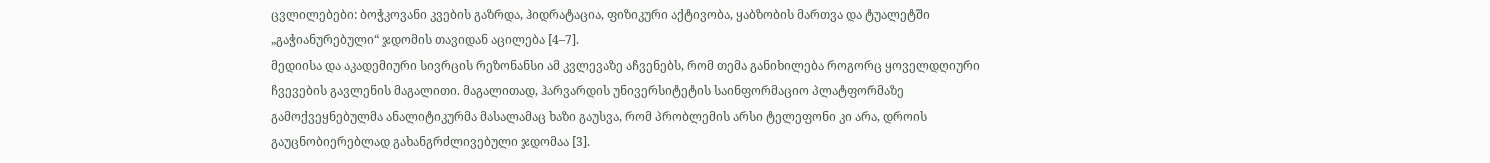ცვლილებები: ბოჭკოვანი კვების გაზრდა, ჰიდრატაცია, ფიზიკური აქტივობა, ყაბზობის მართვა და ტუალეტში „გაჭიანურებული“ ჯდომის თავიდან აცილება [4–7].
მედიისა და აკადემიური სივრცის რეზონანსი ამ კვლევაზე აჩვენებს, რომ თემა განიხილება როგორც ყოველდღიური ჩვევების გავლენის მაგალითი. მაგალითად, ჰარვარდის უნივერსიტეტის საინფორმაციო პლატფორმაზე გამოქვეყნებულმა ანალიტიკურმა მასალამაც ხაზი გაუსვა, რომ პრობლემის არსი ტელეფონი კი არა, დროის გაუცნობიერებლად გახანგრძლივებული ჯდომაა [3].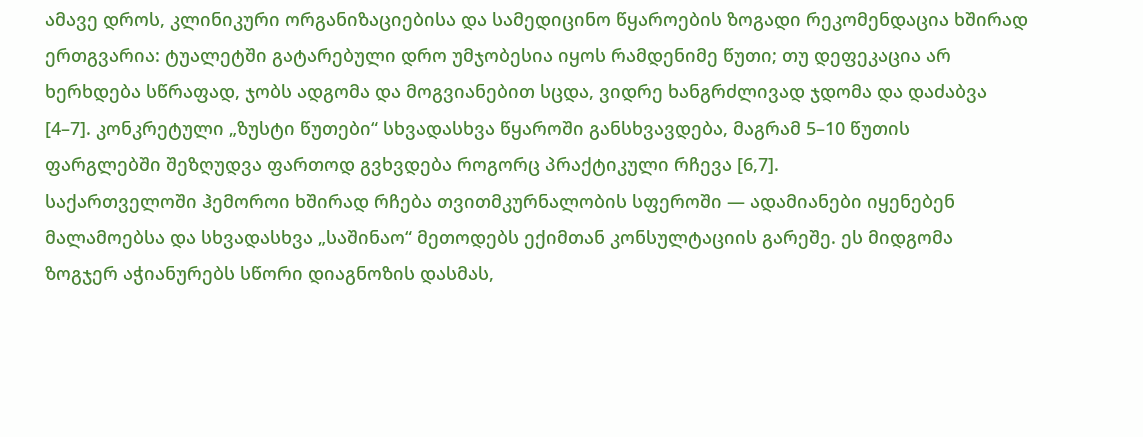ამავე დროს, კლინიკური ორგანიზაციებისა და სამედიცინო წყაროების ზოგადი რეკომენდაცია ხშირად ერთგვარია: ტუალეტში გატარებული დრო უმჯობესია იყოს რამდენიმე წუთი; თუ დეფეკაცია არ ხერხდება სწრაფად, ჯობს ადგომა და მოგვიანებით სცდა, ვიდრე ხანგრძლივად ჯდომა და დაძაბვა [4–7]. კონკრეტული „ზუსტი წუთები“ სხვადასხვა წყაროში განსხვავდება, მაგრამ 5–10 წუთის ფარგლებში შეზღუდვა ფართოდ გვხვდება როგორც პრაქტიკული რჩევა [6,7].
საქართველოში ჰემოროი ხშირად რჩება თვითმკურნალობის სფეროში — ადამიანები იყენებენ მალამოებსა და სხვადასხვა „საშინაო“ მეთოდებს ექიმთან კონსულტაციის გარეშე. ეს მიდგომა ზოგჯერ აჭიანურებს სწორი დიაგნოზის დასმას,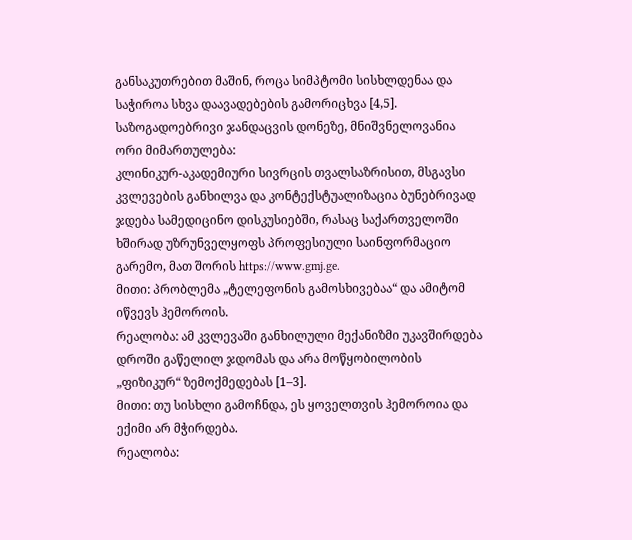განსაკუთრებით მაშინ, როცა სიმპტომი სისხლდენაა და საჭიროა სხვა დაავადებების გამორიცხვა [4,5].
საზოგადოებრივი ჯანდაცვის დონეზე, მნიშვნელოვანია ორი მიმართულება:
კლინიკურ-აკადემიური სივრცის თვალსაზრისით, მსგავსი კვლევების განხილვა და კონტექსტუალიზაცია ბუნებრივად ჯდება სამედიცინო დისკუსიებში, რასაც საქართველოში ხშირად უზრუნველყოფს პროფესიული საინფორმაციო გარემო, მათ შორის https://www.gmj.ge.
მითი: პრობლემა „ტელეფონის გამოსხივებაა“ და ამიტომ იწვევს ჰემოროის.
რეალობა: ამ კვლევაში განხილული მექანიზმი უკავშირდება დროში გაწელილ ჯდომას და არა მოწყობილობის „ფიზიკურ“ ზემოქმედებას [1–3].
მითი: თუ სისხლი გამოჩნდა, ეს ყოველთვის ჰემოროია და ექიმი არ მჭირდება.
რეალობა: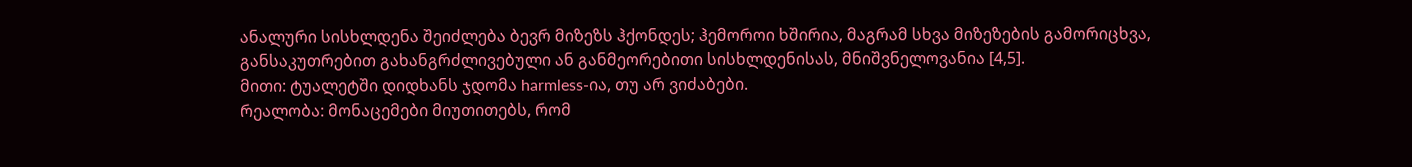ანალური სისხლდენა შეიძლება ბევრ მიზეზს ჰქონდეს; ჰემოროი ხშირია, მაგრამ სხვა მიზეზების გამორიცხვა, განსაკუთრებით გახანგრძლივებული ან განმეორებითი სისხლდენისას, მნიშვნელოვანია [4,5].
მითი: ტუალეტში დიდხანს ჯდომა harmless-ია, თუ არ ვიძაბები.
რეალობა: მონაცემები მიუთითებს, რომ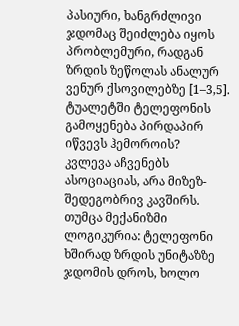პასიური, ხანგრძლივი ჯდომაც შეიძლება იყოს პრობლემური, რადგან ზრდის ზეწოლას ანალურ ვენურ ქსოვილებზე [1–3,5].
ტუალეტში ტელეფონის გამოყენება პირდაპირ იწვევს ჰემოროის?
კვლევა აჩვენებს ასოციაციას, არა მიზეზ-შედეგობრივ კავშირს. თუმცა მექანიზმი ლოგიკურია: ტელეფონი ხშირად ზრდის უნიტაზზე ჯდომის დროს, ხოლო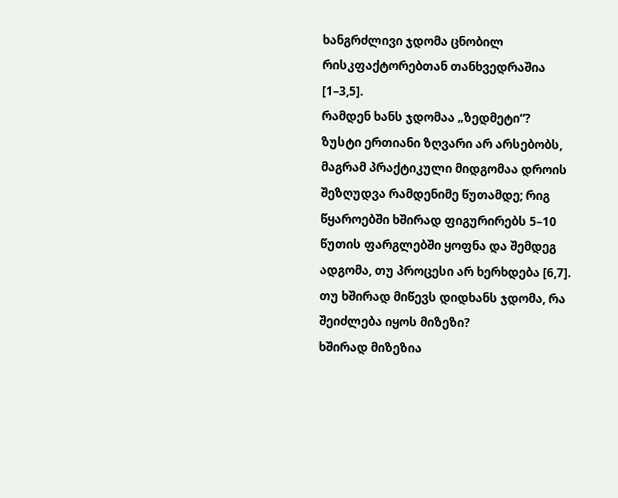ხანგრძლივი ჯდომა ცნობილ რისკფაქტორებთან თანხვედრაშია [1–3,5].
რამდენ ხანს ჯდომაა „ზედმეტი“?
ზუსტი ერთიანი ზღვარი არ არსებობს, მაგრამ პრაქტიკული მიდგომაა დროის შეზღუდვა რამდენიმე წუთამდე; რიგ წყაროებში ხშირად ფიგურირებს 5–10 წუთის ფარგლებში ყოფნა და შემდეგ ადგომა, თუ პროცესი არ ხერხდება [6,7].
თუ ხშირად მიწევს დიდხანს ჯდომა, რა შეიძლება იყოს მიზეზი?
ხშირად მიზეზია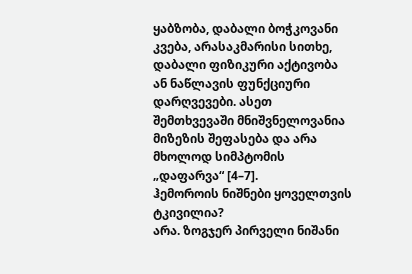ყაბზობა, დაბალი ბოჭკოვანი კვება, არასაკმარისი სითხე, დაბალი ფიზიკური აქტივობა ან ნაწლავის ფუნქციური დარღვევები. ასეთ შემთხვევაში მნიშვნელოვანია მიზეზის შეფასება და არა მხოლოდ სიმპტომის „დაფარვა“ [4–7].
ჰემოროის ნიშნები ყოველთვის ტკივილია?
არა. ზოგჯერ პირველი ნიშანი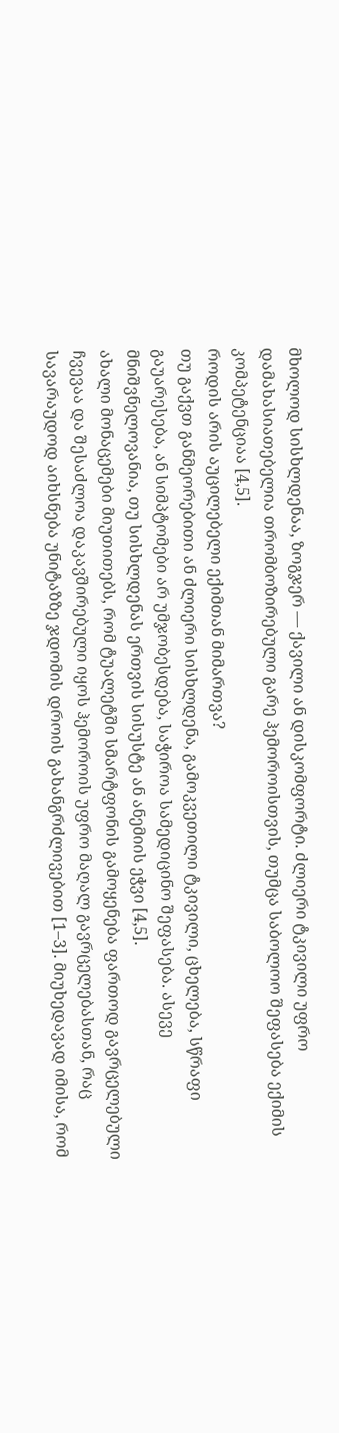მხოლოდ სისხლდენაა, ზოგჯერ — ქავილი ან დისკომფორტი. ძლიერი ტკივილი უფრო დამახასიათებელია თრომბოზირებული გარე ჰემოროისთვის, თუმცა საბოლოო შეფასება ექიმის კომპეტენციაა [4,5].
როდის არის აუცილებელი ექიმთან მიმართვა?
თუ გაქვთ განმეორებითი ან ძლიერი სისხლდენა, გამოკვეთილი ტკივილი, ცხელება, სწრაფი გაუარესება, ან სიმპტომები არ უმჯობესდება, საჭიროა სამედიცინო შეფასება. ასევე მნიშვნელოვანია, თუ სისხლდენას ერთვის სისუსტე ან ანემიის ეჭვი [4,5].
ახალი მონაცემები მიუთითებს, რომ ტუალეტში სმარტფონის გამოყენება ფართოდ გავრცელებული ჩვევაა და შესაძლოა დაკავშირებული იყოს ჰემოროის უფრო მაღალ გავრცელებასთან, რაც სავარაუდოდ აიხსნება უნიტაზზე ჯდომის დროის გახანგრძლივებით [1–3]. მიუხედავად იმისა, რომ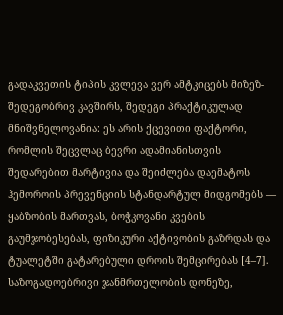გადაკვეთის ტიპის კვლევა ვერ ამტკიცებს მიზეზ-შედეგობრივ კავშირს, შედეგი პრაქტიკულად მნიშვნელოვანია: ეს არის ქცევითი ფაქტორი, რომლის შეცვლაც ბევრი ადამიანისთვის შედარებით მარტივია და შეიძლება დაემატოს ჰემოროის პრევენციის სტანდარტულ მიდგომებს — ყაბზობის მართვას, ბოჭკოვანი კვების გაუმჯობესებას, ფიზიკური აქტივობის გაზრდას და ტუალეტში გატარებული დროის შემცირებას [4–7]. საზოგადოებრივი ჯანმრთელობის დონეზე,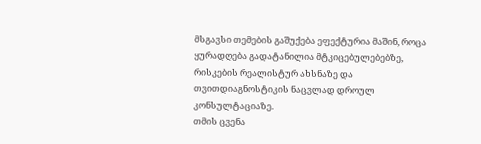მსგავსი თემების გაშუქება ეფექტურია მაშინ, როცა ყურადღება გადატანილია მტკიცებულებებზე, რისკების რეალისტურ ახსნაზე და თვითდიაგნოსტიკის ნაცვლად დროულ კონსულტაციაზე.
თმის ცვენა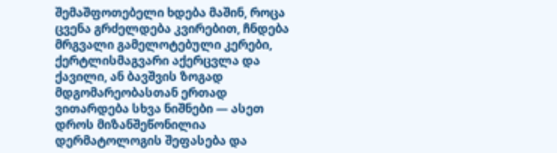შემაშფოთებელი ხდება მაშინ, როცა ცვენა გრძელდება კვირებით, ჩნდება მრგვალი გამელოტებული კერები, ქერტლისმაგვარი აქერცვლა და ქავილი, ან ბავშვის ზოგად მდგომარეობასთან ერთად ვითარდება სხვა ნიშნები — ასეთ დროს მიზანშეწონილია დერმატოლოგის შეფასება და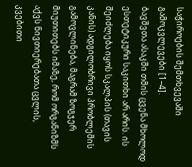საჭიროების შემთხვევაში გამოკვლევები [1–4].
ბავშვთა ასაკში თმის ცვენა მხოლოდ ესთეტიკური საკითხი არ არის. ის შეიძლება იყოს სკალპის (თავის კანის) ადგილობრივი პრობლემის გამოვლინება, მაგრამ ზოგჯერ მიუთითებს იმაზე, რომ ორგანიზმს აქვს ნივთიერებათა ცვლის, კვებითი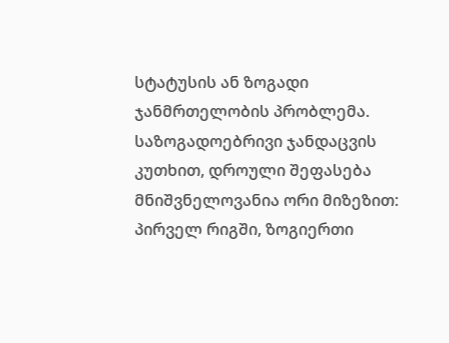სტატუსის ან ზოგადი ჯანმრთელობის პრობლემა. საზოგადოებრივი ჯანდაცვის კუთხით, დროული შეფასება მნიშვნელოვანია ორი მიზეზით: პირველ რიგში, ზოგიერთი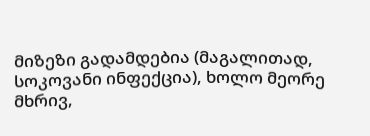მიზეზი გადამდებია (მაგალითად, სოკოვანი ინფექცია), ხოლო მეორე მხრივ,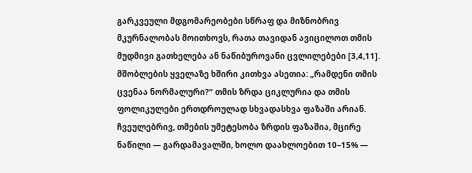გარკვეული მდგომარეობები სწრაფ და მიზნობრივ მკურნალობას მოითხოვს, რათა თავიდან ავიცილოთ თმის მუდმივი გათხელება ან ნაწიბუროვანი ცვლილებები [3,4,11].
მშობლების ყველაზე ხშირი კითხვა ასეთია: „რამდენი თმის ცვენაა ნორმალური?“ თმის ზრდა ციკლურია და თმის ფოლიკულები ერთდროულად სხვადასხვა ფაზაში არიან. ჩვეულებრივ, თმების უმეტესობა ზრდის ფაზაშია, მცირე ნაწილი — გარდამავალში, ხოლო დაახლოებით 10–15% —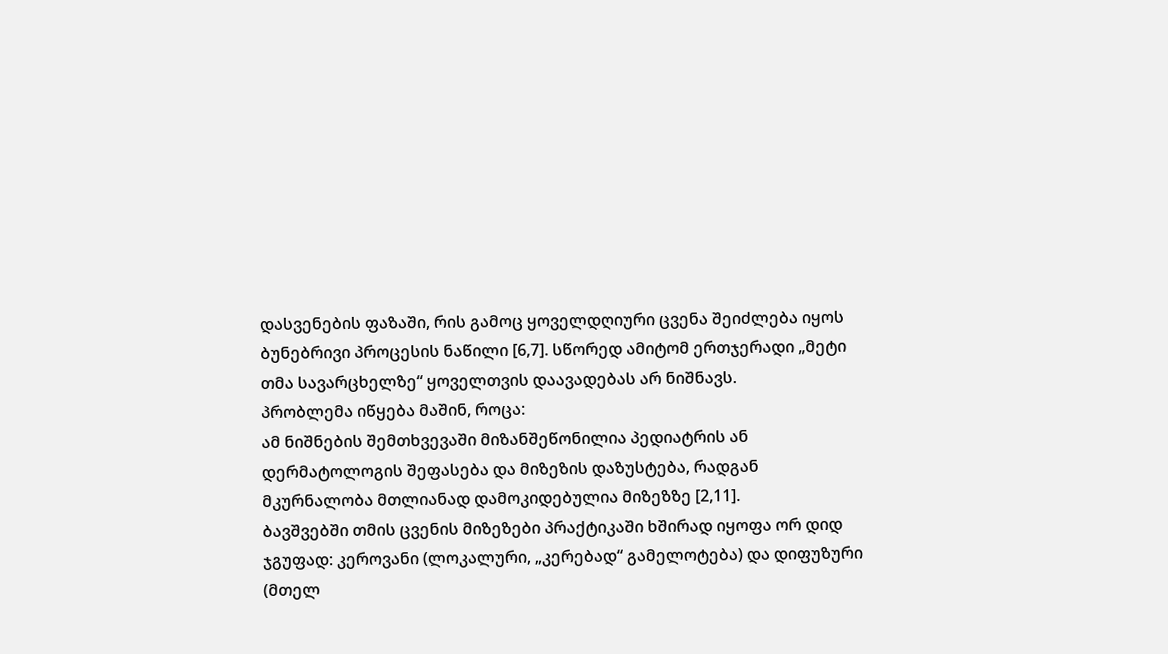დასვენების ფაზაში, რის გამოც ყოველდღიური ცვენა შეიძლება იყოს ბუნებრივი პროცესის ნაწილი [6,7]. სწორედ ამიტომ ერთჯერადი „მეტი თმა სავარცხელზე“ ყოველთვის დაავადებას არ ნიშნავს.
პრობლემა იწყება მაშინ, როცა:
ამ ნიშნების შემთხვევაში მიზანშეწონილია პედიატრის ან დერმატოლოგის შეფასება და მიზეზის დაზუსტება, რადგან მკურნალობა მთლიანად დამოკიდებულია მიზეზზე [2,11].
ბავშვებში თმის ცვენის მიზეზები პრაქტიკაში ხშირად იყოფა ორ დიდ ჯგუფად: კეროვანი (ლოკალური, „კერებად“ გამელოტება) და დიფუზური (მთელ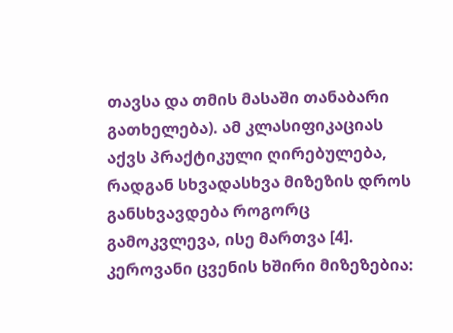თავსა და თმის მასაში თანაბარი გათხელება). ამ კლასიფიკაციას აქვს პრაქტიკული ღირებულება, რადგან სხვადასხვა მიზეზის დროს განსხვავდება როგორც გამოკვლევა, ისე მართვა [4].
კეროვანი ცვენის ხშირი მიზეზებია: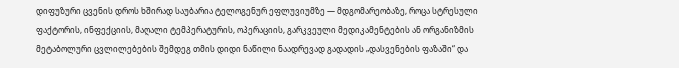დიფუზური ცვენის დროს ხშირად საუბარია ტელოგენურ ეფლუვიუმზე — მდგომარეობაზე, როცა სტრესული ფაქტორის, ინფექციის, მაღალი ტემპერატურის, ოპერაციის, გარკვეული მედიკამენტების ან ორგანიზმის მეტაბოლური ცვლილებების შემდეგ თმის დიდი ნაწილი ნაადრევად გადადის „დასვენების ფაზაში“ და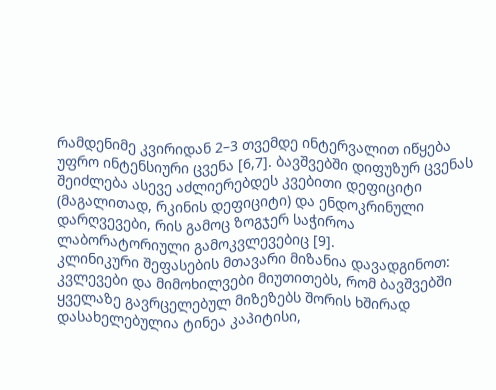რამდენიმე კვირიდან 2–3 თვემდე ინტერვალით იწყება უფრო ინტენსიური ცვენა [6,7]. ბავშვებში დიფუზურ ცვენას შეიძლება ასევე აძლიერებდეს კვებითი დეფიციტი (მაგალითად, რკინის დეფიციტი) და ენდოკრინული დარღვევები, რის გამოც ზოგჯერ საჭიროა ლაბორატორიული გამოკვლევებიც [9].
კლინიკური შეფასების მთავარი მიზანია დავადგინოთ:
კვლევები და მიმოხილვები მიუთითებს, რომ ბავშვებში ყველაზე გავრცელებულ მიზეზებს შორის ხშირად დასახელებულია ტინეა კაპიტისი,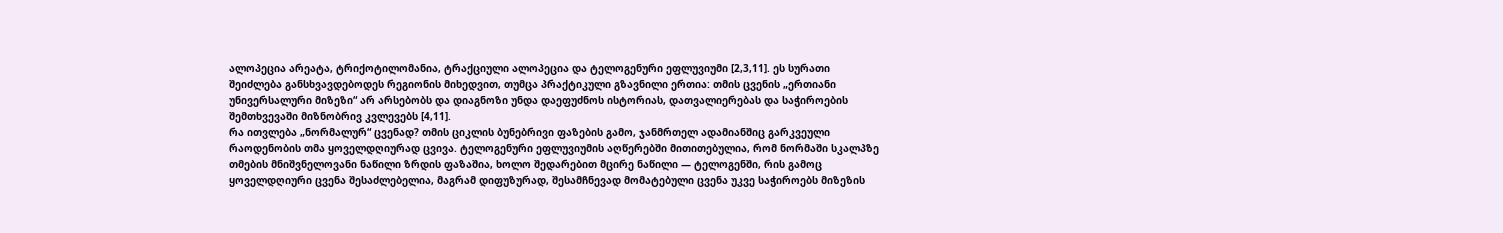ალოპეცია არეატა, ტრიქოტილომანია, ტრაქციული ალოპეცია და ტელოგენური ეფლუვიუმი [2,3,11]. ეს სურათი შეიძლება განსხვავდებოდეს რეგიონის მიხედვით, თუმცა პრაქტიკული გზავნილი ერთია: თმის ცვენის „ერთიანი უნივერსალური მიზეზი“ არ არსებობს და დიაგნოზი უნდა დაეფუძნოს ისტორიას, დათვალიერებას და საჭიროების შემთხვევაში მიზნობრივ კვლევებს [4,11].
რა ითვლება „ნორმალურ“ ცვენად? თმის ციკლის ბუნებრივი ფაზების გამო, ჯანმრთელ ადამიანშიც გარკვეული რაოდენობის თმა ყოველდღიურად ცვივა. ტელოგენური ეფლუვიუმის აღწერებში მითითებულია, რომ ნორმაში სკალპზე თმების მნიშვნელოვანი ნაწილი ზრდის ფაზაშია, ხოლო შედარებით მცირე ნაწილი — ტელოგენში, რის გამოც ყოველდღიური ცვენა შესაძლებელია, მაგრამ დიფუზურად, შესამჩნევად მომატებული ცვენა უკვე საჭიროებს მიზეზის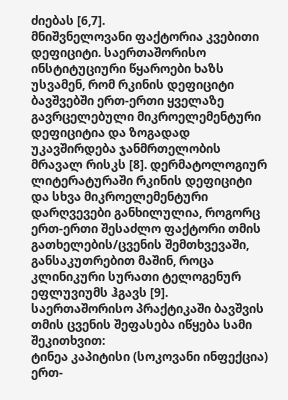ძიებას [6,7].
მნიშვნელოვანი ფაქტორია კვებითი დეფიციტი. საერთაშორისო ინსტიტუციური წყაროები ხაზს უსვამენ, რომ რკინის დეფიციტი ბავშვებში ერთ-ერთი ყველაზე გავრცელებული მიკროელემენტური დეფიციტია და ზოგადად უკავშირდება ჯანმრთელობის მრავალ რისკს [8]. დერმატოლოგიურ ლიტერატურაში რკინის დეფიციტი და სხვა მიკროელემენტური დარღვევები განხილულია, როგორც ერთ-ერთი შესაძლო ფაქტორი თმის გათხელების/ცვენის შემთხვევაში, განსაკუთრებით მაშინ, როცა კლინიკური სურათი ტელოგენურ ეფლუვიუმს ჰგავს [9].
საერთაშორისო პრაქტიკაში ბავშვის თმის ცვენის შეფასება იწყება სამი შეკითხვით:
ტინეა კაპიტისი (სოკოვანი ინფექცია) ერთ-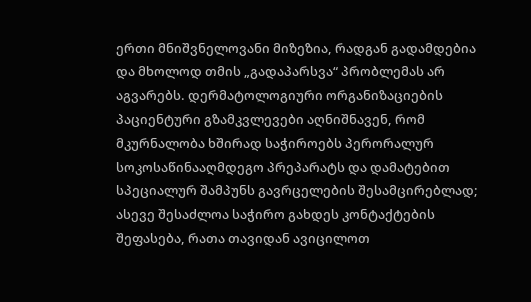ერთი მნიშვნელოვანი მიზეზია, რადგან გადამდებია და მხოლოდ თმის „გადაპარსვა“ პრობლემას არ აგვარებს. დერმატოლოგიური ორგანიზაციების პაციენტური გზამკვლევები აღნიშნავენ, რომ მკურნალობა ხშირად საჭიროებს პერორალურ სოკოსაწინააღმდეგო პრეპარატს და დამატებით სპეციალურ შამპუნს გავრცელების შესამცირებლად; ასევე შესაძლოა საჭირო გახდეს კონტაქტების შეფასება, რათა თავიდან ავიცილოთ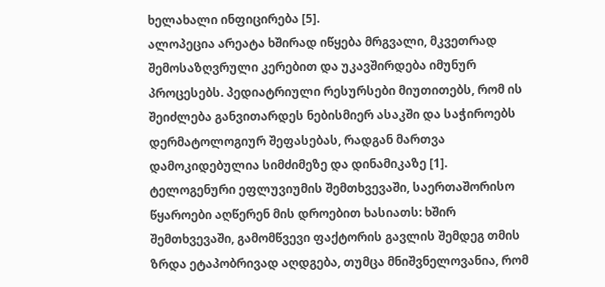ხელახალი ინფიცირება [5].
ალოპეცია არეატა ხშირად იწყება მრგვალი, მკვეთრად შემოსაზღვრული კერებით და უკავშირდება იმუნურ პროცესებს. პედიატრიული რესურსები მიუთითებს, რომ ის შეიძლება განვითარდეს ნებისმიერ ასაკში და საჭიროებს დერმატოლოგიურ შეფასებას, რადგან მართვა დამოკიდებულია სიმძიმეზე და დინამიკაზე [1].
ტელოგენური ეფლუვიუმის შემთხვევაში, საერთაშორისო წყაროები აღწერენ მის დროებით ხასიათს: ხშირ შემთხვევაში, გამომწვევი ფაქტორის გავლის შემდეგ თმის ზრდა ეტაპობრივად აღდგება, თუმცა მნიშვნელოვანია, რომ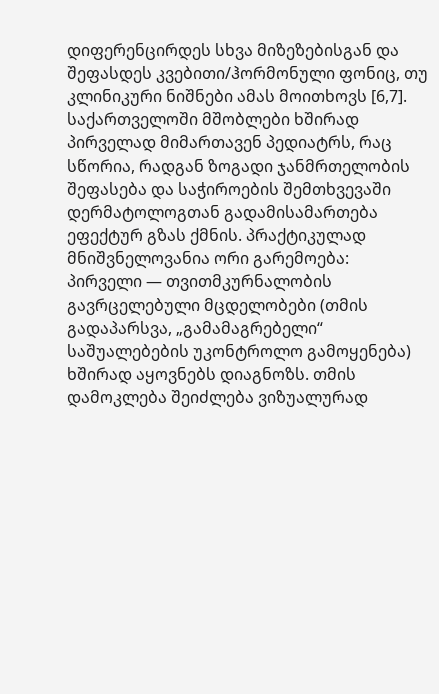დიფერენცირდეს სხვა მიზეზებისგან და შეფასდეს კვებითი/ჰორმონული ფონიც, თუ კლინიკური ნიშნები ამას მოითხოვს [6,7].
საქართველოში მშობლები ხშირად პირველად მიმართავენ პედიატრს, რაც სწორია, რადგან ზოგადი ჯანმრთელობის შეფასება და საჭიროების შემთხვევაში დერმატოლოგთან გადამისამართება ეფექტურ გზას ქმნის. პრაქტიკულად მნიშვნელოვანია ორი გარემოება:
პირველი — თვითმკურნალობის გავრცელებული მცდელობები (თმის გადაპარსვა, „გამამაგრებელი“ საშუალებების უკონტროლო გამოყენება) ხშირად აყოვნებს დიაგნოზს. თმის დამოკლება შეიძლება ვიზუალურად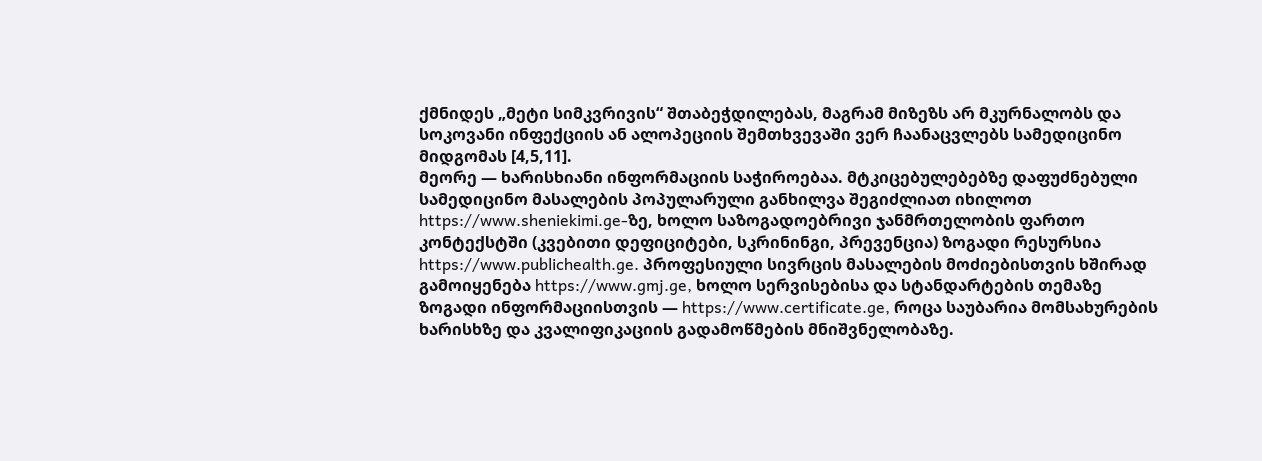ქმნიდეს „მეტი სიმკვრივის“ შთაბეჭდილებას, მაგრამ მიზეზს არ მკურნალობს და სოკოვანი ინფექციის ან ალოპეციის შემთხვევაში ვერ ჩაანაცვლებს სამედიცინო მიდგომას [4,5,11].
მეორე — ხარისხიანი ინფორმაციის საჭიროებაა. მტკიცებულებებზე დაფუძნებული სამედიცინო მასალების პოპულარული განხილვა შეგიძლიათ იხილოთ https://www.sheniekimi.ge-ზე, ხოლო საზოგადოებრივი ჯანმრთელობის ფართო კონტექსტში (კვებითი დეფიციტები, სკრინინგი, პრევენცია) ზოგადი რესურსია https://www.publichealth.ge. პროფესიული სივრცის მასალების მოძიებისთვის ხშირად გამოიყენება https://www.gmj.ge, ხოლო სერვისებისა და სტანდარტების თემაზე ზოგადი ინფორმაციისთვის — https://www.certificate.ge, როცა საუბარია მომსახურების ხარისხზე და კვალიფიკაციის გადამოწმების მნიშვნელობაზე.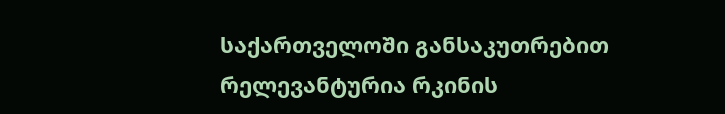საქართველოში განსაკუთრებით რელევანტურია რკინის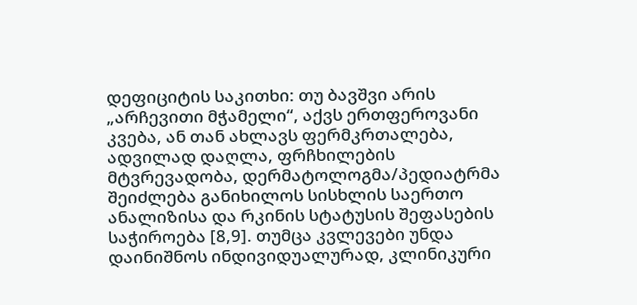დეფიციტის საკითხი: თუ ბავშვი არის „არჩევითი მჭამელი“, აქვს ერთფეროვანი კვება, ან თან ახლავს ფერმკრთალება, ადვილად დაღლა, ფრჩხილების მტვრევადობა, დერმატოლოგმა/პედიატრმა შეიძლება განიხილოს სისხლის საერთო ანალიზისა და რკინის სტატუსის შეფასების საჭიროება [8,9]. თუმცა კვლევები უნდა დაინიშნოს ინდივიდუალურად, კლინიკური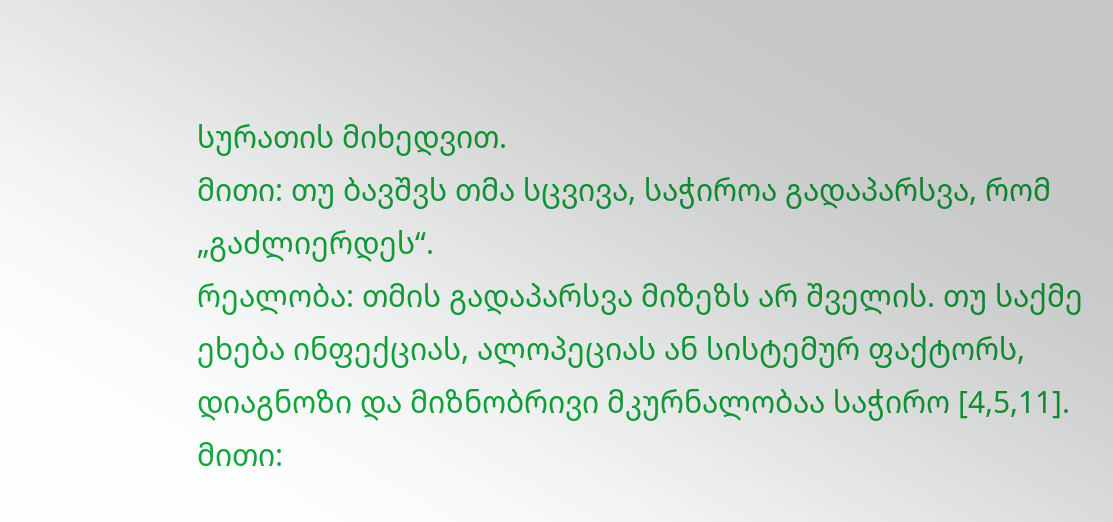სურათის მიხედვით.
მითი: თუ ბავშვს თმა სცვივა, საჭიროა გადაპარსვა, რომ „გაძლიერდეს“.
რეალობა: თმის გადაპარსვა მიზეზს არ შველის. თუ საქმე ეხება ინფექციას, ალოპეციას ან სისტემურ ფაქტორს, დიაგნოზი და მიზნობრივი მკურნალობაა საჭირო [4,5,11].
მითი: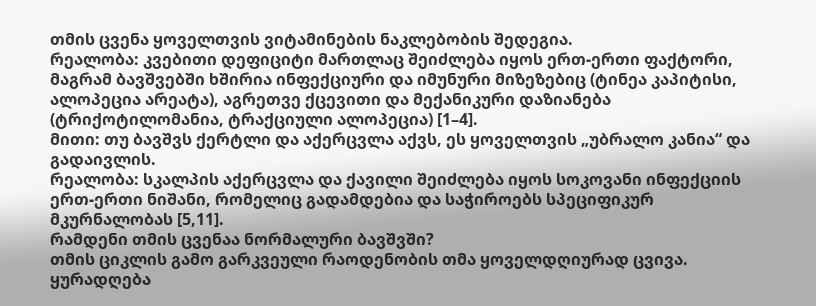თმის ცვენა ყოველთვის ვიტამინების ნაკლებობის შედეგია.
რეალობა: კვებითი დეფიციტი მართლაც შეიძლება იყოს ერთ-ერთი ფაქტორი, მაგრამ ბავშვებში ხშირია ინფექციური და იმუნური მიზეზებიც (ტინეა კაპიტისი, ალოპეცია არეატა), აგრეთვე ქცევითი და მექანიკური დაზიანება (ტრიქოტილომანია, ტრაქციული ალოპეცია) [1–4].
მითი: თუ ბავშვს ქერტლი და აქერცვლა აქვს, ეს ყოველთვის „უბრალო კანია“ და გადაივლის.
რეალობა: სკალპის აქერცვლა და ქავილი შეიძლება იყოს სოკოვანი ინფექციის ერთ-ერთი ნიშანი, რომელიც გადამდებია და საჭიროებს სპეციფიკურ მკურნალობას [5,11].
რამდენი თმის ცვენაა ნორმალური ბავშვში?
თმის ციკლის გამო გარკვეული რაოდენობის თმა ყოველდღიურად ცვივა. ყურადღება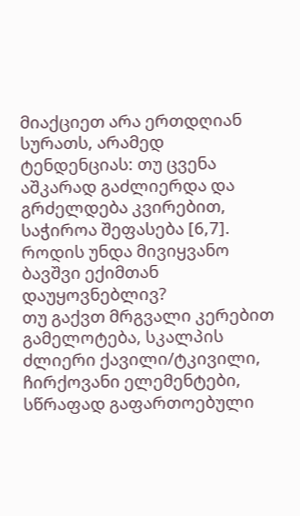მიაქციეთ არა ერთდღიან სურათს, არამედ ტენდენციას: თუ ცვენა აშკარად გაძლიერდა და გრძელდება კვირებით, საჭიროა შეფასება [6,7].
როდის უნდა მივიყვანო ბავშვი ექიმთან დაუყოვნებლივ?
თუ გაქვთ მრგვალი კერებით გამელოტება, სკალპის ძლიერი ქავილი/ტკივილი, ჩირქოვანი ელემენტები, სწრაფად გაფართოებული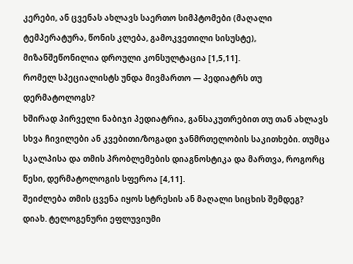კერები, ან ცვენას ახლავს საერთო სიმპტომები (მაღალი ტემპერატურა, წონის კლება, გამოკვეთილი სისუსტე), მიზანშეწონილია დროული კონსულტაცია [1,5,11].
რომელ სპეციალისტს უნდა მივმართო — პედიატრს თუ დერმატოლოგს?
ხშირად პირველი ნაბიჯი პედიატრია, განსაკუთრებით თუ თან ახლავს სხვა ჩივილები ან კვებითი/ზოგადი ჯანმრთელობის საკითხები. თუმცა სკალპისა და თმის პრობლემების დიაგნოსტიკა და მართვა, როგორც წესი, დერმატოლოგის სფეროა [4,11].
შეიძლება თმის ცვენა იყოს სტრესის ან მაღალი სიცხის შემდეგ?
დიახ. ტელოგენური ეფლუვიუმი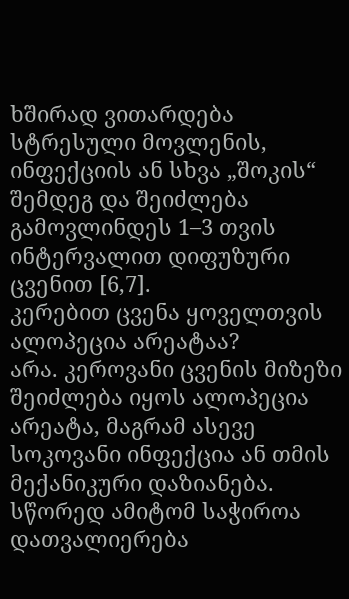ხშირად ვითარდება სტრესული მოვლენის, ინფექციის ან სხვა „შოკის“ შემდეგ და შეიძლება გამოვლინდეს 1–3 თვის ინტერვალით დიფუზური ცვენით [6,7].
კერებით ცვენა ყოველთვის ალოპეცია არეატაა?
არა. კეროვანი ცვენის მიზეზი შეიძლება იყოს ალოპეცია არეატა, მაგრამ ასევე სოკოვანი ინფექცია ან თმის მექანიკური დაზიანება. სწორედ ამიტომ საჭიროა დათვალიერება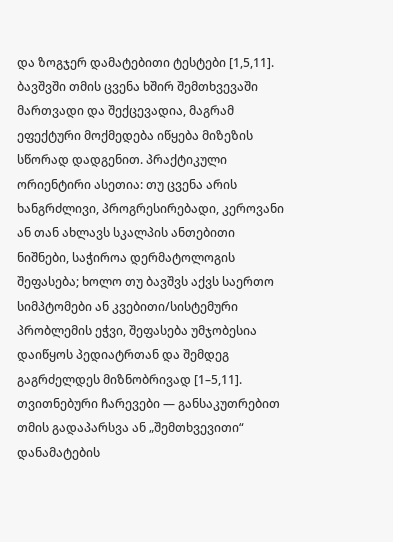და ზოგჯერ დამატებითი ტესტები [1,5,11].
ბავშვში თმის ცვენა ხშირ შემთხვევაში მართვადი და შექცევადია, მაგრამ ეფექტური მოქმედება იწყება მიზეზის სწორად დადგენით. პრაქტიკული ორიენტირი ასეთია: თუ ცვენა არის ხანგრძლივი, პროგრესირებადი, კეროვანი ან თან ახლავს სკალპის ანთებითი ნიშნები, საჭიროა დერმატოლოგის შეფასება; ხოლო თუ ბავშვს აქვს საერთო სიმპტომები ან კვებითი/სისტემური პრობლემის ეჭვი, შეფასება უმჯობესია დაიწყოს პედიატრთან და შემდეგ გაგრძელდეს მიზნობრივად [1–5,11]. თვითნებური ჩარევები — განსაკუთრებით თმის გადაპარსვა ან „შემთხვევითი“ დანამატების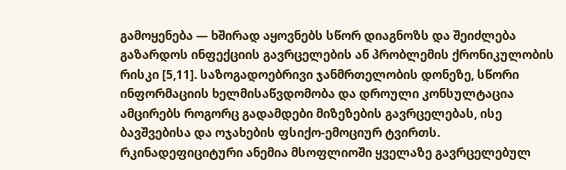გამოყენება — ხშირად აყოვნებს სწორ დიაგნოზს და შეიძლება გაზარდოს ინფექციის გავრცელების ან პრობლემის ქრონიკულობის რისკი [5,11]. საზოგადოებრივი ჯანმრთელობის დონეზე, სწორი ინფორმაციის ხელმისაწვდომობა და დროული კონსულტაცია ამცირებს როგორც გადამდები მიზეზების გავრცელებას, ისე ბავშვებისა და ოჯახების ფსიქო-ემოციურ ტვირთს.
რკინადეფიციტური ანემია მსოფლიოში ყველაზე გავრცელებულ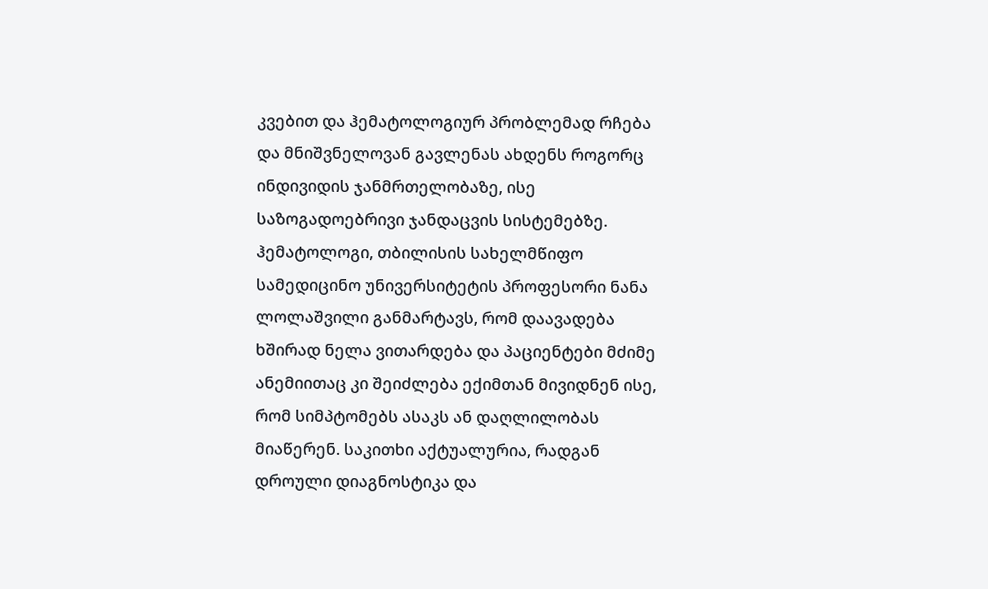კვებით და ჰემატოლოგიურ პრობლემად რჩება და მნიშვნელოვან გავლენას ახდენს როგორც ინდივიდის ჯანმრთელობაზე, ისე საზოგადოებრივი ჯანდაცვის სისტემებზე.
ჰემატოლოგი, თბილისის სახელმწიფო სამედიცინო უნივერსიტეტის პროფესორი ნანა ლოლაშვილი განმარტავს, რომ დაავადება ხშირად ნელა ვითარდება და პაციენტები მძიმე ანემიითაც კი შეიძლება ექიმთან მივიდნენ ისე, რომ სიმპტომებს ასაკს ან დაღლილობას მიაწერენ. საკითხი აქტუალურია, რადგან დროული დიაგნოსტიკა და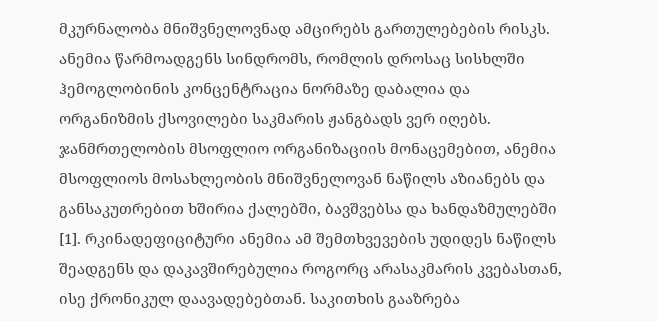მკურნალობა მნიშვნელოვნად ამცირებს გართულებების რისკს.
ანემია წარმოადგენს სინდრომს, რომლის დროსაც სისხლში ჰემოგლობინის კონცენტრაცია ნორმაზე დაბალია და ორგანიზმის ქსოვილები საკმარის ჟანგბადს ვერ იღებს. ჯანმრთელობის მსოფლიო ორგანიზაციის მონაცემებით, ანემია მსოფლიოს მოსახლეობის მნიშვნელოვან ნაწილს აზიანებს და განსაკუთრებით ხშირია ქალებში, ბავშვებსა და ხანდაზმულებში [1]. რკინადეფიციტური ანემია ამ შემთხვევების უდიდეს ნაწილს შეადგენს და დაკავშირებულია როგორც არასაკმარის კვებასთან, ისე ქრონიკულ დაავადებებთან. საკითხის გააზრება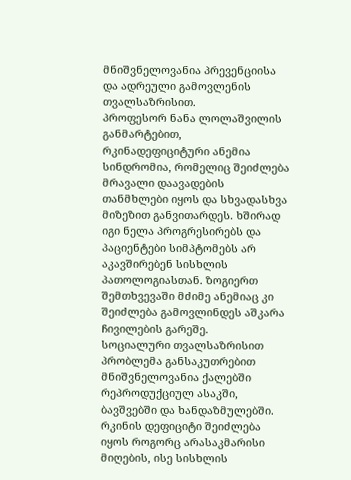მნიშვნელოვანია პრევენციისა და ადრეული გამოვლენის თვალსაზრისით.
პროფესორ ნანა ლოლაშვილის განმარტებით, რკინადეფიციტური ანემია სინდრომია, რომელიც შეიძლება მრავალი დაავადების თანმხლები იყოს და სხვადასხვა მიზეზით განვითარდეს. ხშირად იგი ნელა პროგრესირებს და პაციენტები სიმპტომებს არ აკავშირებენ სისხლის პათოლოგიასთან. ზოგიერთ შემთხვევაში მძიმე ანემიაც კი შეიძლება გამოვლინდეს აშკარა ჩივილების გარეშე.
სოციალური თვალსაზრისით პრობლემა განსაკუთრებით მნიშვნელოვანია ქალებში რეპროდუქციულ ასაკში, ბავშვებში და ხანდაზმულებში. რკინის დეფიციტი შეიძლება იყოს როგორც არასაკმარისი მიღების, ისე სისხლის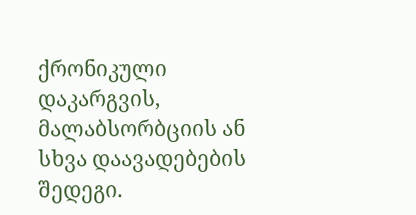ქრონიკული დაკარგვის, მალაბსორბციის ან სხვა დაავადებების შედეგი.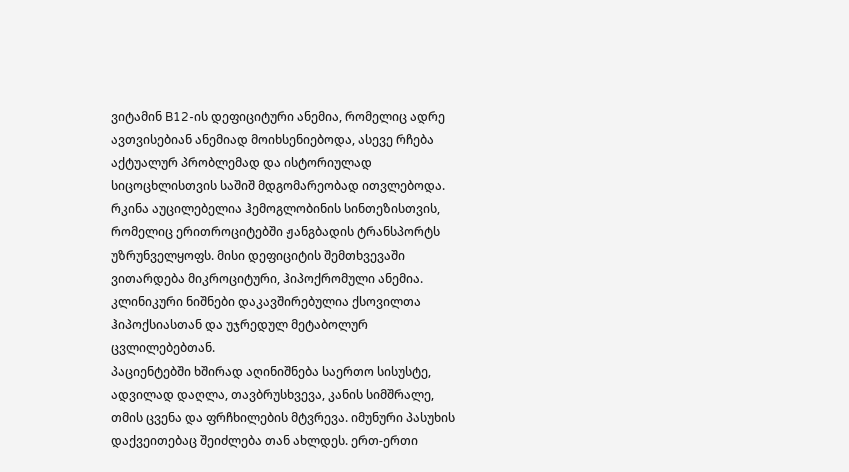ვიტამინ B12-ის დეფიციტური ანემია, რომელიც ადრე ავთვისებიან ანემიად მოიხსენიებოდა, ასევე რჩება აქტუალურ პრობლემად და ისტორიულად სიცოცხლისთვის საშიშ მდგომარეობად ითვლებოდა.
რკინა აუცილებელია ჰემოგლობინის სინთეზისთვის, რომელიც ერითროციტებში ჟანგბადის ტრანსპორტს უზრუნველყოფს. მისი დეფიციტის შემთხვევაში ვითარდება მიკროციტური, ჰიპოქრომული ანემია. კლინიკური ნიშნები დაკავშირებულია ქსოვილთა ჰიპოქსიასთან და უჯრედულ მეტაბოლურ ცვლილებებთან.
პაციენტებში ხშირად აღინიშნება საერთო სისუსტე, ადვილად დაღლა, თავბრუსხვევა, კანის სიმშრალე, თმის ცვენა და ფრჩხილების მტვრევა. იმუნური პასუხის დაქვეითებაც შეიძლება თან ახლდეს. ერთ-ერთი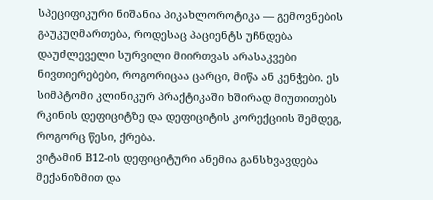სპეციფიკური ნიშანია პიკახლოროტიკა — გემოვნების გაუკუღმართება, როდესაც პაციენტს უჩნდება დაუძლეველი სურვილი მიირთვას არასაკვები ნივთიერებები, როგორიცაა ცარცი, მიწა ან კენჭები. ეს სიმპტომი კლინიკურ პრაქტიკაში ხშირად მიუთითებს რკინის დეფიციტზე და დეფიციტის კორექციის შემდეგ, როგორც წესი, ქრება.
ვიტამინ B12-ის დეფიციტური ანემია განსხვავდება მექანიზმით და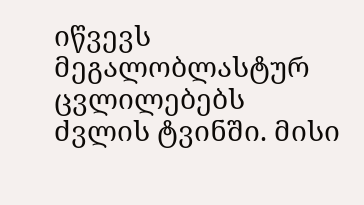იწვევს მეგალობლასტურ ცვლილებებს ძვლის ტვინში. მისი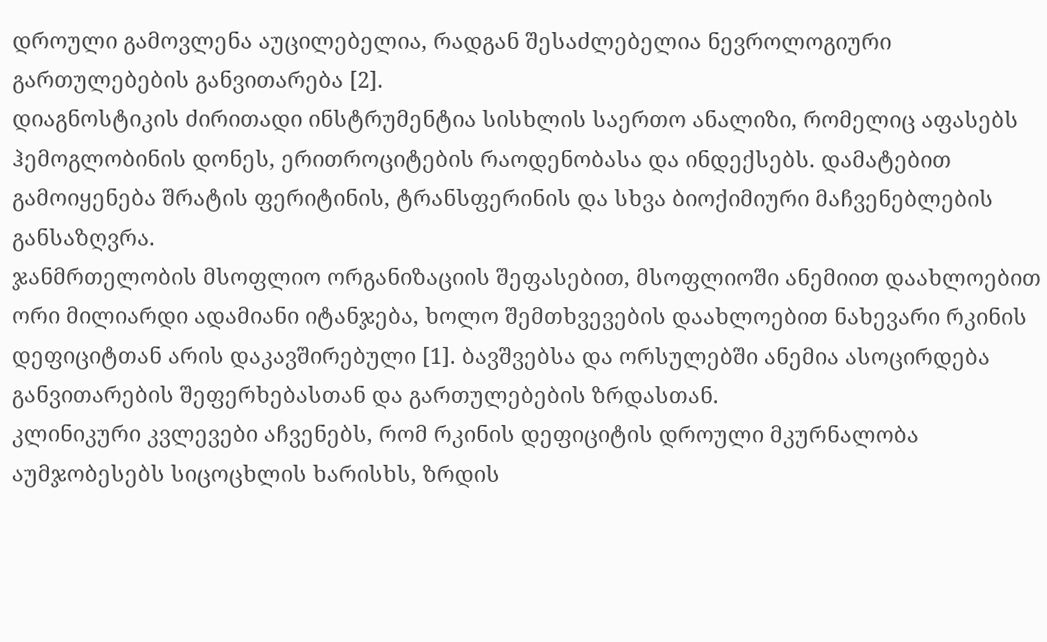დროული გამოვლენა აუცილებელია, რადგან შესაძლებელია ნევროლოგიური გართულებების განვითარება [2].
დიაგნოსტიკის ძირითადი ინსტრუმენტია სისხლის საერთო ანალიზი, რომელიც აფასებს ჰემოგლობინის დონეს, ერითროციტების რაოდენობასა და ინდექსებს. დამატებით გამოიყენება შრატის ფერიტინის, ტრანსფერინის და სხვა ბიოქიმიური მაჩვენებლების განსაზღვრა.
ჯანმრთელობის მსოფლიო ორგანიზაციის შეფასებით, მსოფლიოში ანემიით დაახლოებით ორი მილიარდი ადამიანი იტანჯება, ხოლო შემთხვევების დაახლოებით ნახევარი რკინის დეფიციტთან არის დაკავშირებული [1]. ბავშვებსა და ორსულებში ანემია ასოცირდება განვითარების შეფერხებასთან და გართულებების ზრდასთან.
კლინიკური კვლევები აჩვენებს, რომ რკინის დეფიციტის დროული მკურნალობა აუმჯობესებს სიცოცხლის ხარისხს, ზრდის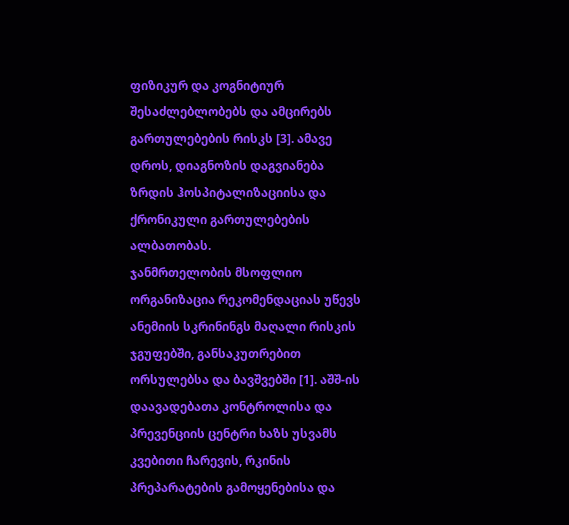ფიზიკურ და კოგნიტიურ შესაძლებლობებს და ამცირებს გართულებების რისკს [3]. ამავე დროს, დიაგნოზის დაგვიანება ზრდის ჰოსპიტალიზაციისა და ქრონიკული გართულებების ალბათობას.
ჯანმრთელობის მსოფლიო ორგანიზაცია რეკომენდაციას უწევს ანემიის სკრინინგს მაღალი რისკის ჯგუფებში, განსაკუთრებით ორსულებსა და ბავშვებში [1]. აშშ-ის დაავადებათა კონტროლისა და პრევენციის ცენტრი ხაზს უსვამს კვებითი ჩარევის, რკინის პრეპარატების გამოყენებისა და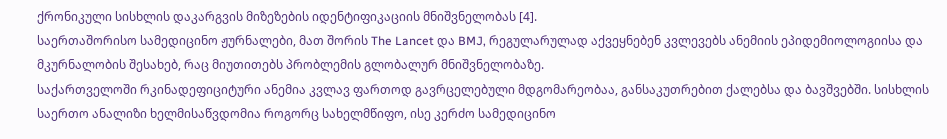ქრონიკული სისხლის დაკარგვის მიზეზების იდენტიფიკაციის მნიშვნელობას [4].
საერთაშორისო სამედიცინო ჟურნალები, მათ შორის The Lancet და BMJ, რეგულარულად აქვეყნებენ კვლევებს ანემიის ეპიდემიოლოგიისა და მკურნალობის შესახებ, რაც მიუთითებს პრობლემის გლობალურ მნიშვნელობაზე.
საქართველოში რკინადეფიციტური ანემია კვლავ ფართოდ გავრცელებული მდგომარეობაა, განსაკუთრებით ქალებსა და ბავშვებში. სისხლის საერთო ანალიზი ხელმისაწვდომია როგორც სახელმწიფო, ისე კერძო სამედიცინო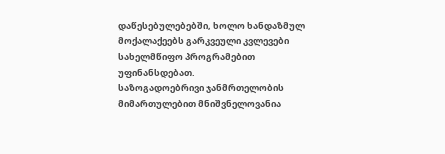დაწესებულებებში, ხოლო ხანდაზმულ მოქალაქეებს გარკვეული კვლევები სახელმწიფო პროგრამებით უფინანსდებათ.
საზოგადოებრივი ჯანმრთელობის მიმართულებით მნიშვნელოვანია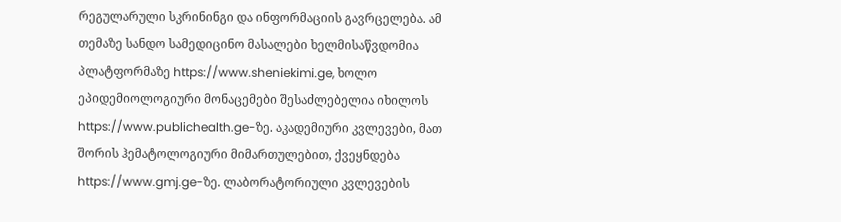რეგულარული სკრინინგი და ინფორმაციის გავრცელება. ამ თემაზე სანდო სამედიცინო მასალები ხელმისაწვდომია პლატფორმაზე https://www.sheniekimi.ge, ხოლო ეპიდემიოლოგიური მონაცემები შესაძლებელია იხილოს https://www.publichealth.ge-ზე. აკადემიური კვლევები, მათ შორის ჰემატოლოგიური მიმართულებით, ქვეყნდება https://www.gmj.ge-ზე. ლაბორატორიული კვლევების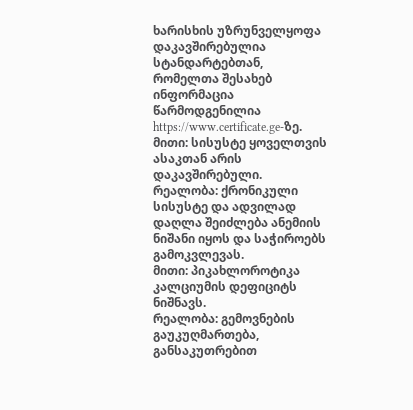ხარისხის უზრუნველყოფა დაკავშირებულია სტანდარტებთან, რომელთა შესახებ ინფორმაცია წარმოდგენილია https://www.certificate.ge-ზე.
მითი: სისუსტე ყოველთვის ასაკთან არის დაკავშირებული.
რეალობა: ქრონიკული სისუსტე და ადვილად დაღლა შეიძლება ანემიის ნიშანი იყოს და საჭიროებს გამოკვლევას.
მითი: პიკახლოროტიკა კალციუმის დეფიციტს ნიშნავს.
რეალობა: გემოვნების გაუკუღმართება, განსაკუთრებით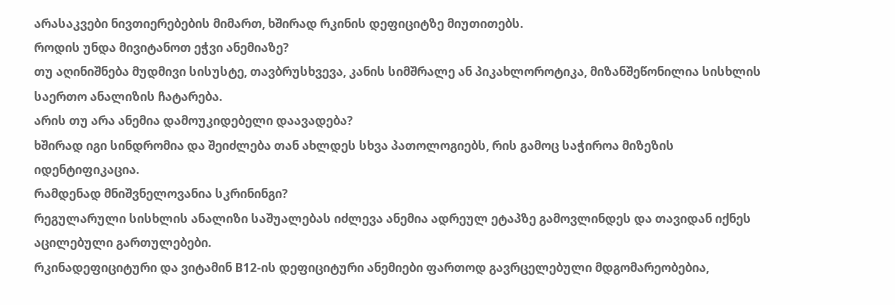არასაკვები ნივთიერებების მიმართ, ხშირად რკინის დეფიციტზე მიუთითებს.
როდის უნდა მივიტანოთ ეჭვი ანემიაზე?
თუ აღინიშნება მუდმივი სისუსტე, თავბრუსხვევა, კანის სიმშრალე ან პიკახლოროტიკა, მიზანშეწონილია სისხლის საერთო ანალიზის ჩატარება.
არის თუ არა ანემია დამოუკიდებელი დაავადება?
ხშირად იგი სინდრომია და შეიძლება თან ახლდეს სხვა პათოლოგიებს, რის გამოც საჭიროა მიზეზის იდენტიფიკაცია.
რამდენად მნიშვნელოვანია სკრინინგი?
რეგულარული სისხლის ანალიზი საშუალებას იძლევა ანემია ადრეულ ეტაპზე გამოვლინდეს და თავიდან იქნეს აცილებული გართულებები.
რკინადეფიციტური და ვიტამინ B12-ის დეფიციტური ანემიები ფართოდ გავრცელებული მდგომარეობებია,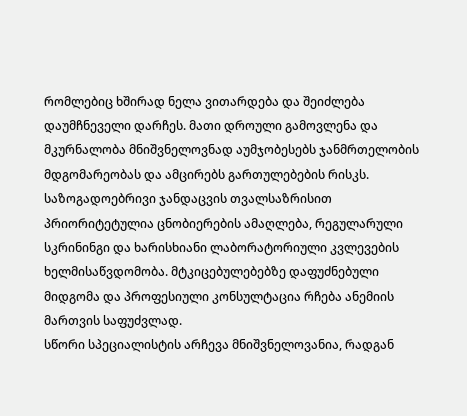რომლებიც ხშირად ნელა ვითარდება და შეიძლება დაუმჩნეველი დარჩეს. მათი დროული გამოვლენა და მკურნალობა მნიშვნელოვნად აუმჯობესებს ჯანმრთელობის მდგომარეობას და ამცირებს გართულებების რისკს.
საზოგადოებრივი ჯანდაცვის თვალსაზრისით პრიორიტეტულია ცნობიერების ამაღლება, რეგულარული სკრინინგი და ხარისხიანი ლაბორატორიული კვლევების ხელმისაწვდომობა. მტკიცებულებებზე დაფუძნებული მიდგომა და პროფესიული კონსულტაცია რჩება ანემიის მართვის საფუძვლად.
სწორი სპეციალისტის არჩევა მნიშვნელოვანია, რადგან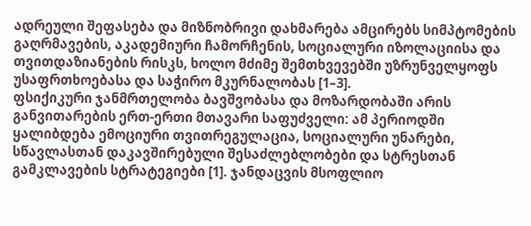ადრეული შეფასება და მიზნობრივი დახმარება ამცირებს სიმპტომების გაღრმავების, აკადემიური ჩამორჩენის, სოციალური იზოლაციისა და თვითდაზიანების რისკს, ხოლო მძიმე შემთხვევებში უზრუნველყოფს უსაფრთხოებასა და საჭირო მკურნალობას [1–3].
ფსიქიკური ჯანმრთელობა ბავშვობასა და მოზარდობაში არის განვითარების ერთ-ერთი მთავარი საფუძველი: ამ პერიოდში ყალიბდება ემოციური თვითრეგულაცია, სოციალური უნარები, სწავლასთან დაკავშირებული შესაძლებლობები და სტრესთან გამკლავების სტრატეგიები [1]. ჯანდაცვის მსოფლიო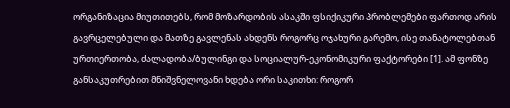ორგანიზაცია მიუთითებს, რომ მოზარდობის ასაკში ფსიქიკური პრობლემები ფართოდ არის გავრცელებული და მათზე გავლენას ახდენს როგორც ოჯახური გარემო, ისე თანატოლებთან ურთიერთობა, ძალადობა/ბულინგი და სოციალურ-ეკონომიკური ფაქტორები [1]. ამ ფონზე განსაკუთრებით მნიშვნელოვანი ხდება ორი საკითხი: როგორ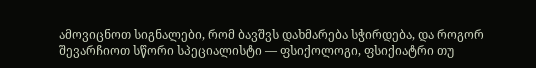ამოვიცნოთ სიგნალები, რომ ბავშვს დახმარება სჭირდება, და როგორ შევარჩიოთ სწორი სპეციალისტი — ფსიქოლოგი, ფსიქიატრი თუ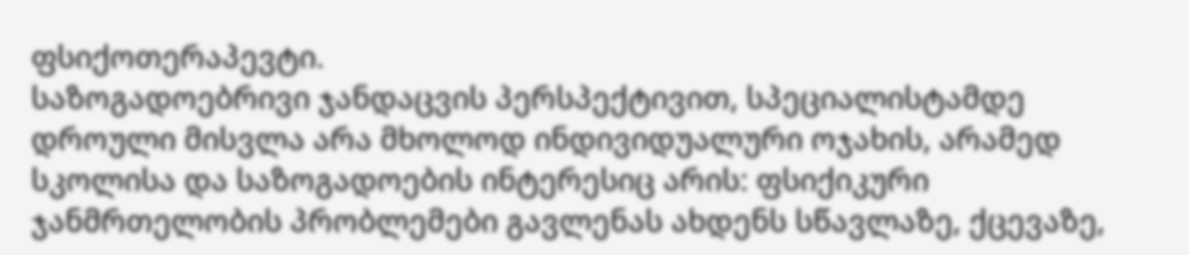ფსიქოთერაპევტი.
საზოგადოებრივი ჯანდაცვის პერსპექტივით, სპეციალისტამდე დროული მისვლა არა მხოლოდ ინდივიდუალური ოჯახის, არამედ სკოლისა და საზოგადოების ინტერესიც არის: ფსიქიკური ჯანმრთელობის პრობლემები გავლენას ახდენს სწავლაზე, ქცევაზე,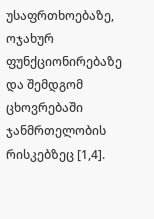უსაფრთხოებაზე, ოჯახურ ფუნქციონირებაზე და შემდგომ ცხოვრებაში ჯანმრთელობის რისკებზეც [1,4].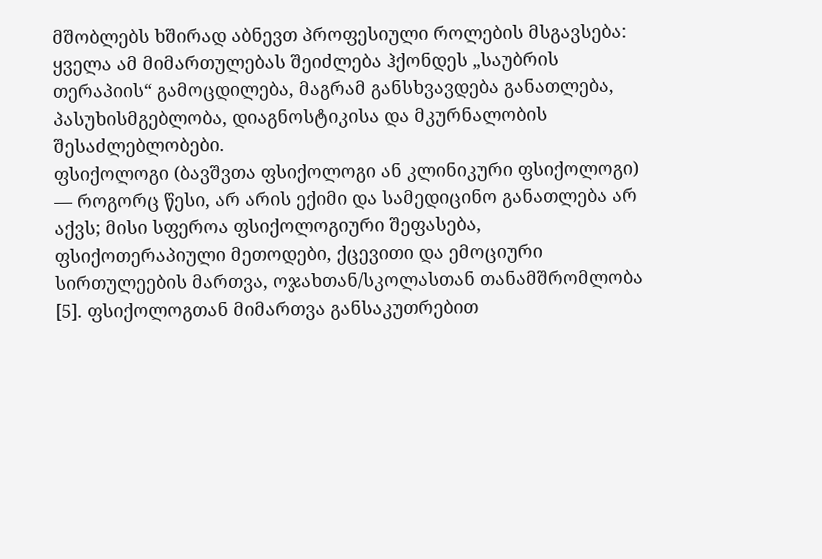მშობლებს ხშირად აბნევთ პროფესიული როლების მსგავსება: ყველა ამ მიმართულებას შეიძლება ჰქონდეს „საუბრის თერაპიის“ გამოცდილება, მაგრამ განსხვავდება განათლება, პასუხისმგებლობა, დიაგნოსტიკისა და მკურნალობის შესაძლებლობები.
ფსიქოლოგი (ბავშვთა ფსიქოლოგი ან კლინიკური ფსიქოლოგი) — როგორც წესი, არ არის ექიმი და სამედიცინო განათლება არ აქვს; მისი სფეროა ფსიქოლოგიური შეფასება, ფსიქოთერაპიული მეთოდები, ქცევითი და ემოციური სირთულეების მართვა, ოჯახთან/სკოლასთან თანამშრომლობა [5]. ფსიქოლოგთან მიმართვა განსაკუთრებით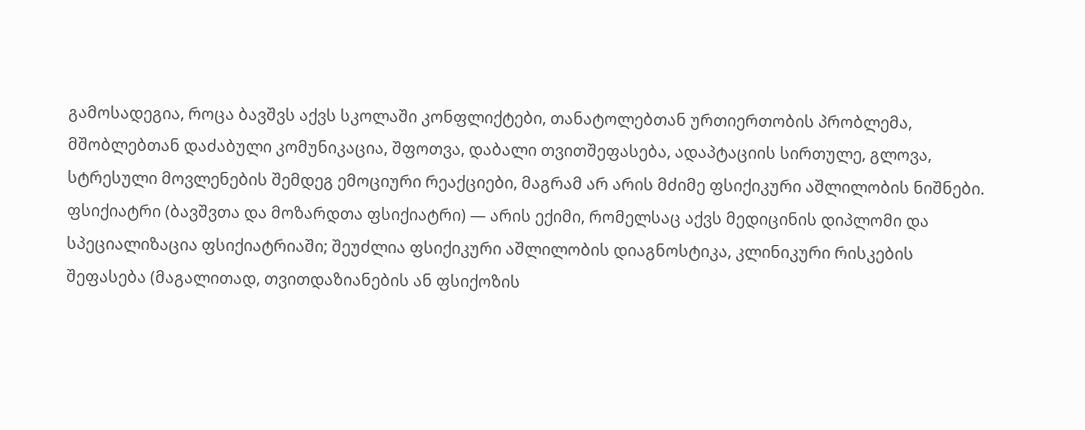გამოსადეგია, როცა ბავშვს აქვს სკოლაში კონფლიქტები, თანატოლებთან ურთიერთობის პრობლემა, მშობლებთან დაძაბული კომუნიკაცია, შფოთვა, დაბალი თვითშეფასება, ადაპტაციის სირთულე, გლოვა, სტრესული მოვლენების შემდეგ ემოციური რეაქციები, მაგრამ არ არის მძიმე ფსიქიკური აშლილობის ნიშნები.
ფსიქიატრი (ბავშვთა და მოზარდთა ფსიქიატრი) — არის ექიმი, რომელსაც აქვს მედიცინის დიპლომი და სპეციალიზაცია ფსიქიატრიაში; შეუძლია ფსიქიკური აშლილობის დიაგნოსტიკა, კლინიკური რისკების შეფასება (მაგალითად, თვითდაზიანების ან ფსიქოზის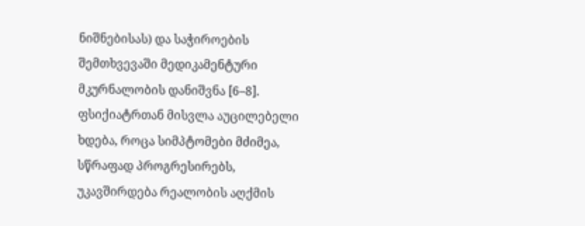ნიშნებისას) და საჭიროების შემთხვევაში მედიკამენტური მკურნალობის დანიშვნა [6–8]. ფსიქიატრთან მისვლა აუცილებელი ხდება, როცა სიმპტომები მძიმეა, სწრაფად პროგრესირებს, უკავშირდება რეალობის აღქმის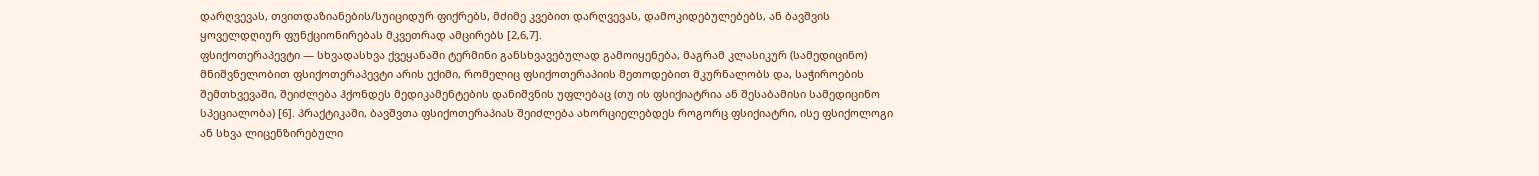დარღვევას, თვითდაზიანების/სუიციდურ ფიქრებს, მძიმე კვებით დარღვევას, დამოკიდებულებებს, ან ბავშვის ყოველდღიურ ფუნქციონირებას მკვეთრად ამცირებს [2,6,7].
ფსიქოთერაპევტი — სხვადასხვა ქვეყანაში ტერმინი განსხვავებულად გამოიყენება, მაგრამ კლასიკურ (სამედიცინო) მნიშვნელობით ფსიქოთერაპევტი არის ექიმი, რომელიც ფსიქოთერაპიის მეთოდებით მკურნალობს და, საჭიროების შემთხვევაში, შეიძლება ჰქონდეს მედიკამენტების დანიშვნის უფლებაც (თუ ის ფსიქიატრია ან შესაბამისი სამედიცინო სპეციალობა) [6]. პრაქტიკაში, ბავშვთა ფსიქოთერაპიას შეიძლება ახორციელებდეს როგორც ფსიქიატრი, ისე ფსიქოლოგი ან სხვა ლიცენზირებული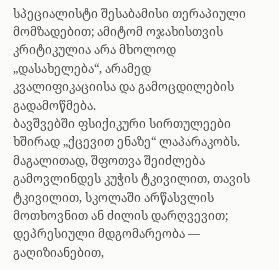სპეციალისტი შესაბამისი თერაპიული მომზადებით; ამიტომ ოჯახისთვის კრიტიკულია არა მხოლოდ „დასახელება“, არამედ კვალიფიკაციისა და გამოცდილების გადამოწმება.
ბავშვებში ფსიქიკური სირთულეები ხშირად „ქცევით ენაზე“ ლაპარაკობს. მაგალითად, შფოთვა შეიძლება გამოვლინდეს კუჭის ტკივილით, თავის ტკივილით, სკოლაში არწასვლის მოთხოვნით ან ძილის დარღვევით; დეპრესიული მდგომარეობა — გაღიზიანებით,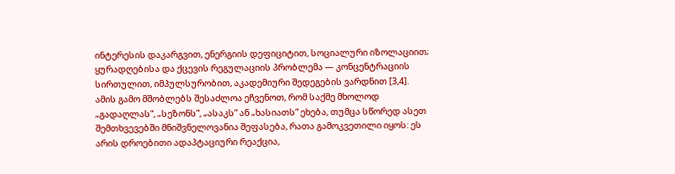ინტერესის დაკარგვით, ენერგიის დეფიციტით, სოციალური იზოლაციით; ყურადღებისა და ქცევის რეგულაციის პრობლემა — კონცენტრაციის სირთულით, იმპულსურობით, აკადემიური შედეგების ვარდნით [3,4]. ამის გამო მშობლებს შესაძლოა ეჩვენოთ, რომ საქმე მხოლოდ „გადაღლას“, „სეზონს“, „ასაკს“ ან „ხასიათს“ ეხება, თუმცა სწორედ ასეთ შემთხვევებში მნიშვნელოვანია შეფასება, რათა გამოკვეთილი იყოს: ეს არის დროებითი ადაპტაციური რეაქცია,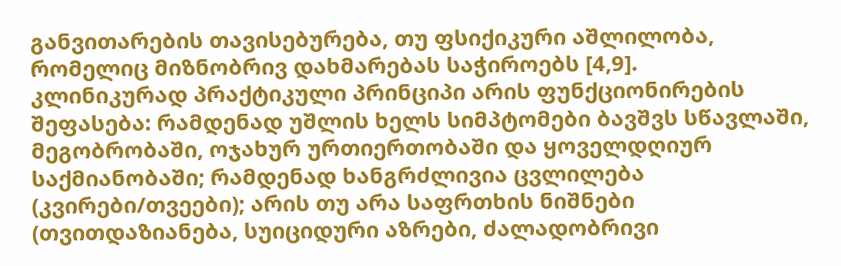განვითარების თავისებურება, თუ ფსიქიკური აშლილობა, რომელიც მიზნობრივ დახმარებას საჭიროებს [4,9].
კლინიკურად პრაქტიკული პრინციპი არის ფუნქციონირების შეფასება: რამდენად უშლის ხელს სიმპტომები ბავშვს სწავლაში, მეგობრობაში, ოჯახურ ურთიერთობაში და ყოველდღიურ საქმიანობაში; რამდენად ხანგრძლივია ცვლილება (კვირები/თვეები); არის თუ არა საფრთხის ნიშნები (თვითდაზიანება, სუიციდური აზრები, ძალადობრივი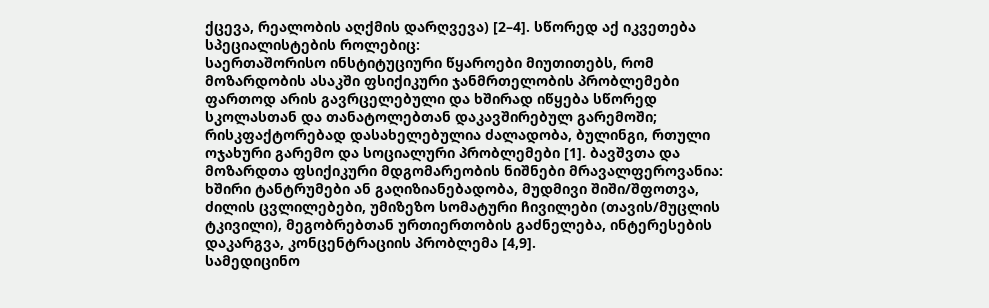ქცევა, რეალობის აღქმის დარღვევა) [2–4]. სწორედ აქ იკვეთება სპეციალისტების როლებიც:
საერთაშორისო ინსტიტუციური წყაროები მიუთითებს, რომ მოზარდობის ასაკში ფსიქიკური ჯანმრთელობის პრობლემები ფართოდ არის გავრცელებული და ხშირად იწყება სწორედ სკოლასთან და თანატოლებთან დაკავშირებულ გარემოში; რისკფაქტორებად დასახელებულია ძალადობა, ბულინგი, რთული ოჯახური გარემო და სოციალური პრობლემები [1]. ბავშვთა და მოზარდთა ფსიქიკური მდგომარეობის ნიშნები მრავალფეროვანია: ხშირი ტანტრუმები ან გაღიზიანებადობა, მუდმივი შიში/შფოთვა, ძილის ცვლილებები, უმიზეზო სომატური ჩივილები (თავის/მუცლის ტკივილი), მეგობრებთან ურთიერთობის გაძნელება, ინტერესების დაკარგვა, კონცენტრაციის პრობლემა [4,9].
სამედიცინო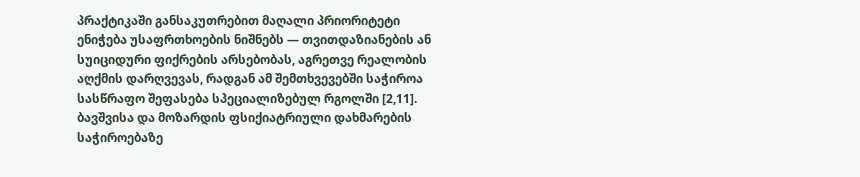პრაქტიკაში განსაკუთრებით მაღალი პრიორიტეტი ენიჭება უსაფრთხოების ნიშნებს — თვითდაზიანების ან სუიციდური ფიქრების არსებობას, აგრეთვე რეალობის აღქმის დარღვევას, რადგან ამ შემთხვევებში საჭიროა სასწრაფო შეფასება სპეციალიზებულ რგოლში [2,11]. ბავშვისა და მოზარდის ფსიქიატრიული დახმარების საჭიროებაზე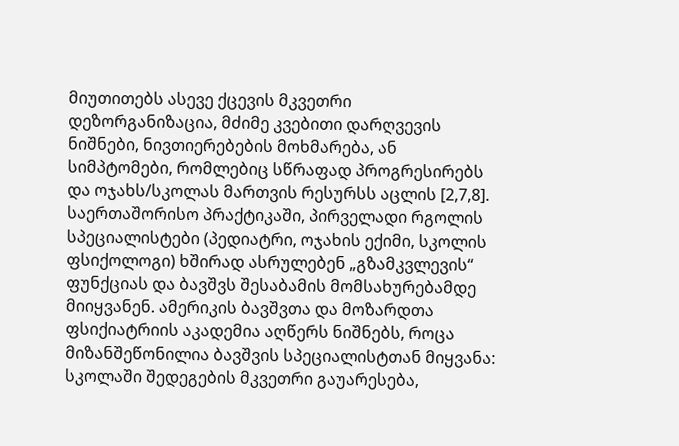მიუთითებს ასევე ქცევის მკვეთრი დეზორგანიზაცია, მძიმე კვებითი დარღვევის ნიშნები, ნივთიერებების მოხმარება, ან სიმპტომები, რომლებიც სწრაფად პროგრესირებს და ოჯახს/სკოლას მართვის რესურსს აცლის [2,7,8].
საერთაშორისო პრაქტიკაში, პირველადი რგოლის სპეციალისტები (პედიატრი, ოჯახის ექიმი, სკოლის ფსიქოლოგი) ხშირად ასრულებენ „გზამკვლევის“ ფუნქციას და ბავშვს შესაბამის მომსახურებამდე მიიყვანენ. ამერიკის ბავშვთა და მოზარდთა ფსიქიატრიის აკადემია აღწერს ნიშნებს, როცა მიზანშეწონილია ბავშვის სპეციალისტთან მიყვანა: სკოლაში შედეგების მკვეთრი გაუარესება,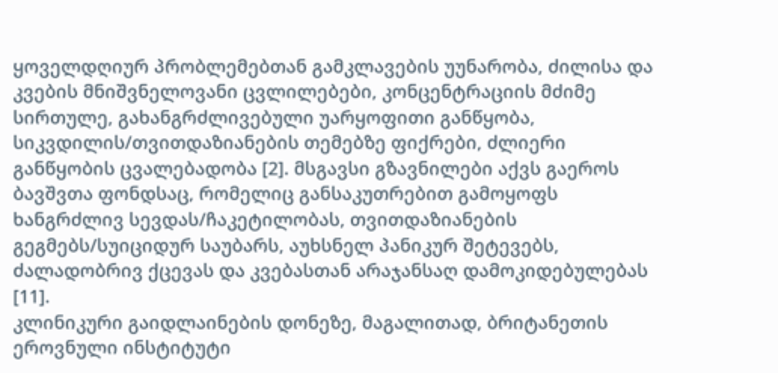ყოველდღიურ პრობლემებთან გამკლავების უუნარობა, ძილისა და კვების მნიშვნელოვანი ცვლილებები, კონცენტრაციის მძიმე სირთულე, გახანგრძლივებული უარყოფითი განწყობა, სიკვდილის/თვითდაზიანების თემებზე ფიქრები, ძლიერი განწყობის ცვალებადობა [2]. მსგავსი გზავნილები აქვს გაეროს ბავშვთა ფონდსაც, რომელიც განსაკუთრებით გამოყოფს ხანგრძლივ სევდას/ჩაკეტილობას, თვითდაზიანების გეგმებს/სუიციდურ საუბარს, აუხსნელ პანიკურ შეტევებს, ძალადობრივ ქცევას და კვებასთან არაჯანსაღ დამოკიდებულებას [11].
კლინიკური გაიდლაინების დონეზე, მაგალითად, ბრიტანეთის ეროვნული ინსტიტუტი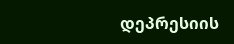დეპრესიის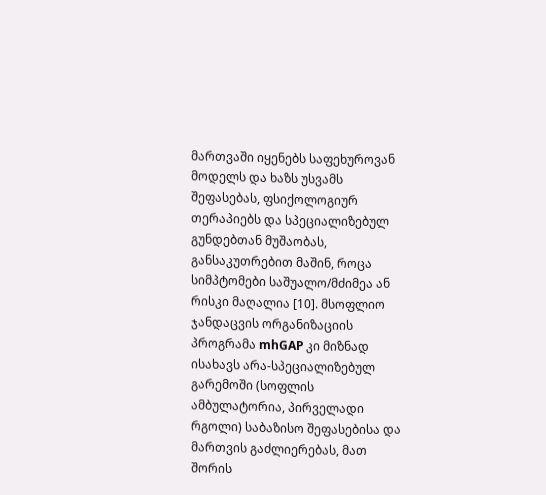მართვაში იყენებს საფეხუროვან მოდელს და ხაზს უსვამს შეფასებას, ფსიქოლოგიურ თერაპიებს და სპეციალიზებულ გუნდებთან მუშაობას, განსაკუთრებით მაშინ, როცა სიმპტომები საშუალო/მძიმეა ან რისკი მაღალია [10]. მსოფლიო ჯანდაცვის ორგანიზაციის პროგრამა mhGAP კი მიზნად ისახავს არა-სპეციალიზებულ გარემოში (სოფლის ამბულატორია, პირველადი რგოლი) საბაზისო შეფასებისა და მართვის გაძლიერებას, მათ შორის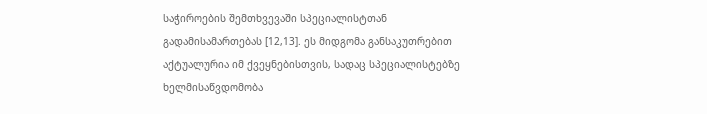საჭიროების შემთხვევაში სპეციალისტთან გადამისამართებას [12,13]. ეს მიდგომა განსაკუთრებით აქტუალურია იმ ქვეყნებისთვის, სადაც სპეციალისტებზე ხელმისაწვდომობა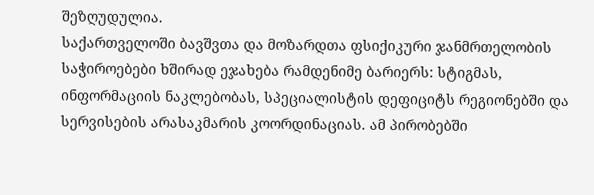შეზღუდულია.
საქართველოში ბავშვთა და მოზარდთა ფსიქიკური ჯანმრთელობის საჭიროებები ხშირად ეჯახება რამდენიმე ბარიერს: სტიგმას, ინფორმაციის ნაკლებობას, სპეციალისტის დეფიციტს რეგიონებში და სერვისების არასაკმარის კოორდინაციას. ამ პირობებში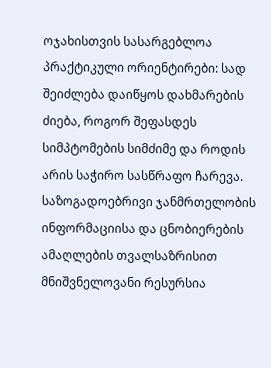ოჯახისთვის სასარგებლოა პრაქტიკული ორიენტირები: სად შეიძლება დაიწყოს დახმარების ძიება, როგორ შეფასდეს სიმპტომების სიმძიმე და როდის არის საჭირო სასწრაფო ჩარევა.
საზოგადოებრივი ჯანმრთელობის ინფორმაციისა და ცნობიერების ამაღლების თვალსაზრისით მნიშვნელოვანი რესურსია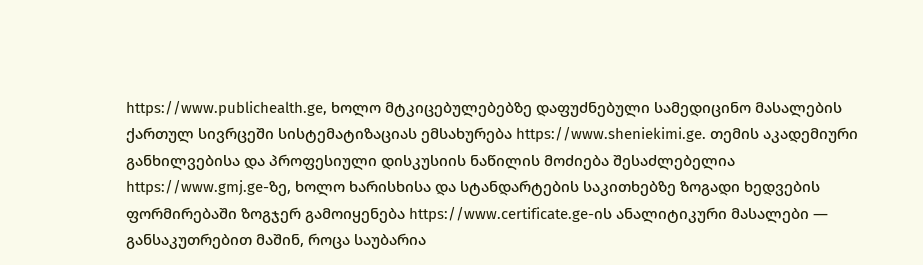https://www.publichealth.ge, ხოლო მტკიცებულებებზე დაფუძნებული სამედიცინო მასალების ქართულ სივრცეში სისტემატიზაციას ემსახურება https://www.sheniekimi.ge. თემის აკადემიური განხილვებისა და პროფესიული დისკუსიის ნაწილის მოძიება შესაძლებელია https://www.gmj.ge-ზე, ხოლო ხარისხისა და სტანდარტების საკითხებზე ზოგადი ხედვების ფორმირებაში ზოგჯერ გამოიყენება https://www.certificate.ge-ის ანალიტიკური მასალები — განსაკუთრებით მაშინ, როცა საუბარია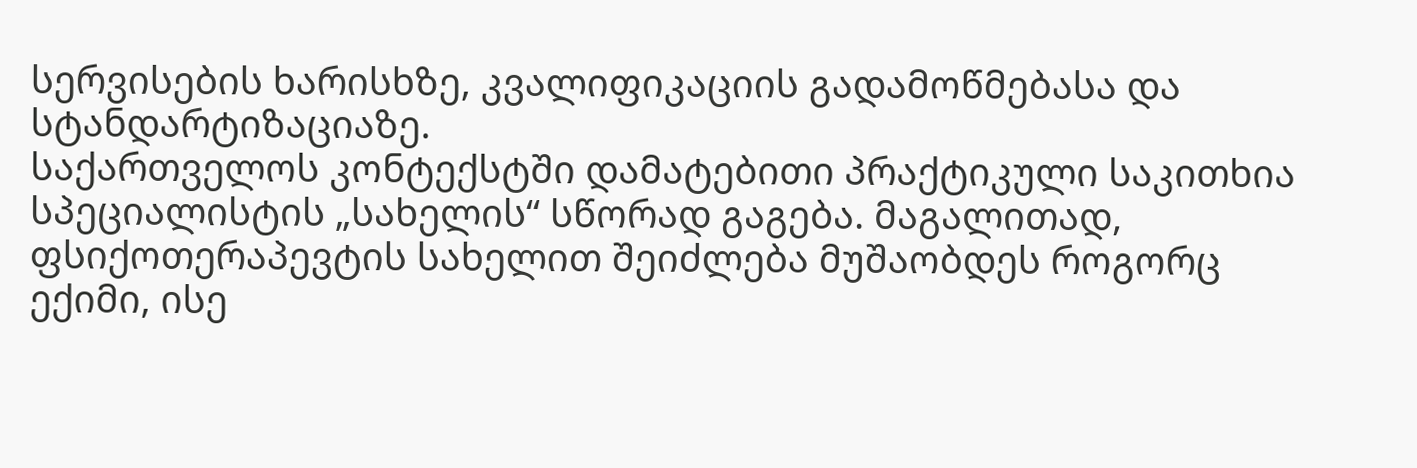სერვისების ხარისხზე, კვალიფიკაციის გადამოწმებასა და სტანდარტიზაციაზე.
საქართველოს კონტექსტში დამატებითი პრაქტიკული საკითხია სპეციალისტის „სახელის“ სწორად გაგება. მაგალითად, ფსიქოთერაპევტის სახელით შეიძლება მუშაობდეს როგორც ექიმი, ისე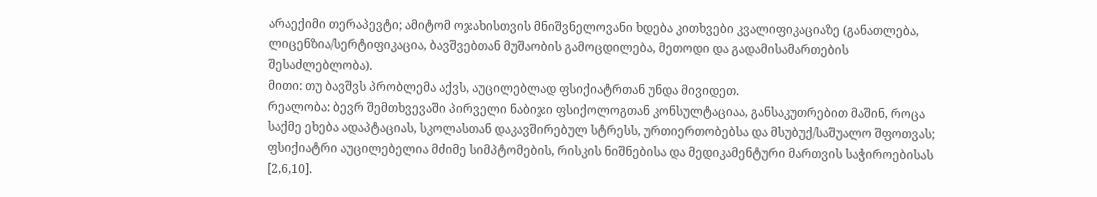არაექიმი თერაპევტი; ამიტომ ოჯახისთვის მნიშვნელოვანი ხდება კითხვები კვალიფიკაციაზე (განათლება, ლიცენზია/სერტიფიკაცია, ბავშვებთან მუშაობის გამოცდილება, მეთოდი და გადამისამართების შესაძლებლობა).
მითი: თუ ბავშვს პრობლემა აქვს, აუცილებლად ფსიქიატრთან უნდა მივიდეთ.
რეალობა: ბევრ შემთხვევაში პირველი ნაბიჯი ფსიქოლოგთან კონსულტაციაა, განსაკუთრებით მაშინ, როცა საქმე ეხება ადაპტაციას, სკოლასთან დაკავშირებულ სტრესს, ურთიერთობებსა და მსუბუქ/საშუალო შფოთვას; ფსიქიატრი აუცილებელია მძიმე სიმპტომების, რისკის ნიშნებისა და მედიკამენტური მართვის საჭიროებისას [2,6,10].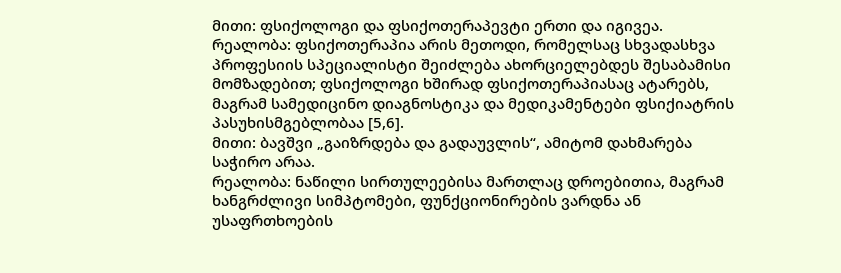მითი: ფსიქოლოგი და ფსიქოთერაპევტი ერთი და იგივეა.
რეალობა: ფსიქოთერაპია არის მეთოდი, რომელსაც სხვადასხვა პროფესიის სპეციალისტი შეიძლება ახორციელებდეს შესაბამისი მომზადებით; ფსიქოლოგი ხშირად ფსიქოთერაპიასაც ატარებს, მაგრამ სამედიცინო დიაგნოსტიკა და მედიკამენტები ფსიქიატრის პასუხისმგებლობაა [5,6].
მითი: ბავშვი „გაიზრდება და გადაუვლის“, ამიტომ დახმარება საჭირო არაა.
რეალობა: ნაწილი სირთულეებისა მართლაც დროებითია, მაგრამ ხანგრძლივი სიმპტომები, ფუნქციონირების ვარდნა ან უსაფრთხოების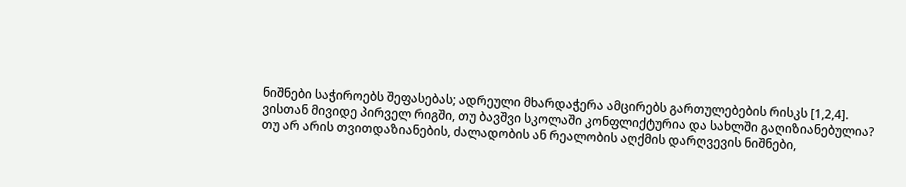ნიშნები საჭიროებს შეფასებას; ადრეული მხარდაჭერა ამცირებს გართულებების რისკს [1,2,4].
ვისთან მივიდე პირველ რიგში, თუ ბავშვი სკოლაში კონფლიქტურია და სახლში გაღიზიანებულია?
თუ არ არის თვითდაზიანების, ძალადობის ან რეალობის აღქმის დარღვევის ნიშნები,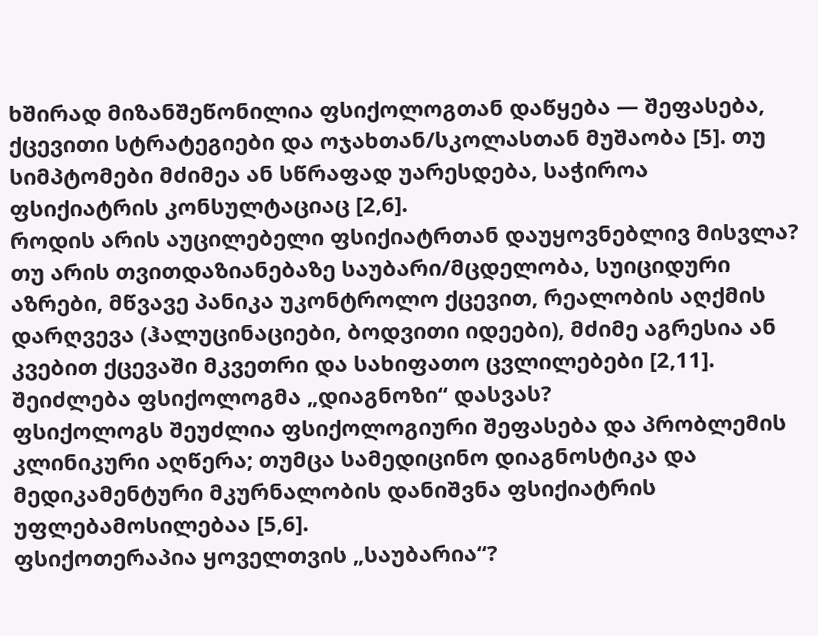ხშირად მიზანშეწონილია ფსიქოლოგთან დაწყება — შეფასება, ქცევითი სტრატეგიები და ოჯახთან/სკოლასთან მუშაობა [5]. თუ სიმპტომები მძიმეა ან სწრაფად უარესდება, საჭიროა ფსიქიატრის კონსულტაციაც [2,6].
როდის არის აუცილებელი ფსიქიატრთან დაუყოვნებლივ მისვლა?
თუ არის თვითდაზიანებაზე საუბარი/მცდელობა, სუიციდური აზრები, მწვავე პანიკა უკონტროლო ქცევით, რეალობის აღქმის დარღვევა (ჰალუცინაციები, ბოდვითი იდეები), მძიმე აგრესია ან კვებით ქცევაში მკვეთრი და სახიფათო ცვლილებები [2,11].
შეიძლება ფსიქოლოგმა „დიაგნოზი“ დასვას?
ფსიქოლოგს შეუძლია ფსიქოლოგიური შეფასება და პრობლემის კლინიკური აღწერა; თუმცა სამედიცინო დიაგნოსტიკა და მედიკამენტური მკურნალობის დანიშვნა ფსიქიატრის უფლებამოსილებაა [5,6].
ფსიქოთერაპია ყოველთვის „საუბარია“?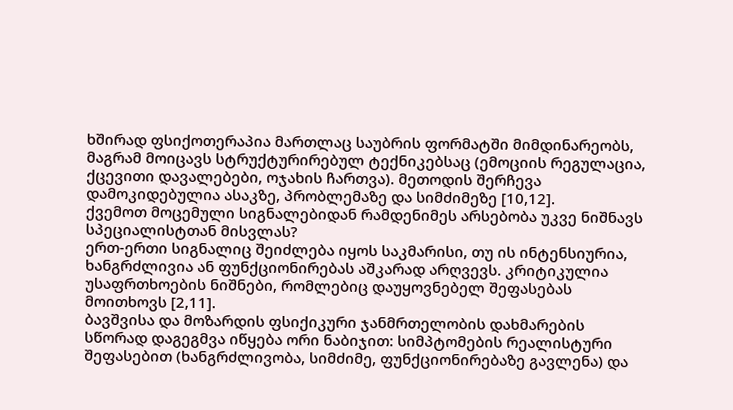ხშირად ფსიქოთერაპია მართლაც საუბრის ფორმატში მიმდინარეობს, მაგრამ მოიცავს სტრუქტურირებულ ტექნიკებსაც (ემოციის რეგულაცია, ქცევითი დავალებები, ოჯახის ჩართვა). მეთოდის შერჩევა დამოკიდებულია ასაკზე, პრობლემაზე და სიმძიმეზე [10,12].
ქვემოთ მოცემული სიგნალებიდან რამდენიმეს არსებობა უკვე ნიშნავს სპეციალისტთან მისვლას?
ერთ-ერთი სიგნალიც შეიძლება იყოს საკმარისი, თუ ის ინტენსიურია, ხანგრძლივია ან ფუნქციონირებას აშკარად არღვევს. კრიტიკულია უსაფრთხოების ნიშნები, რომლებიც დაუყოვნებელ შეფასებას მოითხოვს [2,11].
ბავშვისა და მოზარდის ფსიქიკური ჯანმრთელობის დახმარების სწორად დაგეგმვა იწყება ორი ნაბიჯით: სიმპტომების რეალისტური შეფასებით (ხანგრძლივობა, სიმძიმე, ფუნქციონირებაზე გავლენა) და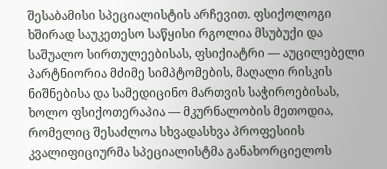შესაბამისი სპეციალისტის არჩევით. ფსიქოლოგი ხშირად საუკეთესო საწყისი რგოლია მსუბუქი და საშუალო სირთულეებისას, ფსიქიატრი — აუცილებელი პარტნიორია მძიმე სიმპტომების, მაღალი რისკის ნიშნებისა და სამედიცინო მართვის საჭიროებისას, ხოლო ფსიქოთერაპია — მკურნალობის მეთოდია, რომელიც შესაძლოა სხვადასხვა პროფესიის კვალიფიციურმა სპეციალისტმა განახორციელოს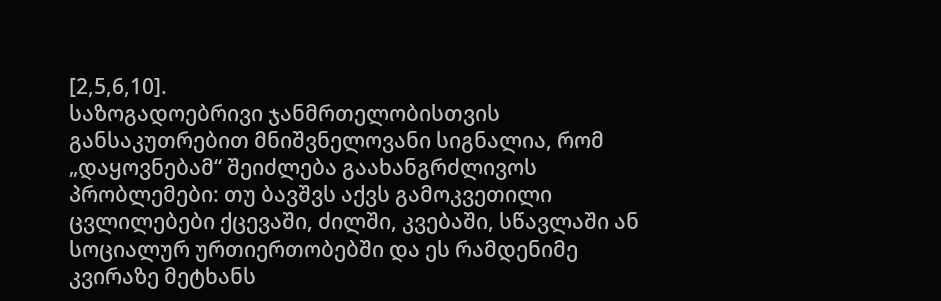[2,5,6,10].
საზოგადოებრივი ჯანმრთელობისთვის განსაკუთრებით მნიშვნელოვანი სიგნალია, რომ „დაყოვნებამ“ შეიძლება გაახანგრძლივოს პრობლემები: თუ ბავშვს აქვს გამოკვეთილი ცვლილებები ქცევაში, ძილში, კვებაში, სწავლაში ან სოციალურ ურთიერთობებში და ეს რამდენიმე კვირაზე მეტხანს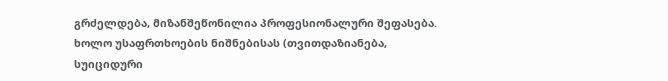გრძელდება, მიზანშეწონილია პროფესიონალური შეფასება. ხოლო უსაფრთხოების ნიშნებისას (თვითდაზიანება, სუიციდური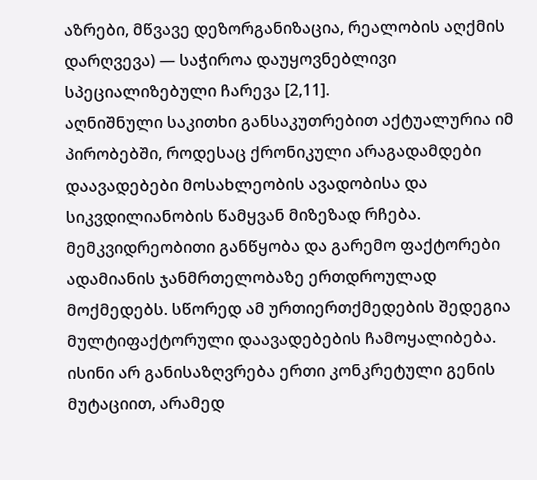აზრები, მწვავე დეზორგანიზაცია, რეალობის აღქმის დარღვევა) — საჭიროა დაუყოვნებლივი სპეციალიზებული ჩარევა [2,11].
აღნიშნული საკითხი განსაკუთრებით აქტუალურია იმ პირობებში, როდესაც ქრონიკული არაგადამდები დაავადებები მოსახლეობის ავადობისა და სიკვდილიანობის წამყვან მიზეზად რჩება.
მემკვიდრეობითი განწყობა და გარემო ფაქტორები ადამიანის ჯანმრთელობაზე ერთდროულად მოქმედებს. სწორედ ამ ურთიერთქმედების შედეგია მულტიფაქტორული დაავადებების ჩამოყალიბება. ისინი არ განისაზღვრება ერთი კონკრეტული გენის მუტაციით, არამედ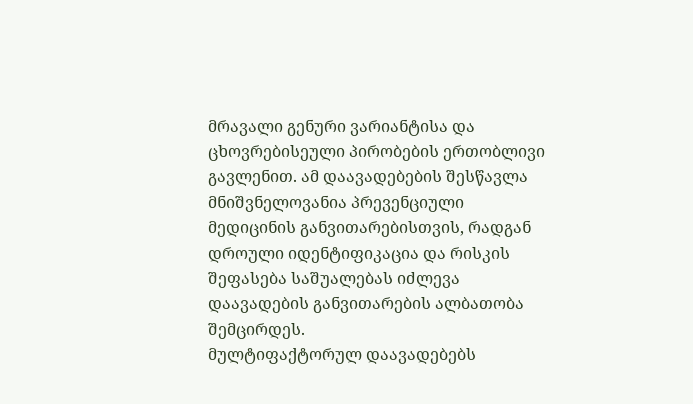მრავალი გენური ვარიანტისა და ცხოვრებისეული პირობების ერთობლივი გავლენით. ამ დაავადებების შესწავლა მნიშვნელოვანია პრევენციული მედიცინის განვითარებისთვის, რადგან დროული იდენტიფიკაცია და რისკის შეფასება საშუალებას იძლევა დაავადების განვითარების ალბათობა შემცირდეს.
მულტიფაქტორულ დაავადებებს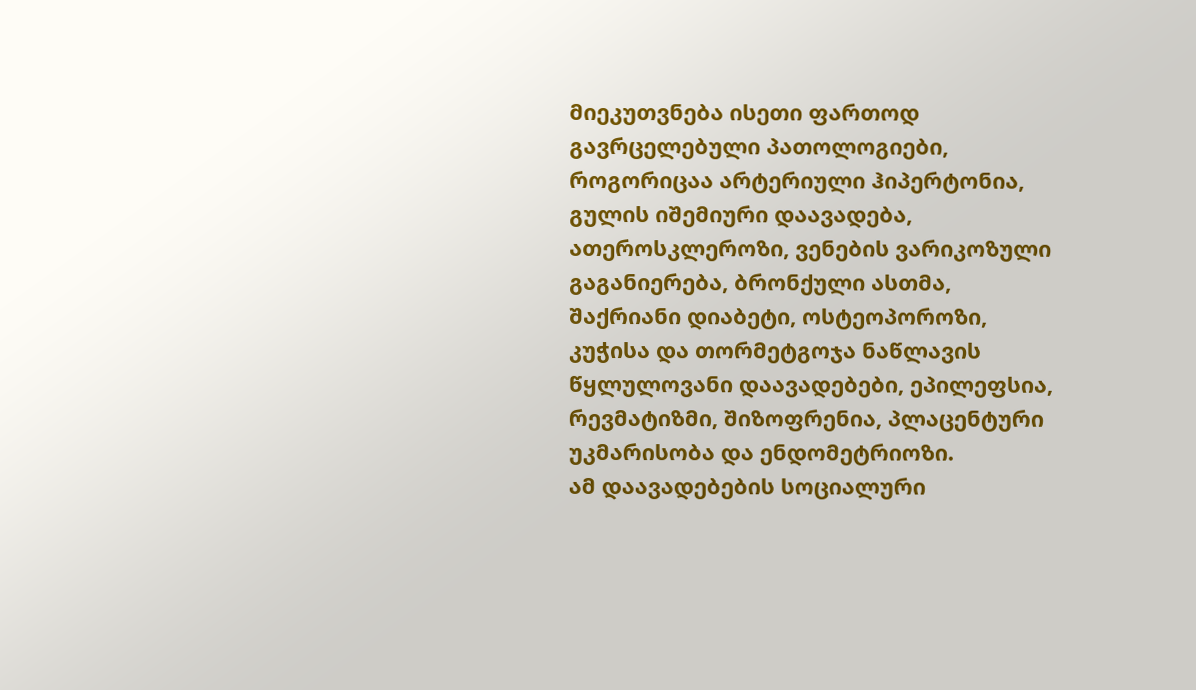მიეკუთვნება ისეთი ფართოდ გავრცელებული პათოლოგიები, როგორიცაა არტერიული ჰიპერტონია, გულის იშემიური დაავადება, ათეროსკლეროზი, ვენების ვარიკოზული გაგანიერება, ბრონქული ასთმა, შაქრიანი დიაბეტი, ოსტეოპოროზი, კუჭისა და თორმეტგოჯა ნაწლავის წყლულოვანი დაავადებები, ეპილეფსია, რევმატიზმი, შიზოფრენია, პლაცენტური უკმარისობა და ენდომეტრიოზი.
ამ დაავადებების სოციალური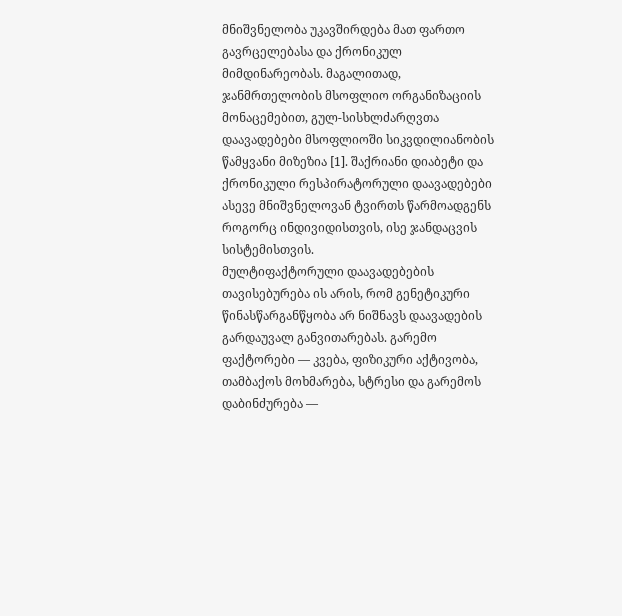მნიშვნელობა უკავშირდება მათ ფართო გავრცელებასა და ქრონიკულ მიმდინარეობას. მაგალითად, ჯანმრთელობის მსოფლიო ორგანიზაციის მონაცემებით, გულ-სისხლძარღვთა დაავადებები მსოფლიოში სიკვდილიანობის წამყვანი მიზეზია [1]. შაქრიანი დიაბეტი და ქრონიკული რესპირატორული დაავადებები ასევე მნიშვნელოვან ტვირთს წარმოადგენს როგორც ინდივიდისთვის, ისე ჯანდაცვის სისტემისთვის.
მულტიფაქტორული დაავადებების თავისებურება ის არის, რომ გენეტიკური წინასწარგანწყობა არ ნიშნავს დაავადების გარდაუვალ განვითარებას. გარემო ფაქტორები — კვება, ფიზიკური აქტივობა, თამბაქოს მოხმარება, სტრესი და გარემოს დაბინძურება —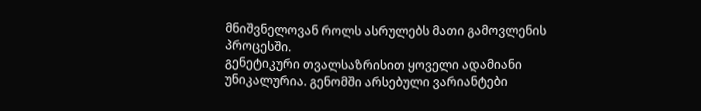მნიშვნელოვან როლს ასრულებს მათი გამოვლენის პროცესში.
გენეტიკური თვალსაზრისით ყოველი ადამიანი უნიკალურია. გენომში არსებული ვარიანტები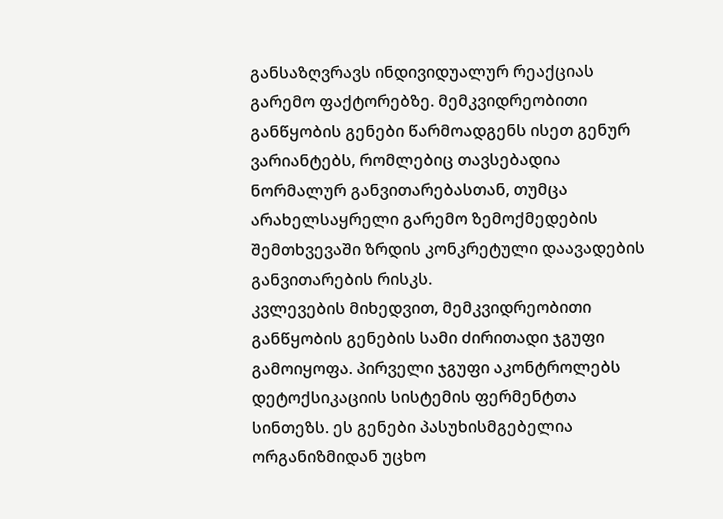განსაზღვრავს ინდივიდუალურ რეაქციას გარემო ფაქტორებზე. მემკვიდრეობითი განწყობის გენები წარმოადგენს ისეთ გენურ ვარიანტებს, რომლებიც თავსებადია ნორმალურ განვითარებასთან, თუმცა არახელსაყრელი გარემო ზემოქმედების შემთხვევაში ზრდის კონკრეტული დაავადების განვითარების რისკს.
კვლევების მიხედვით, მემკვიდრეობითი განწყობის გენების სამი ძირითადი ჯგუფი გამოიყოფა. პირველი ჯგუფი აკონტროლებს დეტოქსიკაციის სისტემის ფერმენტთა სინთეზს. ეს გენები პასუხისმგებელია ორგანიზმიდან უცხო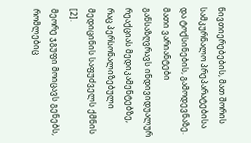ნივთიერებების, მათ შორის სამკურნალო პრეპარატებისა და ტოქსინების, გამოდევნაზე. მათი ვარიანტები განსაზღვრავს ინდივიდუალურ რეაქციას მედიკამენტებზე, რაც პერსონალიზებული მედიცინის საფუძველს ქმნის [2].
მეორე ჯგუფი მოიცავს გენებს, რომლებიც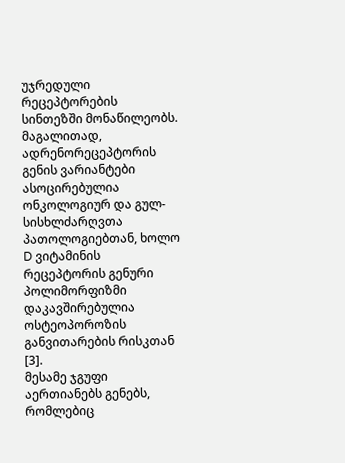უჯრედული რეცეპტორების სინთეზში მონაწილეობს. მაგალითად, ადრენორეცეპტორის გენის ვარიანტები ასოცირებულია ონკოლოგიურ და გულ-სისხლძარღვთა პათოლოგიებთან, ხოლო D ვიტამინის რეცეპტორის გენური პოლიმორფიზმი დაკავშირებულია ოსტეოპოროზის განვითარების რისკთან [3].
მესამე ჯგუფი აერთიანებს გენებს, რომლებიც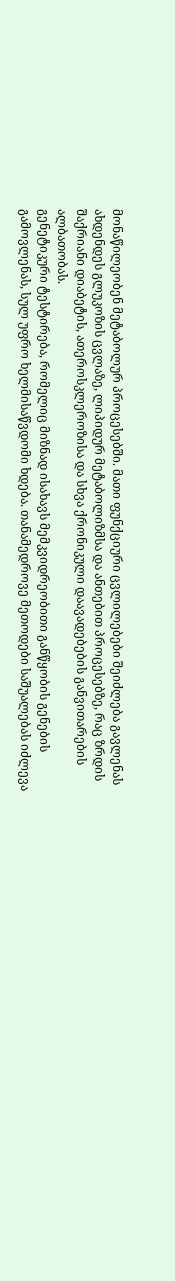მონაწილეობენ მეტაბოლურ პროცესებში. მათი ფუნქციური ცვლილებები შეიძლება გავლენას ახდენდეს გლუკოზის ცვლაზე, ლიპიდურ მეტაბოლიზმსა და ანთებით პროცესებზე, რაც ზრდის შაქრიანი დიაბეტის, ათეროსკლეროზისა და სხვა ქრონიკული დაავადებების განვითარების ალბათობას.
გენეტიკური ტესტირება, რომელიც მიზნად ისახავს მემკვიდრეობითი განწყობის გენების გამოვლენას, სულ უფრო ხელმისაწვდომი ხდება. თანამედროვე მეთოდები საშუალებას იძლევა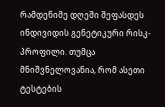რამდენიმე დღეში შეფასდეს ინდივიდის გენეტიკური რისკ-პროფილი. თუმცა მნიშვნელოვანია, რომ ასეთი ტესტების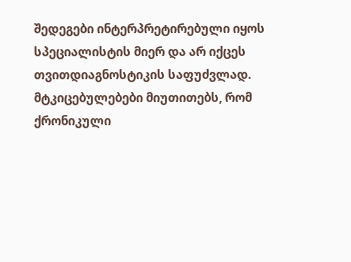შედეგები ინტერპრეტირებული იყოს სპეციალისტის მიერ და არ იქცეს თვითდიაგნოსტიკის საფუძვლად.
მტკიცებულებები მიუთითებს, რომ ქრონიკული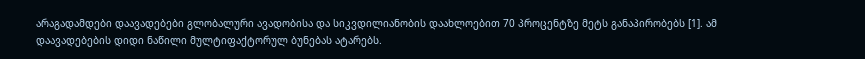არაგადამდები დაავადებები გლობალური ავადობისა და სიკვდილიანობის დაახლოებით 70 პროცენტზე მეტს განაპირობებს [1]. ამ დაავადებების დიდი ნაწილი მულტიფაქტორულ ბუნებას ატარებს.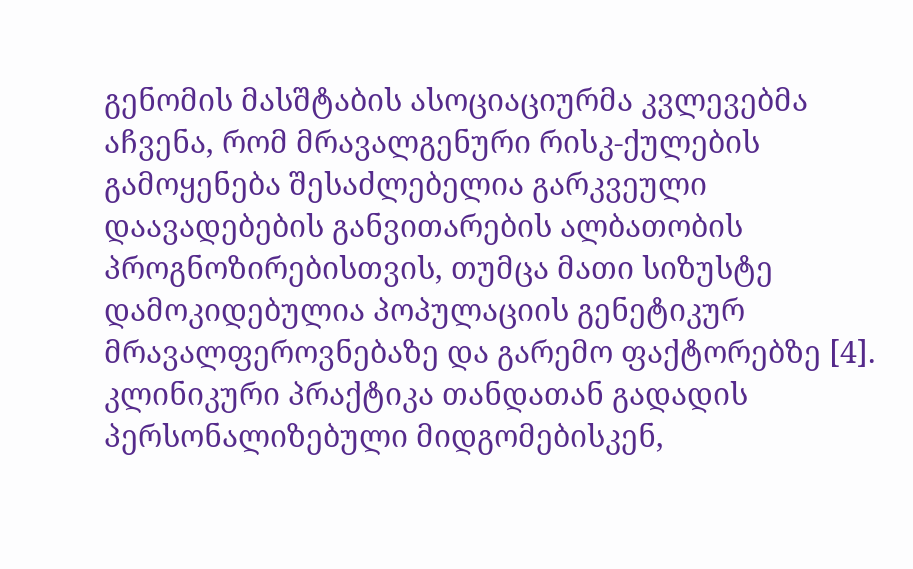გენომის მასშტაბის ასოციაციურმა კვლევებმა აჩვენა, რომ მრავალგენური რისკ-ქულების გამოყენება შესაძლებელია გარკვეული დაავადებების განვითარების ალბათობის პროგნოზირებისთვის, თუმცა მათი სიზუსტე დამოკიდებულია პოპულაციის გენეტიკურ მრავალფეროვნებაზე და გარემო ფაქტორებზე [4].
კლინიკური პრაქტიკა თანდათან გადადის პერსონალიზებული მიდგომებისკენ,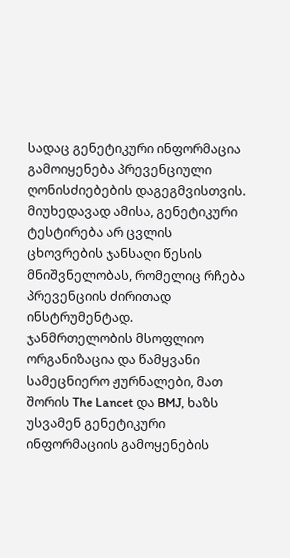სადაც გენეტიკური ინფორმაცია გამოიყენება პრევენციული ღონისძიებების დაგეგმვისთვის. მიუხედავად ამისა, გენეტიკური ტესტირება არ ცვლის ცხოვრების ჯანსაღი წესის მნიშვნელობას, რომელიც რჩება პრევენციის ძირითად ინსტრუმენტად.
ჯანმრთელობის მსოფლიო ორგანიზაცია და წამყვანი სამეცნიერო ჟურნალები, მათ შორის The Lancet და BMJ, ხაზს უსვამენ გენეტიკური ინფორმაციის გამოყენების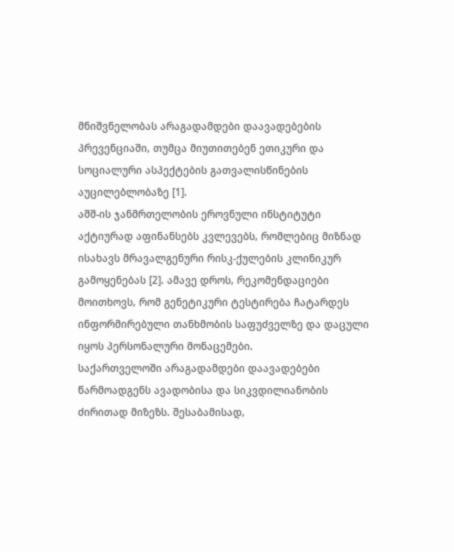მნიშვნელობას არაგადამდები დაავადებების პრევენციაში, თუმცა მიუთითებენ ეთიკური და სოციალური ასპექტების გათვალისწინების აუცილებლობაზე [1].
აშშ-ის ჯანმრთელობის ეროვნული ინსტიტუტი აქტიურად აფინანსებს კვლევებს, რომლებიც მიზნად ისახავს მრავალგენური რისკ-ქულების კლინიკურ გამოყენებას [2]. ამავე დროს, რეკომენდაციები მოითხოვს, რომ გენეტიკური ტესტირება ჩატარდეს ინფორმირებული თანხმობის საფუძველზე და დაცული იყოს პერსონალური მონაცემები.
საქართველოში არაგადამდები დაავადებები წარმოადგენს ავადობისა და სიკვდილიანობის ძირითად მიზეზს. შესაბამისად,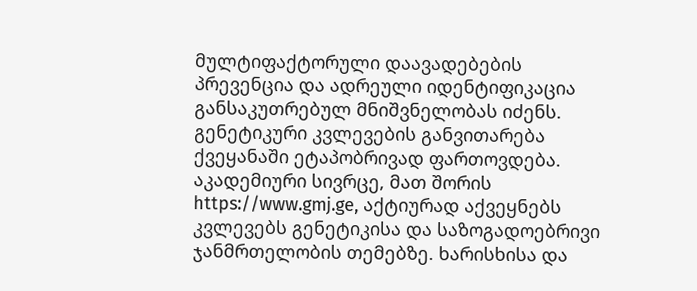მულტიფაქტორული დაავადებების პრევენცია და ადრეული იდენტიფიკაცია განსაკუთრებულ მნიშვნელობას იძენს.
გენეტიკური კვლევების განვითარება ქვეყანაში ეტაპობრივად ფართოვდება. აკადემიური სივრცე, მათ შორის https://www.gmj.ge, აქტიურად აქვეყნებს კვლევებს გენეტიკისა და საზოგადოებრივი ჯანმრთელობის თემებზე. ხარისხისა და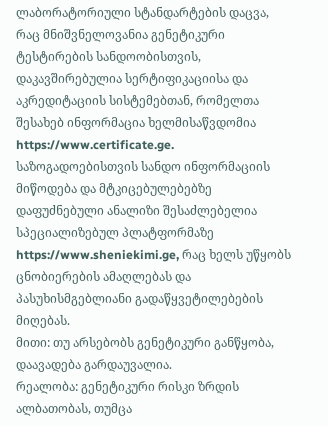ლაბორატორიული სტანდარტების დაცვა, რაც მნიშვნელოვანია გენეტიკური ტესტირების სანდოობისთვის, დაკავშირებულია სერტიფიკაციისა და აკრედიტაციის სისტემებთან, რომელთა შესახებ ინფორმაცია ხელმისაწვდომია https://www.certificate.ge.
საზოგადოებისთვის სანდო ინფორმაციის მიწოდება და მტკიცებულებებზე დაფუძნებული ანალიზი შესაძლებელია სპეციალიზებულ პლატფორმაზე https://www.sheniekimi.ge, რაც ხელს უწყობს ცნობიერების ამაღლებას და პასუხისმგებლიანი გადაწყვეტილებების მიღებას.
მითი: თუ არსებობს გენეტიკური განწყობა, დაავადება გარდაუვალია.
რეალობა: გენეტიკური რისკი ზრდის ალბათობას, თუმცა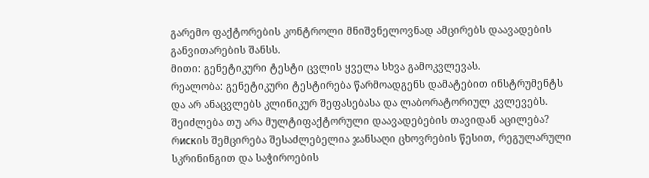გარემო ფაქტორების კონტროლი მნიშვნელოვნად ამცირებს დაავადების განვითარების შანსს.
მითი: გენეტიკური ტესტი ცვლის ყველა სხვა გამოკვლევას.
რეალობა: გენეტიკური ტესტირება წარმოადგენს დამატებით ინსტრუმენტს და არ ანაცვლებს კლინიკურ შეფასებასა და ლაბორატორიულ კვლევებს.
შეიძლება თუ არა მულტიფაქტორული დაავადებების თავიდან აცილება?
რискის შემცირება შესაძლებელია ჯანსაღი ცხოვრების წესით, რეგულარული სკრინინგით და საჭიროების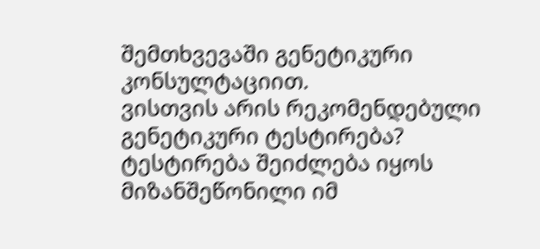შემთხვევაში გენეტიკური კონსულტაციით.
ვისთვის არის რეკომენდებული გენეტიკური ტესტირება?
ტესტირება შეიძლება იყოს მიზანშეწონილი იმ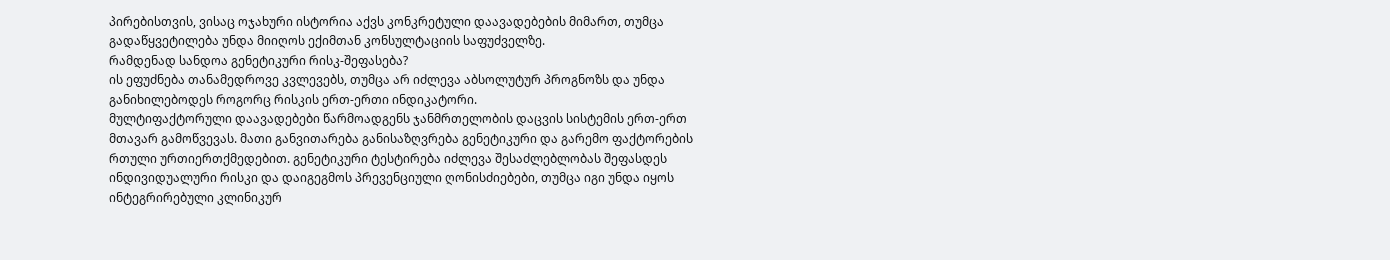პირებისთვის, ვისაც ოჯახური ისტორია აქვს კონკრეტული დაავადებების მიმართ, თუმცა გადაწყვეტილება უნდა მიიღოს ექიმთან კონსულტაციის საფუძველზე.
რამდენად სანდოა გენეტიკური რისკ-შეფასება?
ის ეფუძნება თანამედროვე კვლევებს, თუმცა არ იძლევა აბსოლუტურ პროგნოზს და უნდა განიხილებოდეს როგორც რისკის ერთ-ერთი ინდიკატორი.
მულტიფაქტორული დაავადებები წარმოადგენს ჯანმრთელობის დაცვის სისტემის ერთ-ერთ მთავარ გამოწვევას. მათი განვითარება განისაზღვრება გენეტიკური და გარემო ფაქტორების რთული ურთიერთქმედებით. გენეტიკური ტესტირება იძლევა შესაძლებლობას შეფასდეს ინდივიდუალური რისკი და დაიგეგმოს პრევენციული ღონისძიებები, თუმცა იგი უნდა იყოს ინტეგრირებული კლინიკურ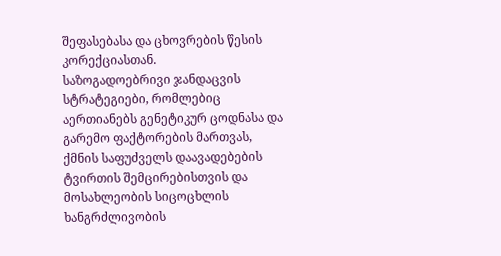შეფასებასა და ცხოვრების წესის კორექციასთან.
საზოგადოებრივი ჯანდაცვის სტრატეგიები, რომლებიც აერთიანებს გენეტიკურ ცოდნასა და გარემო ფაქტორების მართვას, ქმნის საფუძველს დაავადებების ტვირთის შემცირებისთვის და მოსახლეობის სიცოცხლის ხანგრძლივობის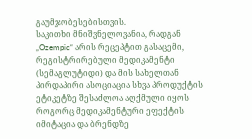გაუმჯობესებისთვის.
საკითხი მნიშვნელოვანია, რადგან „Ozempic“ არის რეცეპტით გასაცემი, რეგისტრირებული მედიკამენტი (სემაგლუტიდი) და მის სახელთან პირდაპირი ასოციაცია სხვა პროდუქტის ეტიკეტზე შესაძლოა აღქმული იყოს როგორც მედიკამენტური ეფექტის იმიტაცია და ბრენდზე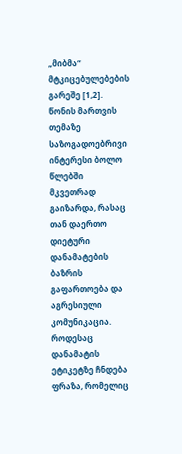„მიბმა“ მტკიცებულებების გარეშე [1,2].
წონის მართვის თემაზე საზოგადოებრივი ინტერესი ბოლო წლებში მკვეთრად გაიზარდა, რასაც თან დაერთო დიეტური დანამატების ბაზრის გაფართოება და აგრესიული კომუნიკაცია. როდესაც დანამატის ეტიკეტზე ჩნდება ფრაზა, რომელიც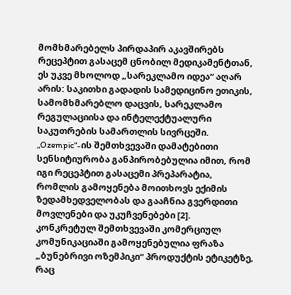მომხმარებელს პირდაპირ აკავშირებს რეცეპტით გასაცემ ცნობილ მედიკამენტთან, ეს უკვე მხოლოდ „სარეკლამო იდეა“ აღარ არის: საკითხი გადადის სამედიცინო ეთიკის, სამომხმარებლო დაცვის, სარეკლამო რეგულაციისა და ინტელექტუალური საკუთრების სამართლის სივრცეში. „Ozempic“-ის შემთხვევაში დამატებითი სენსიტიურობა განპირობებულია იმით, რომ იგი რეცეპტით გასაცემი პრეპარატია, რომლის გამოყენება მოითხოვს ექიმის ზედამხედველობას და გააჩნია გვერდითი მოვლენები და უკუჩვენებები [2].
კონკრეტულ შემთხვევაში კომერციულ კომუნიკაციაში გამოყენებულია ფრაზა „ბუნებრივი ოზემპიკი“ პროდუქტის ეტიკეტზე, რაც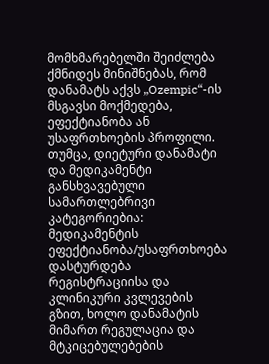მომხმარებელში შეიძლება ქმნიდეს მინიშნებას, რომ დანამატს აქვს „Ozempic“-ის მსგავსი მოქმედება, ეფექტიანობა ან უსაფრთხოების პროფილი. თუმცა, დიეტური დანამატი და მედიკამენტი განსხვავებული სამართლებრივი კატეგორიებია: მედიკამენტის ეფექტიანობა/უსაფრთხოება დასტურდება რეგისტრაციისა და კლინიკური კვლევების გზით, ხოლო დანამატის მიმართ რეგულაცია და მტკიცებულებების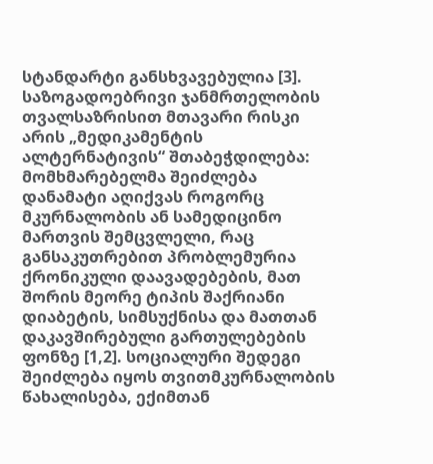სტანდარტი განსხვავებულია [3].
საზოგადოებრივი ჯანმრთელობის თვალსაზრისით მთავარი რისკი არის „მედიკამენტის ალტერნატივის“ შთაბეჭდილება: მომხმარებელმა შეიძლება დანამატი აღიქვას როგორც მკურნალობის ან სამედიცინო მართვის შემცვლელი, რაც განსაკუთრებით პრობლემურია ქრონიკული დაავადებების, მათ შორის მეორე ტიპის შაქრიანი დიაბეტის, სიმსუქნისა და მათთან დაკავშირებული გართულებების ფონზე [1,2]. სოციალური შედეგი შეიძლება იყოს თვითმკურნალობის წახალისება, ექიმთან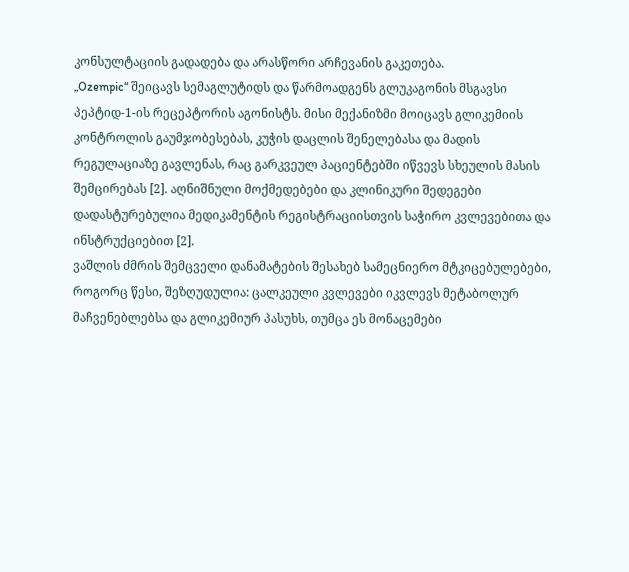კონსულტაციის გადადება და არასწორი არჩევანის გაკეთება.
„Ozempic“ შეიცავს სემაგლუტიდს და წარმოადგენს გლუკაგონის მსგავსი პეპტიდ-1-ის რეცეპტორის აგონისტს. მისი მექანიზმი მოიცავს გლიკემიის კონტროლის გაუმჯობესებას, კუჭის დაცლის შენელებასა და მადის რეგულაციაზე გავლენას, რაც გარკვეულ პაციენტებში იწვევს სხეულის მასის შემცირებას [2]. აღნიშნული მოქმედებები და კლინიკური შედეგები დადასტურებულია მედიკამენტის რეგისტრაციისთვის საჭირო კვლევებითა და ინსტრუქციებით [2].
ვაშლის ძმრის შემცველი დანამატების შესახებ სამეცნიერო მტკიცებულებები, როგორც წესი, შეზღუდულია: ცალკეული კვლევები იკვლევს მეტაბოლურ მაჩვენებლებსა და გლიკემიურ პასუხს, თუმცა ეს მონაცემები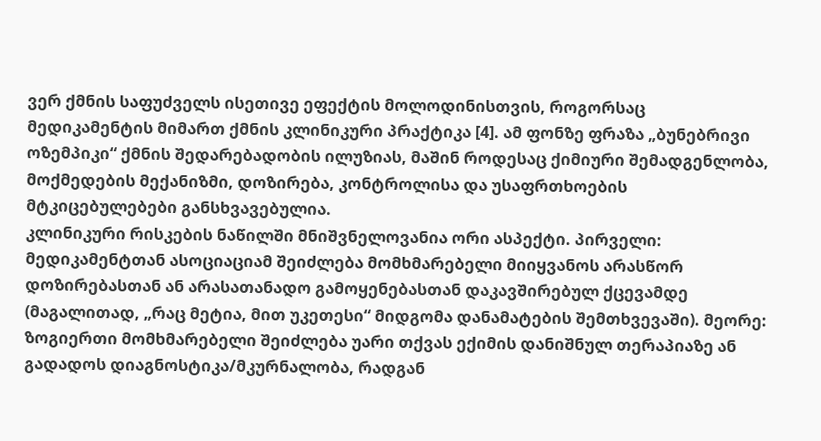ვერ ქმნის საფუძველს ისეთივე ეფექტის მოლოდინისთვის, როგორსაც მედიკამენტის მიმართ ქმნის კლინიკური პრაქტიკა [4]. ამ ფონზე ფრაზა „ბუნებრივი ოზემპიკი“ ქმნის შედარებადობის ილუზიას, მაშინ როდესაც ქიმიური შემადგენლობა, მოქმედების მექანიზმი, დოზირება, კონტროლისა და უსაფრთხოების მტკიცებულებები განსხვავებულია.
კლინიკური რისკების ნაწილში მნიშვნელოვანია ორი ასპექტი. პირველი: მედიკამენტთან ასოციაციამ შეიძლება მომხმარებელი მიიყვანოს არასწორ დოზირებასთან ან არასათანადო გამოყენებასთან დაკავშირებულ ქცევამდე (მაგალითად, „რაც მეტია, მით უკეთესი“ მიდგომა დანამატების შემთხვევაში). მეორე: ზოგიერთი მომხმარებელი შეიძლება უარი თქვას ექიმის დანიშნულ თერაპიაზე ან გადადოს დიაგნოსტიკა/მკურნალობა, რადგან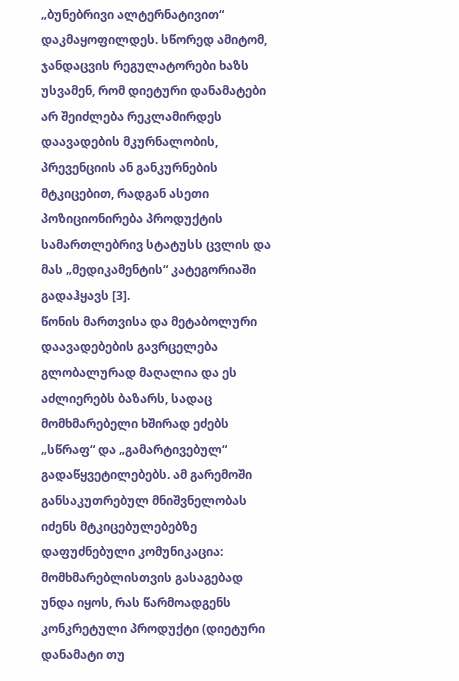„ბუნებრივი ალტერნატივით“ დაკმაყოფილდეს. სწორედ ამიტომ, ჯანდაცვის რეგულატორები ხაზს უსვამენ, რომ დიეტური დანამატები არ შეიძლება რეკლამირდეს დაავადების მკურნალობის, პრევენციის ან განკურნების მტკიცებით, რადგან ასეთი პოზიციონირება პროდუქტის სამართლებრივ სტატუსს ცვლის და მას „მედიკამენტის“ კატეგორიაში გადაჰყავს [3].
წონის მართვისა და მეტაბოლური დაავადებების გავრცელება გლობალურად მაღალია და ეს აძლიერებს ბაზარს, სადაც მომხმარებელი ხშირად ეძებს „სწრაფ“ და „გამარტივებულ“ გადაწყვეტილებებს. ამ გარემოში განსაკუთრებულ მნიშვნელობას იძენს მტკიცებულებებზე დაფუძნებული კომუნიკაცია: მომხმარებლისთვის გასაგებად უნდა იყოს, რას წარმოადგენს კონკრეტული პროდუქტი (დიეტური დანამატი თუ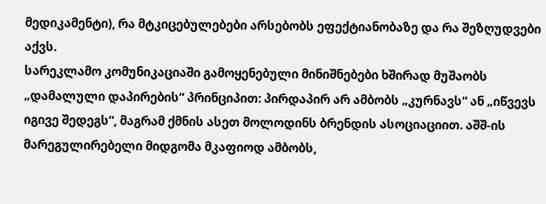მედიკამენტი), რა მტკიცებულებები არსებობს ეფექტიანობაზე და რა შეზღუდვები აქვს.
სარეკლამო კომუნიკაციაში გამოყენებული მინიშნებები ხშირად მუშაობს „დამალული დაპირების“ პრინციპით: პირდაპირ არ ამბობს „კურნავს“ ან „იწვევს იგივე შედეგს“, მაგრამ ქმნის ასეთ მოლოდინს ბრენდის ასოციაციით. აშშ-ის მარეგულირებელი მიდგომა მკაფიოდ ამბობს,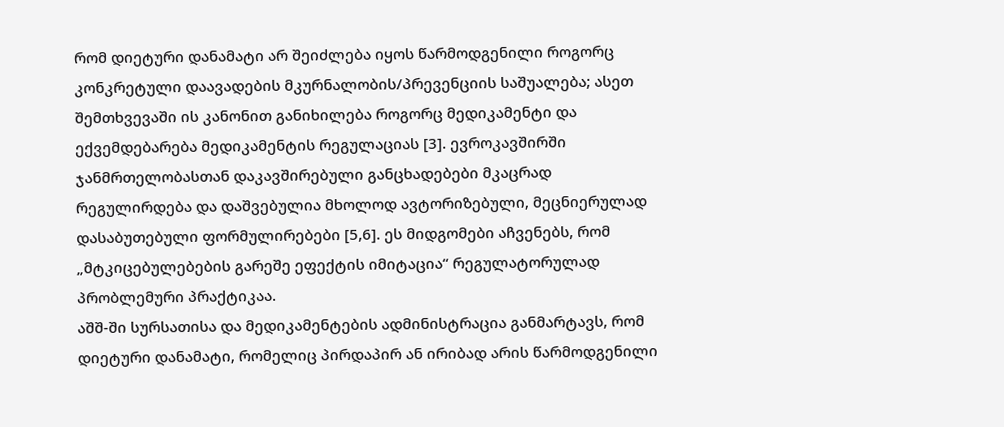რომ დიეტური დანამატი არ შეიძლება იყოს წარმოდგენილი როგორც კონკრეტული დაავადების მკურნალობის/პრევენციის საშუალება; ასეთ შემთხვევაში ის კანონით განიხილება როგორც მედიკამენტი და ექვემდებარება მედიკამენტის რეგულაციას [3]. ევროკავშირში ჯანმრთელობასთან დაკავშირებული განცხადებები მკაცრად რეგულირდება და დაშვებულია მხოლოდ ავტორიზებული, მეცნიერულად დასაბუთებული ფორმულირებები [5,6]. ეს მიდგომები აჩვენებს, რომ „მტკიცებულებების გარეშე ეფექტის იმიტაცია“ რეგულატორულად პრობლემური პრაქტიკაა.
აშშ-ში სურსათისა და მედიკამენტების ადმინისტრაცია განმარტავს, რომ დიეტური დანამატი, რომელიც პირდაპირ ან ირიბად არის წარმოდგენილი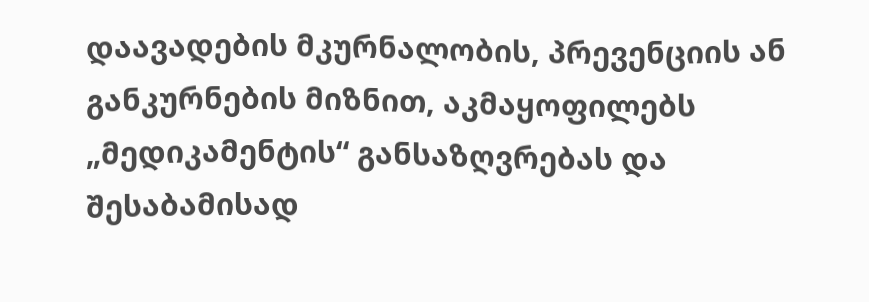დაავადების მკურნალობის, პრევენციის ან განკურნების მიზნით, აკმაყოფილებს „მედიკამენტის“ განსაზღვრებას და შესაბამისად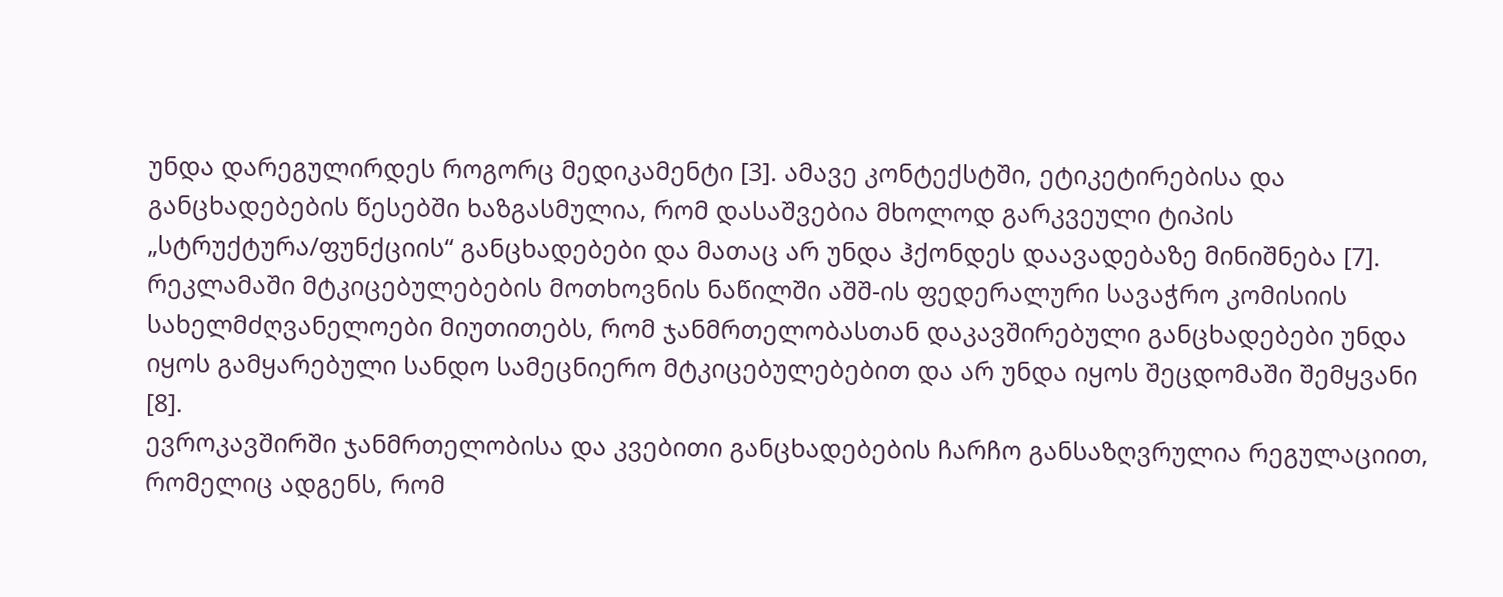უნდა დარეგულირდეს როგორც მედიკამენტი [3]. ამავე კონტექსტში, ეტიკეტირებისა და განცხადებების წესებში ხაზგასმულია, რომ დასაშვებია მხოლოდ გარკვეული ტიპის „სტრუქტურა/ფუნქციის“ განცხადებები და მათაც არ უნდა ჰქონდეს დაავადებაზე მინიშნება [7]. რეკლამაში მტკიცებულებების მოთხოვნის ნაწილში აშშ-ის ფედერალური სავაჭრო კომისიის სახელმძღვანელოები მიუთითებს, რომ ჯანმრთელობასთან დაკავშირებული განცხადებები უნდა იყოს გამყარებული სანდო სამეცნიერო მტკიცებულებებით და არ უნდა იყოს შეცდომაში შემყვანი [8].
ევროკავშირში ჯანმრთელობისა და კვებითი განცხადებების ჩარჩო განსაზღვრულია რეგულაციით, რომელიც ადგენს, რომ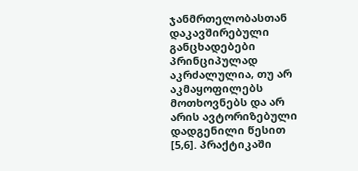ჯანმრთელობასთან დაკავშირებული განცხადებები პრინციპულად აკრძალულია, თუ არ აკმაყოფილებს მოთხოვნებს და არ არის ავტორიზებული დადგენილი წესით [5,6]. პრაქტიკაში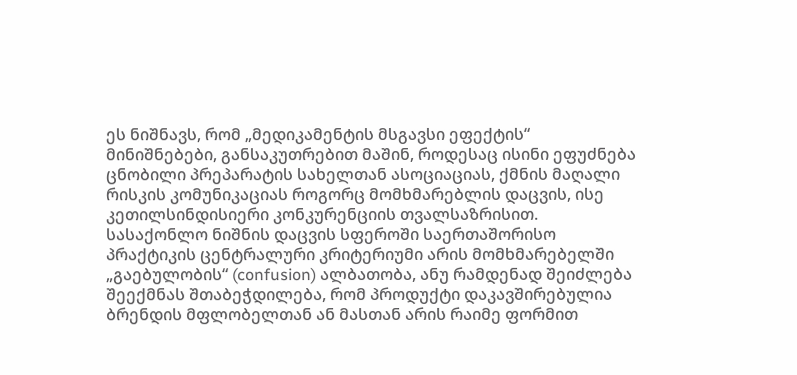ეს ნიშნავს, რომ „მედიკამენტის მსგავსი ეფექტის“ მინიშნებები, განსაკუთრებით მაშინ, როდესაც ისინი ეფუძნება ცნობილი პრეპარატის სახელთან ასოციაციას, ქმნის მაღალი რისკის კომუნიკაციას როგორც მომხმარებლის დაცვის, ისე კეთილსინდისიერი კონკურენციის თვალსაზრისით.
სასაქონლო ნიშნის დაცვის სფეროში საერთაშორისო პრაქტიკის ცენტრალური კრიტერიუმი არის მომხმარებელში „გაებულობის“ (confusion) ალბათობა, ანუ რამდენად შეიძლება შეექმნას შთაბეჭდილება, რომ პროდუქტი დაკავშირებულია ბრენდის მფლობელთან ან მასთან არის რაიმე ფორმით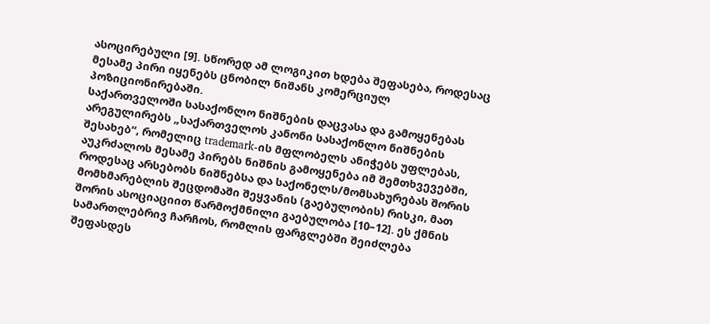ასოცირებული [9]. სწორედ ამ ლოგიკით ხდება შეფასება, როდესაც მესამე პირი იყენებს ცნობილ ნიშანს კომერციულ პოზიციონირებაში.
საქართველოში სასაქონლო ნიშნების დაცვასა და გამოყენებას არეგულირებს „საქართველოს კანონი სასაქონლო ნიშნების შესახებ“, რომელიც trademark-ის მფლობელს ანიჭებს უფლებას, აუკრძალოს მესამე პირებს ნიშნის გამოყენება იმ შემთხვევებში, როდესაც არსებობს ნიშნებსა და საქონელს/მომსახურებას შორის მომხმარებლის შეცდომაში შეყვანის (გაებულობის) რისკი, მათ შორის ასოციაციით წარმოქმნილი გაებულობა [10–12]. ეს ქმნის სამართლებრივ ჩარჩოს, რომლის ფარგლებში შეიძლება შეფასდეს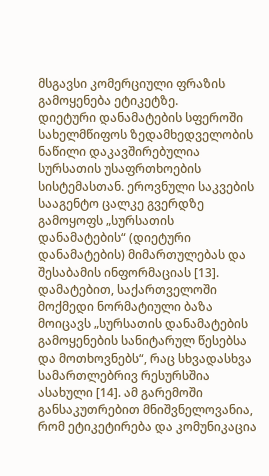მსგავსი კომერციული ფრაზის გამოყენება ეტიკეტზე.
დიეტური დანამატების სფეროში სახელმწიფოს ზედამხედველობის ნაწილი დაკავშირებულია სურსათის უსაფრთხოების სისტემასთან. ეროვნული საკვების სააგენტო ცალკე გვერდზე გამოყოფს „სურსათის დანამატების“ (დიეტური დანამატების) მიმართულებას და შესაბამის ინფორმაციას [13]. დამატებით, საქართველოში მოქმედი ნორმატიული ბაზა მოიცავს „სურსათის დანამატების გამოყენების სანიტარულ წესებსა და მოთხოვნებს“, რაც სხვადასხვა სამართლებრივ რესურსშია ასახული [14]. ამ გარემოში განსაკუთრებით მნიშვნელოვანია, რომ ეტიკეტირება და კომუნიკაცია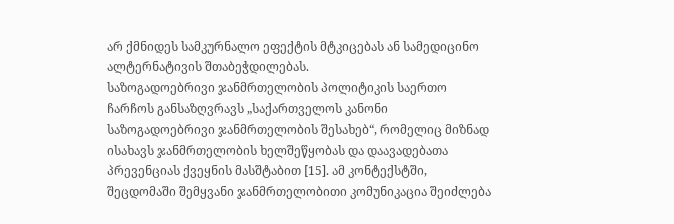არ ქმნიდეს სამკურნალო ეფექტის მტკიცებას ან სამედიცინო ალტერნატივის შთაბეჭდილებას.
საზოგადოებრივი ჯანმრთელობის პოლიტიკის საერთო ჩარჩოს განსაზღვრავს „საქართველოს კანონი საზოგადოებრივი ჯანმრთელობის შესახებ“, რომელიც მიზნად ისახავს ჯანმრთელობის ხელშეწყობას და დაავადებათა პრევენციას ქვეყნის მასშტაბით [15]. ამ კონტექსტში, შეცდომაში შემყვანი ჯანმრთელობითი კომუნიკაცია შეიძლება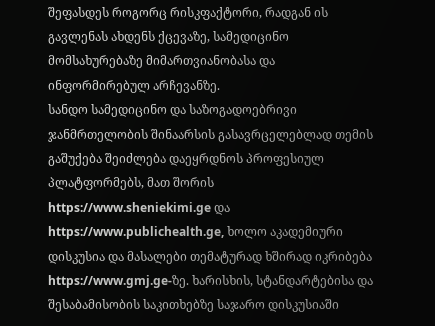შეფასდეს როგორც რისკფაქტორი, რადგან ის გავლენას ახდენს ქცევაზე, სამედიცინო მომსახურებაზე მიმართვიანობასა და ინფორმირებულ არჩევანზე.
სანდო სამედიცინო და საზოგადოებრივი ჯანმრთელობის შინაარსის გასავრცელებლად თემის გაშუქება შეიძლება დაეყრდნოს პროფესიულ პლატფორმებს, მათ შორის https://www.sheniekimi.ge და https://www.publichealth.ge, ხოლო აკადემიური დისკუსია და მასალები თემატურად ხშირად იკრიბება https://www.gmj.ge-ზე. ხარისხის, სტანდარტებისა და შესაბამისობის საკითხებზე საჯარო დისკუსიაში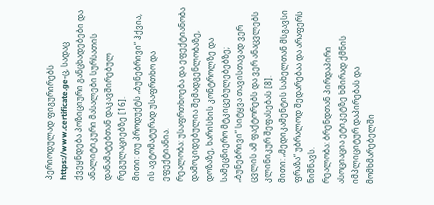პერიოდულად ფიგურირებს https://www.certificate.ge-ც, სადაც ქვეყნდება პოზიციური განცხადებები და ანალიტიკური მასალები სურსათის დანამატებთან დაკავშირებულ რეგულაციებზე [16].
მითი: თუ პროდუქტს „ბუნებრივი“ ჰქვია, ის ავტომატურად უსაფრთხო და ეფექტიანია.
რეალობა: უსაფრთხოება და ეფექტიანობა დამოკიდებულია შემადგენლობაზე, დოზაზე, ხარისხის კონტროლზე და სამეცნიერო მტკიცებულებებზე; „ბუნებრივი“ სიტყვა თავისთავად ვერ ცვლის ამ ფაქტორებს და ვერ ანაცვლებს კლინიკურ შეფასებას [8].
მითი: „მედიკამენტის სახელთან მსგავსი ფრაზა“ უბრალოდ შედარებაა და არაფერს ნიშნავს.
რეალობა: ბრენდთან პირდაპირი ასოციაცია ეტიკეტზე ხშირად ქმნის იმპლიციტურ დაპირებას და მომხმარებელში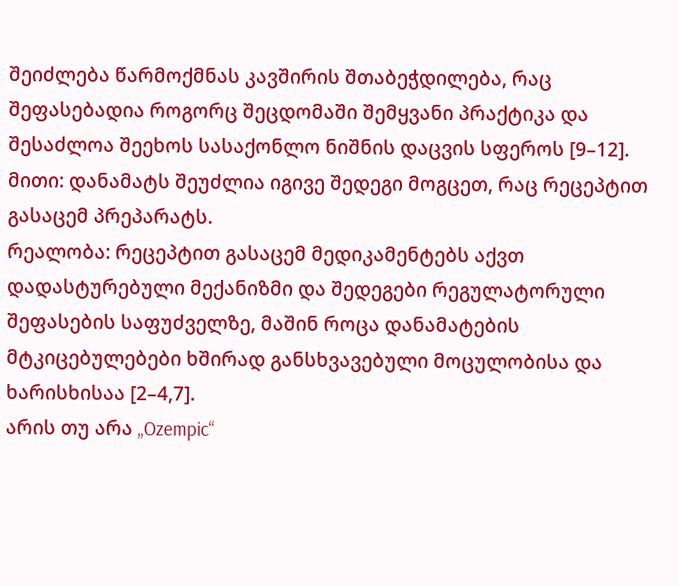შეიძლება წარმოქმნას კავშირის შთაბეჭდილება, რაც შეფასებადია როგორც შეცდომაში შემყვანი პრაქტიკა და შესაძლოა შეეხოს სასაქონლო ნიშნის დაცვის სფეროს [9–12].
მითი: დანამატს შეუძლია იგივე შედეგი მოგცეთ, რაც რეცეპტით გასაცემ პრეპარატს.
რეალობა: რეცეპტით გასაცემ მედიკამენტებს აქვთ დადასტურებული მექანიზმი და შედეგები რეგულატორული შეფასების საფუძველზე, მაშინ როცა დანამატების მტკიცებულებები ხშირად განსხვავებული მოცულობისა და ხარისხისაა [2–4,7].
არის თუ არა „Ozempic“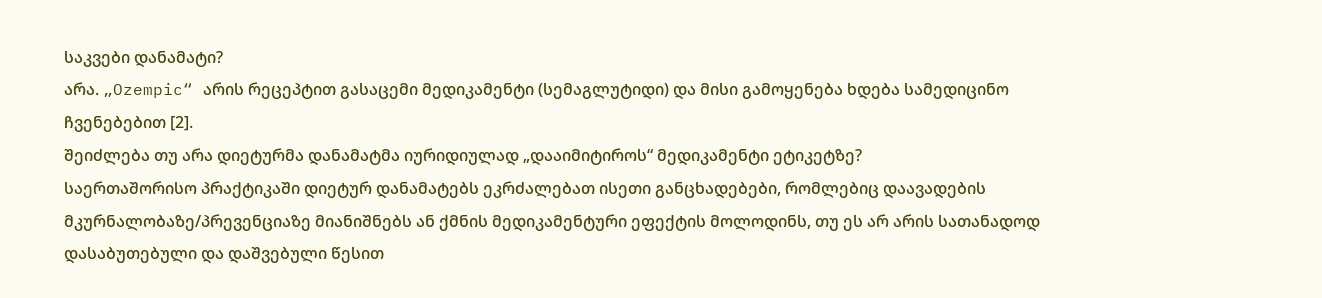საკვები დანამატი?
არა. „Ozempic“ არის რეცეპტით გასაცემი მედიკამენტი (სემაგლუტიდი) და მისი გამოყენება ხდება სამედიცინო ჩვენებებით [2].
შეიძლება თუ არა დიეტურმა დანამატმა იურიდიულად „დააიმიტიროს“ მედიკამენტი ეტიკეტზე?
საერთაშორისო პრაქტიკაში დიეტურ დანამატებს ეკრძალებათ ისეთი განცხადებები, რომლებიც დაავადების მკურნალობაზე/პრევენციაზე მიანიშნებს ან ქმნის მედიკამენტური ეფექტის მოლოდინს, თუ ეს არ არის სათანადოდ დასაბუთებული და დაშვებული წესით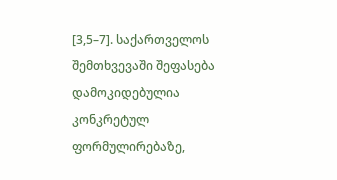[3,5–7]. საქართველოს შემთხვევაში შეფასება დამოკიდებულია კონკრეტულ ფორმულირებაზე,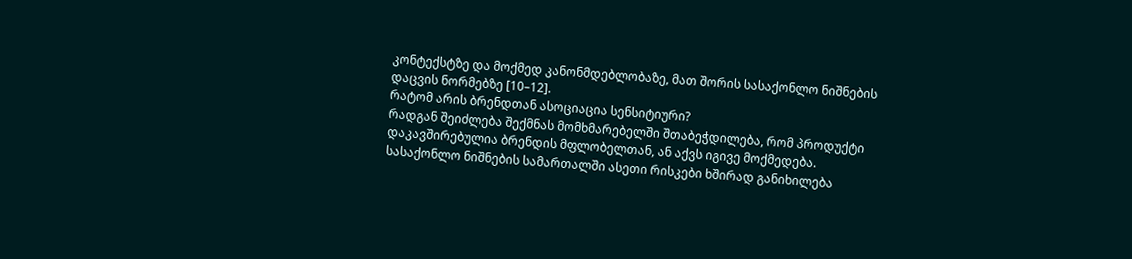კონტექსტზე და მოქმედ კანონმდებლობაზე, მათ შორის სასაქონლო ნიშნების დაცვის ნორმებზე [10–12].
რატომ არის ბრენდთან ასოციაცია სენსიტიური?
რადგან შეიძლება შექმნას მომხმარებელში შთაბეჭდილება, რომ პროდუქტი დაკავშირებულია ბრენდის მფლობელთან, ან აქვს იგივე მოქმედება. სასაქონლო ნიშნების სამართალში ასეთი რისკები ხშირად განიხილება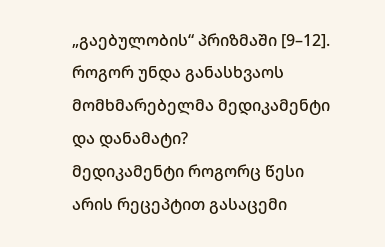„გაებულობის“ პრიზმაში [9–12].
როგორ უნდა განასხვაოს მომხმარებელმა მედიკამენტი და დანამატი?
მედიკამენტი როგორც წესი არის რეცეპტით გასაცემი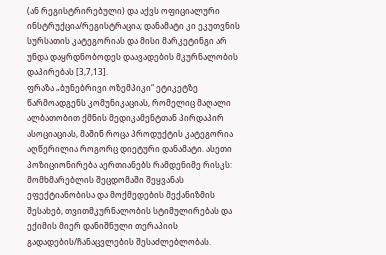(ან რეგისტრირებული) და აქვს ოფიციალური ინსტრუქცია/რეგისტრაცია; დანამატი კი ეკუთვნის სურსათის კატეგორიას და მისი მარკეტინგი არ უნდა დაყრდნობოდეს დაავადების მკურნალობის დაპირებას [3,7,13].
ფრაზა „ბუნებრივი ოზემპიკი“ ეტიკეტზე წარმოადგენს კომუნიკაციას, რომელიც მაღალი ალბათობით ქმნის მედიკამენტთან პირდაპირ ასოციაციას, მაშინ როცა პროდუქტის კატეგორია აღწერილია როგორც დიეტური დანამატი. ასეთი პოზიციონირება აერთიანებს რამდენიმე რისკს: მომხმარებლის შეცდომაში შეყვანას ეფექტიანობისა და მოქმედების მექანიზმის შესახებ, თვითმკურნალობის სტიმულირებას და ექიმის მიერ დანიშნული თერაპიის გადადების/ჩანაცვლების შესაძლებლობას.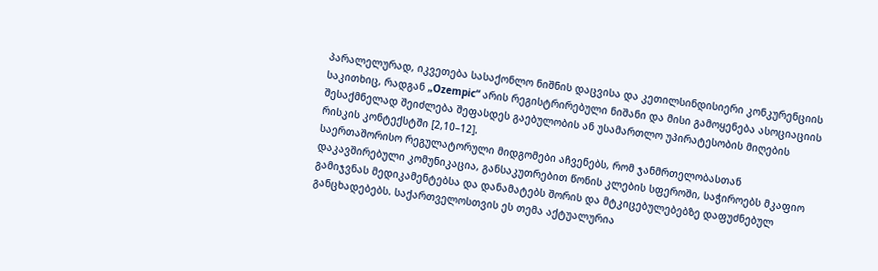პარალელურად, იკვეთება სასაქონლო ნიშნის დაცვისა და კეთილსინდისიერი კონკურენციის საკითხიც, რადგან „Ozempic“ არის რეგისტრირებული ნიშანი და მისი გამოყენება ასოციაციის შესაქმნელად შეიძლება შეფასდეს გაებულობის ან უსამართლო უპირატესობის მიღების რისკის კონტექსტში [2,10–12].
საერთაშორისო რეგულატორული მიდგომები აჩვენებს, რომ ჯანმრთელობასთან დაკავშირებული კომუნიკაცია, განსაკუთრებით წონის კლების სფეროში, საჭიროებს მკაფიო გამიჯვნას მედიკამენტებსა და დანამატებს შორის და მტკიცებულებებზე დაფუძნებულ განცხადებებს. საქართველოსთვის ეს თემა აქტუალურია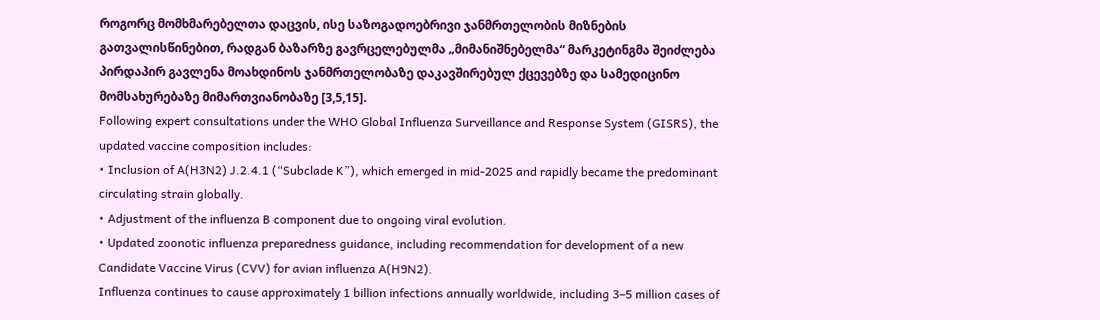როგორც მომხმარებელთა დაცვის, ისე საზოგადოებრივი ჯანმრთელობის მიზნების გათვალისწინებით, რადგან ბაზარზე გავრცელებულმა „მიმანიშნებელმა“ მარკეტინგმა შეიძლება პირდაპირ გავლენა მოახდინოს ჯანმრთელობაზე დაკავშირებულ ქცევებზე და სამედიცინო მომსახურებაზე მიმართვიანობაზე [3,5,15].
Following expert consultations under the WHO Global Influenza Surveillance and Response System (GISRS), the updated vaccine composition includes:
• Inclusion of A(H3N2) J.2.4.1 (“Subclade K”), which emerged in mid-2025 and rapidly became the predominant circulating strain globally.
• Adjustment of the influenza B component due to ongoing viral evolution.
• Updated zoonotic influenza preparedness guidance, including recommendation for development of a new Candidate Vaccine Virus (CVV) for avian influenza A(H9N2).
Influenza continues to cause approximately 1 billion infections annually worldwide, including 3–5 million cases of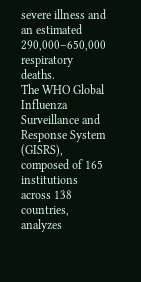severe illness and an estimated 290,000–650,000 respiratory deaths.
The WHO Global Influenza Surveillance and Response System (GISRS), composed of 165 institutions across 138 countries, analyzes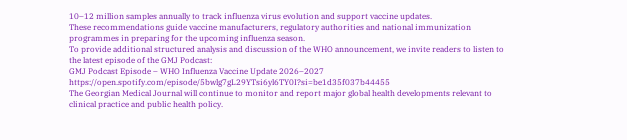10–12 million samples annually to track influenza virus evolution and support vaccine updates.
These recommendations guide vaccine manufacturers, regulatory authorities and national immunization programmes in preparing for the upcoming influenza season.
To provide additional structured analysis and discussion of the WHO announcement, we invite readers to listen to the latest episode of the GMJ Podcast:
GMJ Podcast Episode – WHO Influenza Vaccine Update 2026–2027
https://open.spotify.com/episode/5bwlg7gL29YTsi6yl6TY0I?si=be1d35f037b44455
The Georgian Medical Journal will continue to monitor and report major global health developments relevant to clinical practice and public health policy.